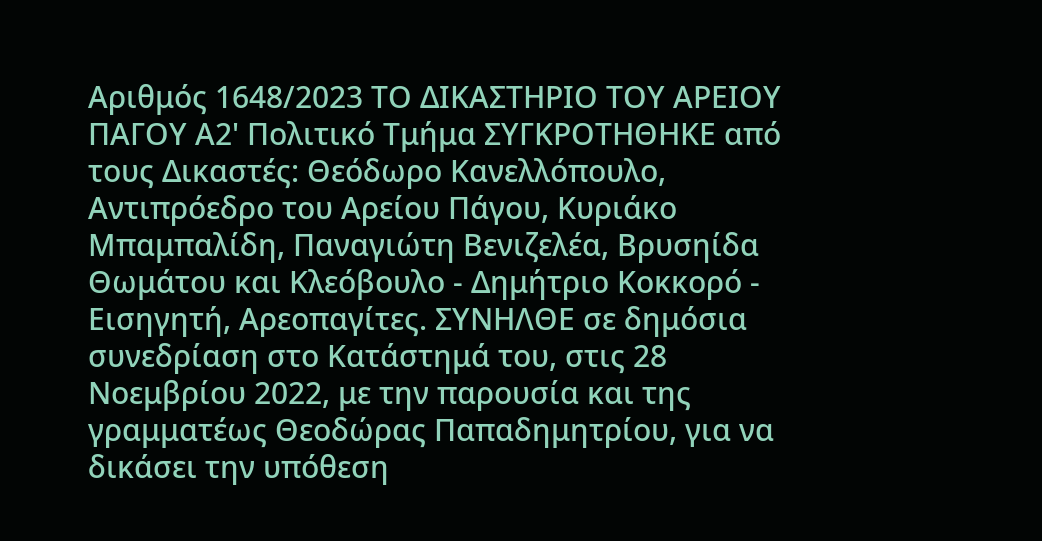Αριθμός 1648/2023 ΤΟ ΔΙΚΑΣΤΗΡΙΟ ΤΟΥ ΑΡΕΙΟΥ ΠΑΓΟΥ Α2' Πολιτικό Τμήμα ΣΥΓΚΡΟΤΗΘΗΚΕ από τους Δικαστές: Θεόδωρο Κανελλόπουλο, Αντιπρόεδρο του Αρείου Πάγου, Κυριάκο Μπαμπαλίδη, Παναγιώτη Βενιζελέα, Βρυσηίδα Θωμάτου και Κλεόβουλο - Δημήτριο Κοκκορό - Εισηγητή, Αρεοπαγίτες. ΣΥΝΗΛΘΕ σε δημόσια συνεδρίαση στο Κατάστημά του, στις 28 Νοεμβρίου 2022, με την παρουσία και της γραμματέως Θεοδώρας Παπαδημητρίου, για να δικάσει την υπόθεση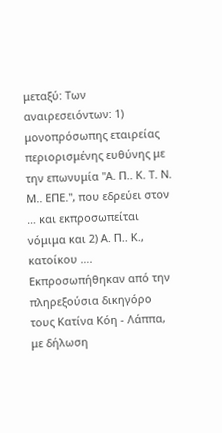μεταξύ: Των αναιρεσειόντων: 1) μονοπρόσωπης εταιρείας περιορισμένης ευθύνης με την επωνυμία "Α. Π.. Κ. Τ. Ν. Μ.. ΕΠΕ.", που εδρεύει στον … και εκπροσωπείται νόμιμα και 2) Α. Π.. Κ., κατοίκου …. Εκπροσωπήθηκαν από την πληρεξούσια δικηγόρο τους Κατίνα Κόη - Λάππα, με δήλωση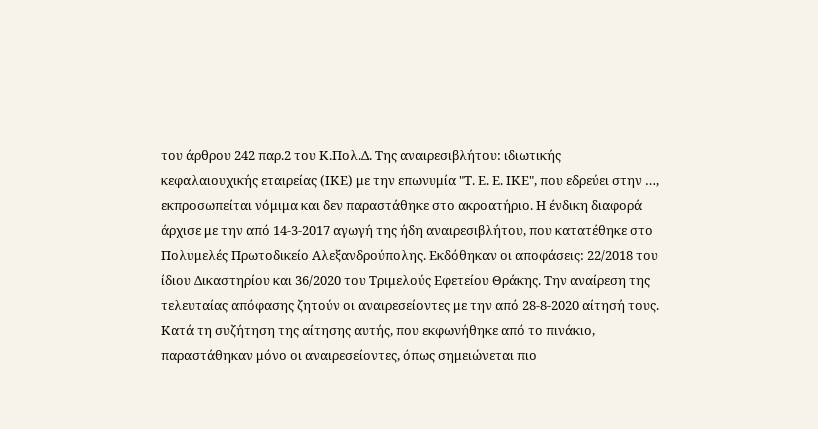του άρθρου 242 παρ.2 του Κ.Πολ.Δ. Της αναιρεσιβλήτου: ιδιωτικής κεφαλαιουχικής εταιρείας (ΙΚΕ) με την επωνυμία "Τ. Ε. Ε. ΙΚΕ", που εδρεύει στην …, εκπροσωπείται νόμιμα και δεν παραστάθηκε στο ακροατήριο. Η ένδικη διαφορά άρχισε με την από 14-3-2017 αγωγή της ήδη αναιρεσιβλήτου, που κατατέθηκε στο Πολυμελές Πρωτοδικείο Αλεξανδρούπολης. Εκδόθηκαν οι αποφάσεις: 22/2018 του ίδιου Δικαστηρίου και 36/2020 του Τριμελούς Εφετείου Θράκης. Την αναίρεση της τελευταίας απόφασης ζητούν οι αναιρεσείοντες με την από 28-8-2020 αίτησή τους. Κατά τη συζήτηση της αίτησης αυτής, που εκφωνήθηκε από το πινάκιο, παραστάθηκαν μόνο οι αναιρεσείοντες, όπως σημειώνεται πιο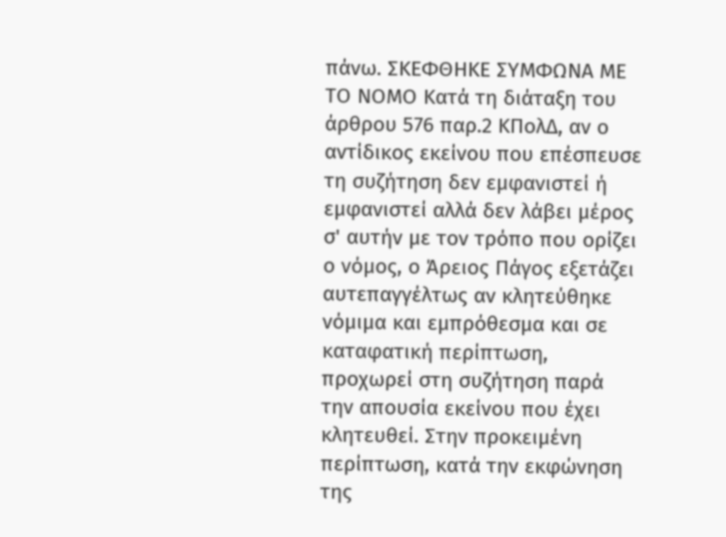πάνω. ΣΚΕΦΘΗΚΕ ΣΥΜΦΩΝΑ ΜΕ ΤΟ ΝΟΜΟ Κατά τη διάταξη του άρθρου 576 παρ.2 ΚΠολΔ, αν ο αντίδικος εκείνου που επέσπευσε τη συζήτηση δεν εμφανιστεί ή εμφανιστεί αλλά δεν λάβει μέρος σ' αυτήν με τον τρόπο που ορίζει ο νόμος, ο Άρειος Πάγος εξετάζει αυτεπαγγέλτως αν κλητεύθηκε νόμιμα και εμπρόθεσμα και σε καταφατική περίπτωση, προχωρεί στη συζήτηση παρά την απουσία εκείνου που έχει κλητευθεί. Στην προκειμένη περίπτωση, κατά την εκφώνηση της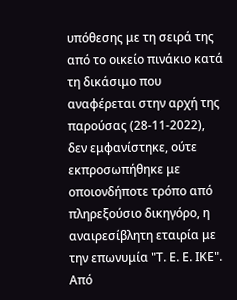υπόθεσης με τη σειρά της από το οικείο πινάκιο κατά τη δικάσιμο που αναφέρεται στην αρχή της παρούσας (28-11-2022), δεν εμφανίστηκε, ούτε εκπροσωπήθηκε με οποιονδήποτε τρόπο από πληρεξούσιο δικηγόρο, η αναιρεσίβλητη εταιρία με την επωνυμία "Τ. Ε. Ε. ΙΚΕ". Από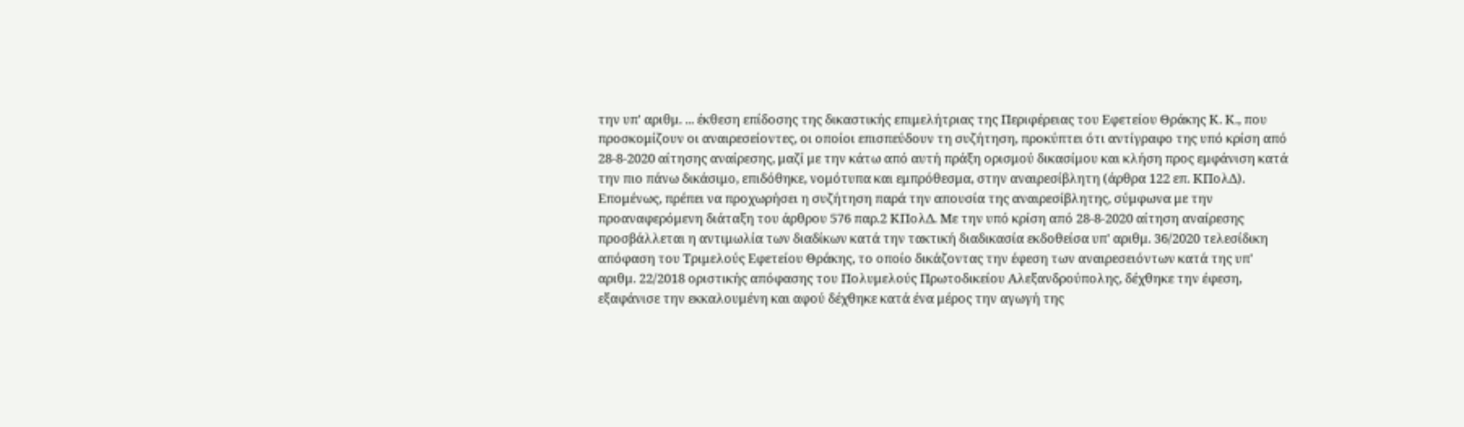την υπ' αριθμ. ... έκθεση επίδοσης της δικαστικής επιμελήτριας της Περιφέρειας του Εφετείου Θράκης Κ. Κ., που προσκομίζουν οι αναιρεσείοντες, οι οποίοι επισπεύδουν τη συζήτηση, προκύπτει ότι αντίγραφο της υπό κρίση από 28-8-2020 αίτησης αναίρεσης, μαζί με την κάτω από αυτή πράξη ορισμού δικασίμου και κλήση προς εμφάνιση κατά την πιο πάνω δικάσιμο, επιδόθηκε, νομότυπα και εμπρόθεσμα, στην αναιρεσίβλητη (άρθρα 122 επ. ΚΠολΔ). Επομένως, πρέπει να προχωρήσει η συζήτηση παρά την απουσία της αναιρεσίβλητης, σύμφωνα με την προαναφερόμενη διάταξη του άρθρου 576 παρ.2 ΚΠολΔ. Με την υπό κρίση από 28-8-2020 αίτηση αναίρεσης προσβάλλεται η αντιμωλία των διαδίκων κατά την τακτική διαδικασία εκδοθείσα υπ' αριθμ. 36/2020 τελεσίδικη απόφαση του Τριμελούς Εφετείου Θράκης, το οποίο δικάζοντας την έφεση των αναιρεσειόντων κατά της υπ' αριθμ. 22/2018 οριστικής απόφασης του Πολυμελούς Πρωτοδικείου Αλεξανδρούπολης, δέχθηκε την έφεση, εξαφάνισε την εκκαλουμένη και αφού δέχθηκε κατά ένα μέρος την αγωγή της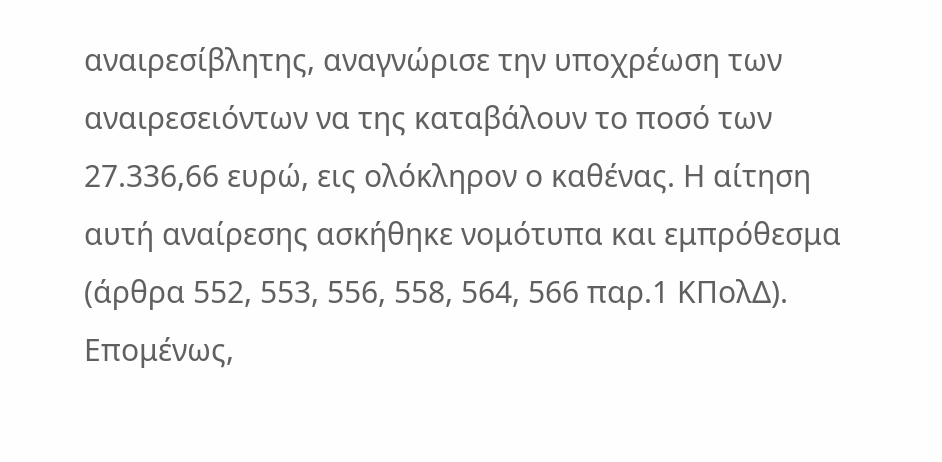αναιρεσίβλητης, αναγνώρισε την υποχρέωση των αναιρεσειόντων να της καταβάλουν το ποσό των 27.336,66 ευρώ, εις ολόκληρον ο καθένας. Η αίτηση αυτή αναίρεσης ασκήθηκε νομότυπα και εμπρόθεσμα (άρθρα 552, 553, 556, 558, 564, 566 παρ.1 ΚΠολΔ). Επομένως,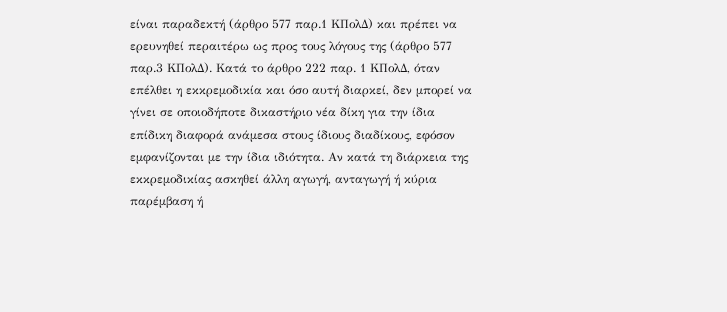είναι παραδεκτή (άρθρο 577 παρ.1 ΚΠολΔ) και πρέπει να ερευνηθεί περαιτέρω ως προς τους λόγους της (άρθρο 577 παρ.3 ΚΠολΔ). Κατά το άρθρο 222 παρ. 1 ΚΠολΔ, όταν επέλθει η εκκρεμοδικία και όσο αυτή διαρκεί, δεν μπορεί να γίνει σε οποιοδήποτε δικαστήριο νέα δίκη για την ίδια επίδικη διαφορά ανάμεσα στους ίδιους διαδίκους, εφόσον εμφανίζονται με την ίδια ιδιότητα. Αν κατά τη διάρκεια της εκκρεμοδικίας ασκηθεί άλλη αγωγή, ανταγωγή ή κύρια παρέμβαση ή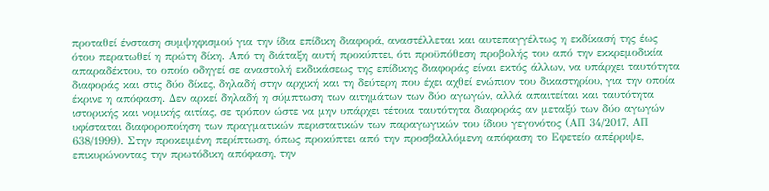προταθεί ένσταση συμψηφισμού για την ίδια επίδικη διαφορά, αναστέλλεται και αυτεπαγγέλτως η εκδίκασή της έως ότου περατωθεί η πρώτη δίκη. Από τη διάταξη αυτή προκύπτει, ότι προϋπόθεση προβολής του από την εκκρεμοδικία απαραδέκτου, το οποίο οδηγεί σε αναστολή εκδικάσεως της επίδικης διαφοράς είναι εκτός άλλων, να υπάρχει ταυτότητα διαφοράς και στις δύο δίκες, δηλαδή στην αρχική και τη δεύτερη που έχει αχθεί ενώπιον του δικαστηρίου, για την οποία έκρινε η απόφαση. Δεν αρκεί δηλαδή η σύμπτωση των αιτημάτων των δύο αγωγών, αλλά απαιτείται και ταυτότητα ιστορικής και νομικής αιτίας, σε τρόπον ώστε να μην υπάρχει τέτοια ταυτότητα διαφοράς αν μεταξύ των δύο αγωγών υφίσταται διαφοροποίηση των πραγματικών περιστατικών των παραγωγικών του ίδιου γεγονότος (ΑΠ 34/2017, ΑΠ 638/1999). Στην προκειμένη περίπτωση, όπως προκύπτει από την προσβαλλόμενη απόφαση το Εφετείο απέρριψε, επικυρώνοντας την πρωτόδικη απόφαση, την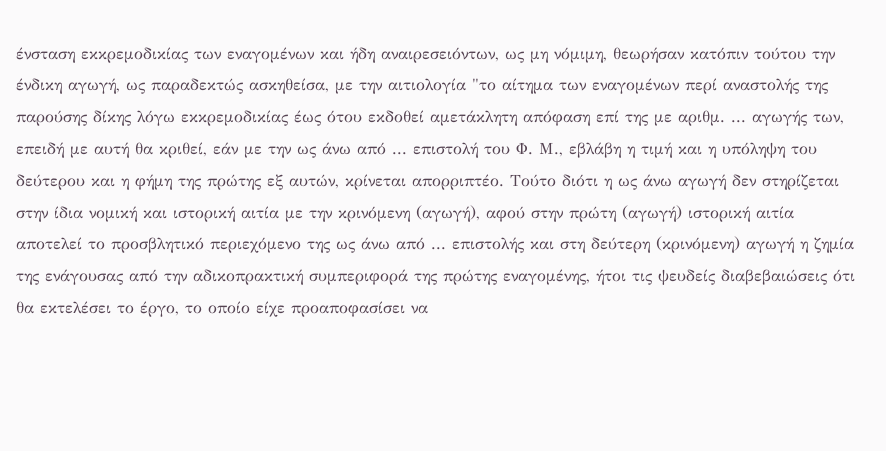ένσταση εκκρεμοδικίας των εναγομένων και ήδη αναιρεσειόντων, ως μη νόμιμη, θεωρήσαν κατόπιν τούτου την ένδικη αγωγή, ως παραδεκτώς ασκηθείσα, με την αιτιολογία "το αίτημα των εναγομένων περί αναστολής της παρούσης δίκης λόγω εκκρεμοδικίας έως ότου εκδοθεί αμετάκλητη απόφαση επί της με αριθμ. ... αγωγής των, επειδή με αυτή θα κριθεί, εάν με την ως άνω από ... επιστολή του Φ. Μ., εβλάβη η τιμή και η υπόληψη του δεύτερου και η φήμη της πρώτης εξ αυτών, κρίνεται απορριπτέο. Τούτο διότι η ως άνω αγωγή δεν στηρίζεται στην ίδια νομική και ιστορική αιτία με την κρινόμενη (αγωγή), αφού στην πρώτη (αγωγή) ιστορική αιτία αποτελεί το προσβλητικό περιεχόμενο της ως άνω από ... επιστολής και στη δεύτερη (κρινόμενη) αγωγή η ζημία της ενάγουσας από την αδικοπρακτική συμπεριφορά της πρώτης εναγομένης, ήτοι τις ψευδείς διαβεβαιώσεις ότι θα εκτελέσει το έργο, το οποίο είχε προαποφασίσει να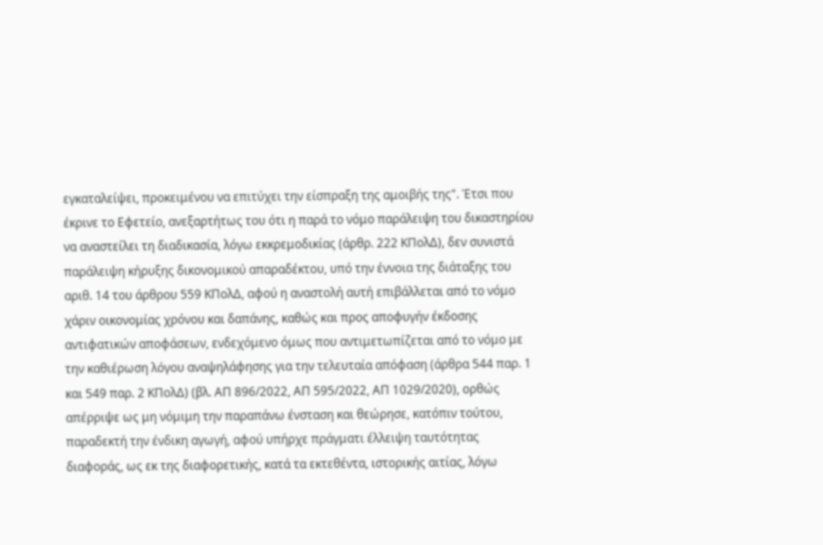εγκαταλείψει, προκειμένου να επιτύχει την είσπραξη της αμοιβής της". Έτσι που έκρινε το Εφετείο, ανεξαρτήτως του ότι η παρά το νόμο παράλειψη του δικαστηρίου να αναστείλει τη διαδικασία, λόγω εκκρεμοδικίας (άρθρ. 222 ΚΠολΔ), δεν συνιστά παράλειψη κήρυξης δικονομικού απαραδέκτου, υπό την έννοια της διάταξης του αριθ. 14 του άρθρου 559 ΚΠολΔ, αφού η αναστολή αυτή επιβάλλεται από το νόμο χάριν οικονομίας χρόνου και δαπάνης, καθώς και προς αποφυγήν έκδοσης αντιφατικών αποφάσεων, ενδεχόμενο όμως που αντιμετωπίζεται από το νόμο με την καθιέρωση λόγου αναψηλάφησης για την τελευταία απόφαση (άρθρα 544 παρ. 1 και 549 παρ. 2 ΚΠολΔ) (βλ. ΑΠ 896/2022, ΑΠ 595/2022, ΑΠ 1029/2020), ορθώς απέρριψε ως μη νόμιμη την παραπάνω ένσταση και θεώρησε, κατόπιν τούτου, παραδεκτή την ένδικη αγωγή, αφού υπήρχε πράγματι έλλειψη ταυτότητας διαφοράς, ως εκ της διαφορετικής, κατά τα εκτεθέντα, ιστορικής αιτίας, λόγω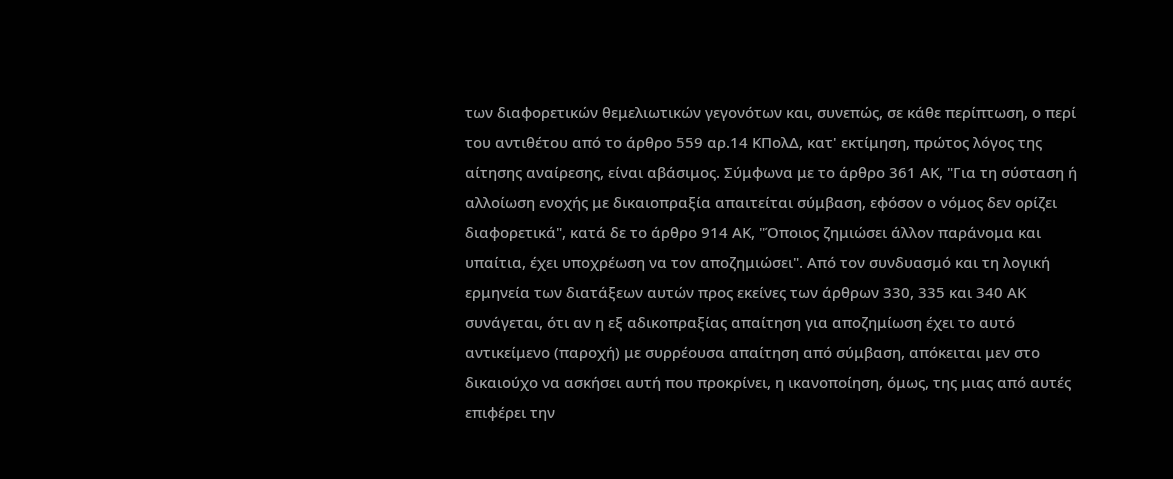των διαφορετικών θεμελιωτικών γεγονότων και, συνεπώς, σε κάθε περίπτωση, ο περί του αντιθέτου από το άρθρο 559 αρ.14 ΚΠολΔ, κατ' εκτίμηση, πρώτος λόγος της αίτησης αναίρεσης, είναι αβάσιμος. Σύμφωνα με το άρθρο 361 ΑΚ, "Για τη σύσταση ή αλλοίωση ενοχής με δικαιοπραξία απαιτείται σύμβαση, εφόσον ο νόμος δεν ορίζει διαφορετικά", κατά δε το άρθρο 914 ΑΚ, "Όποιος ζημιώσει άλλον παράνομα και υπαίτια, έχει υποχρέωση να τον αποζημιώσει". Από τον συνδυασμό και τη λογική ερμηνεία των διατάξεων αυτών προς εκείνες των άρθρων 330, 335 και 340 ΑΚ συνάγεται, ότι αν η εξ αδικοπραξίας απαίτηση για αποζημίωση έχει το αυτό αντικείμενο (παροχή) με συρρέουσα απαίτηση από σύμβαση, απόκειται μεν στο δικαιούχο να ασκήσει αυτή που προκρίνει, η ικανοποίηση, όμως, της μιας από αυτές επιφέρει την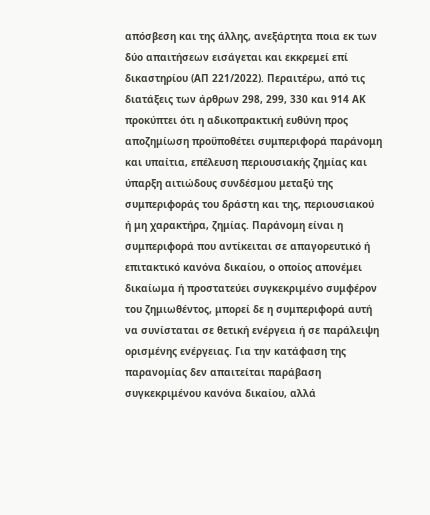απόσβεση και της άλλης, ανεξάρτητα ποια εκ των δύο απαιτήσεων εισάγεται και εκκρεμεί επί δικαστηρίου (ΑΠ 221/2022). Περαιτέρω, από τις διατάξεις των άρθρων 298, 299, 330 και 914 ΑΚ προκύπτει ότι η αδικοπρακτική ευθύνη προς αποζημίωση προϋποθέτει συμπεριφορά παράνομη και υπαίτια, επέλευση περιουσιακής ζημίας και ύπαρξη αιτιώδους συνδέσμου μεταξύ της συμπεριφοράς του δράστη και της, περιουσιακού ή μη χαρακτήρα, ζημίας. Παράνομη είναι η συμπεριφορά που αντίκειται σε απαγορευτικό ή επιτακτικό κανόνα δικαίου, ο οποίος απονέμει δικαίωμα ή προστατεύει συγκεκριμένο συμφέρον του ζημιωθέντος, μπορεί δε η συμπεριφορά αυτή να συνίσταται σε θετική ενέργεια ή σε παράλειψη ορισμένης ενέργειας. Για την κατάφαση της παρανομίας δεν απαιτείται παράβαση συγκεκριμένου κανόνα δικαίου, αλλά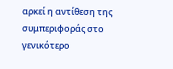αρκεί η αντίθεση της συμπεριφοράς στο γενικότερο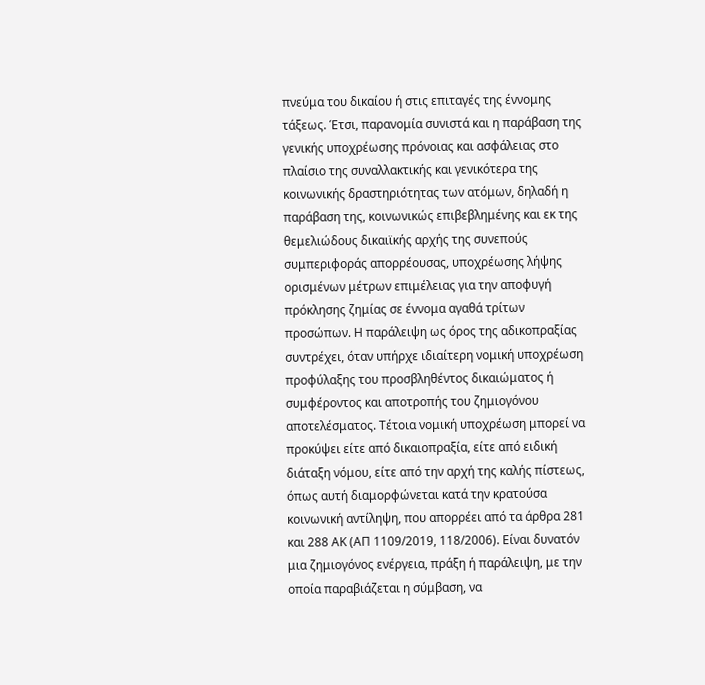πνεύμα του δικαίου ή στις επιταγές της έννομης τάξεως. Έτσι, παρανομία συνιστά και η παράβαση της γενικής υποχρέωσης πρόνοιας και ασφάλειας στο πλαίσιο της συναλλακτικής και γενικότερα της κοινωνικής δραστηριότητας των ατόμων, δηλαδή η παράβαση της, κοινωνικώς επιβεβλημένης και εκ της θεμελιώδους δικαιϊκής αρχής της συνεπούς συμπεριφοράς απορρέουσας, υποχρέωσης λήψης ορισμένων μέτρων επιμέλειας για την αποφυγή πρόκλησης ζημίας σε έννομα αγαθά τρίτων προσώπων. Η παράλειψη ως όρος της αδικοπραξίας συντρέχει, όταν υπήρχε ιδιαίτερη νομική υποχρέωση προφύλαξης του προσβληθέντος δικαιώματος ή συμφέροντος και αποτροπής του ζημιογόνου αποτελέσματος. Τέτοια νομική υποχρέωση μπορεί να προκύψει είτε από δικαιοπραξία, είτε από ειδική διάταξη νόμου, είτε από την αρχή της καλής πίστεως, όπως αυτή διαμορφώνεται κατά την κρατούσα κοινωνική αντίληψη, που απορρέει από τα άρθρα 281 και 288 ΑΚ (ΑΠ 1109/2019, 118/2006). Είναι δυνατόν μια ζημιογόνος ενέργεια, πράξη ή παράλειψη, με την οποία παραβιάζεται η σύμβαση, να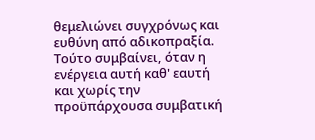θεμελιώνει συγχρόνως και ευθύνη από αδικοπραξία. Τούτο συμβαίνει, όταν η ενέργεια αυτή καθ' εαυτή και χωρίς την προϋπάρχουσα συμβατική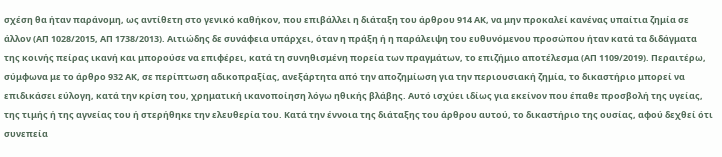σχέση θα ήταν παράνομη, ως αντίθετη στο γενικό καθήκον, που επιβάλλει η διάταξη του άρθρου 914 ΑΚ, να μην προκαλεί κανένας υπαίτια ζημία σε άλλον (ΑΠ 1028/2015, ΑΠ 1738/2013). Αιτιώδης δε συνάφεια υπάρχει, όταν η πράξη ή η παράλειψη του ευθυνόμενου προσώπου ήταν κατά τα διδάγματα της κοινής πείρας ικανή και μπορούσε να επιφέρει, κατά τη συνηθισμένη πορεία των πραγμάτων, το επιζήμιο αποτέλεσμα (ΑΠ 1109/2019). Περαιτέρω, σύμφωνα με το άρθρο 932 ΑΚ, σε περίπτωση αδικοπραξίας, ανεξάρτητα από την αποζημίωση για την περιουσιακή ζημία, το δικαστήριο μπορεί να επιδικάσει εύλογη, κατά την κρίση του, χρηματική ικανοποίηση λόγω ηθικής βλάβης. Αυτό ισχύει ιδίως για εκείνον που έπαθε προσβολή της υγείας, της τιμής ή της αγνείας του ή στερήθηκε την ελευθερία του. Κατά την έννοια της διάταξης του άρθρου αυτού, το δικαστήριο της ουσίας, αφού δεχθεί ότι συνεπεία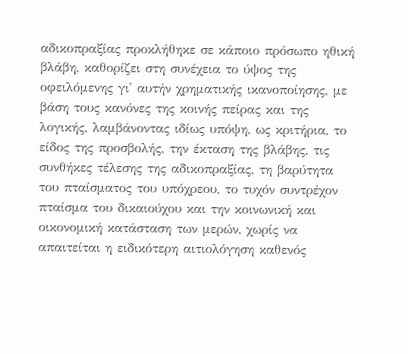αδικοπραξίας προκλήθηκε σε κάποιο πρόσωπο ηθική βλάβη, καθορίζει στη συνέχεια το ύψος της οφειλόμενης γι' αυτήν χρηματικής ικανοποίησης, με βάση τους κανόνες της κοινής πείρας και της λογικής, λαμβάνοντας ιδίως υπόψη, ως κριτήρια, το είδος της προσβολής, την έκταση της βλάβης, τις συνθήκες τέλεσης της αδικοπραξίας, τη βαρύτητα του πταίσματος του υπόχρεου, το τυχόν συντρέχον πταίσμα του δικαιούχου και την κοινωνική και οικονομική κατάσταση των μερών, χωρίς να απαιτείται η ειδικότερη αιτιολόγηση καθενός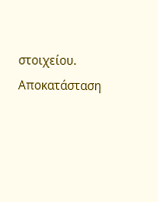στοιχείου. Αποκατάσταση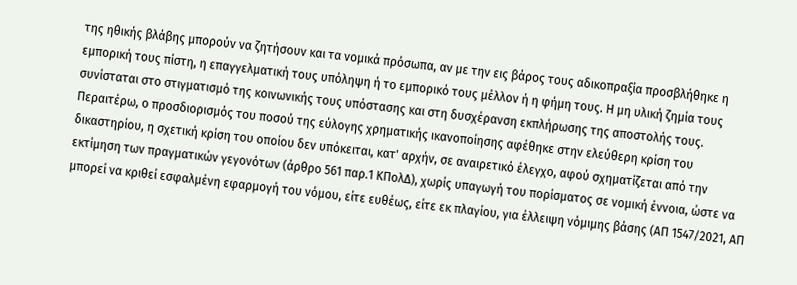της ηθικής βλάβης μπορούν να ζητήσουν και τα νομικά πρόσωπα, αν με την εις βάρος τους αδικοπραξία προσβλήθηκε η εμπορική τους πίστη, η επαγγελματική τους υπόληψη ή το εμπορικό τους μέλλον ή η φήμη τους. Η μη υλική ζημία τους συνίσταται στο στιγματισμό της κοινωνικής τους υπόστασης και στη δυσχέρανση εκπλήρωσης της αποστολής τους. Περαιτέρω, ο προσδιορισμός του ποσού της εύλογης χρηματικής ικανοποίησης αφέθηκε στην ελεύθερη κρίση του δικαστηρίου, η σχετική κρίση του οποίου δεν υπόκειται, κατ' αρχήν, σε αναιρετικό έλεγχο, αφού σχηματίζεται από την εκτίμηση των πραγματικών γεγονότων (άρθρο 561 παρ.1 ΚΠολΔ), χωρίς υπαγωγή του πορίσματος σε νομική έννοια, ώστε να μπορεί να κριθεί εσφαλμένη εφαρμογή του νόμου, είτε ευθέως, είτε εκ πλαγίου, για έλλειψη νόμιμης βάσης (ΑΠ 1547/2021, ΑΠ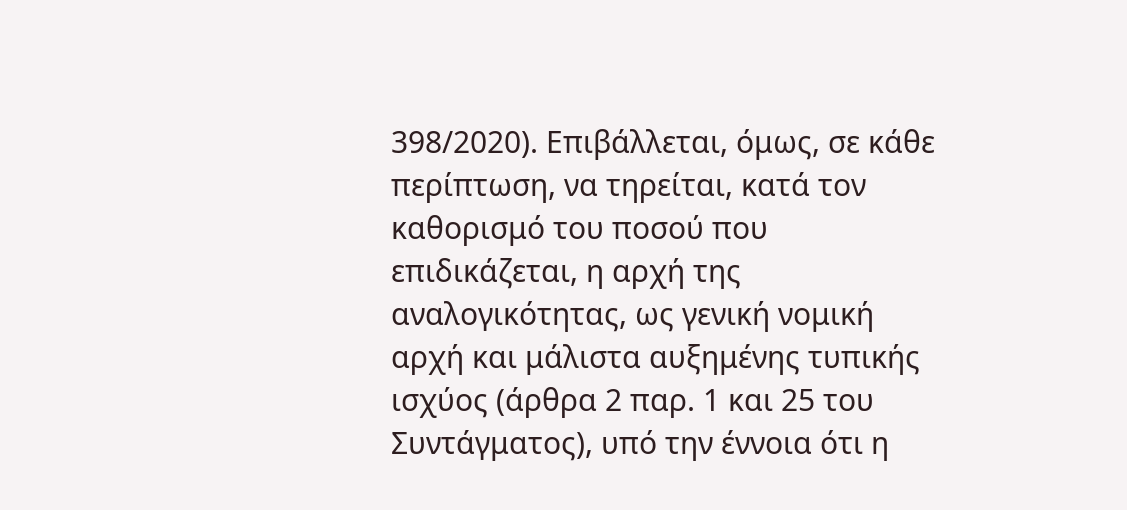398/2020). Επιβάλλεται, όμως, σε κάθε περίπτωση, να τηρείται, κατά τον καθορισμό του ποσού που επιδικάζεται, η αρχή της αναλογικότητας, ως γενική νομική αρχή και μάλιστα αυξημένης τυπικής ισχύος (άρθρα 2 παρ. 1 και 25 του Συντάγματος), υπό την έννοια ότι η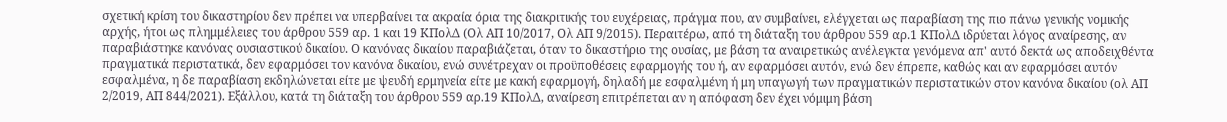σχετική κρίση του δικαστηρίου δεν πρέπει να υπερβαίνει τα ακραία όρια της διακριτικής του ευχέρειας, πράγμα που, αν συμβαίνει, ελέγχεται ως παραβίαση της πιο πάνω γενικής νομικής αρχής, ήτοι ως πλημμέλειες του άρθρου 559 αρ. 1 και 19 ΚΠολΔ (Ολ ΑΠ 10/2017, Ολ ΑΠ 9/2015). Περαιτέρω, από τη διάταξη του άρθρου 559 αρ.1 ΚΠολΔ ιδρύεται λόγος αναίρεσης, αν παραβιάστηκε κανόνας ουσιαστικού δικαίου. Ο κανόνας δικαίου παραβιάζεται, όταν το δικαστήριο της ουσίας, με βάση τα αναιρετικώς ανέλεγκτα γενόμενα απ' αυτό δεκτά ως αποδειχθέντα πραγματικά περιστατικά, δεν εφαρμόσει τον κανόνα δικαίου, ενώ συνέτρεχαν οι προϋποθέσεις εφαρμογής του ή, αν εφαρμόσει αυτόν, ενώ δεν έπρεπε, καθώς και αν εφαρμόσει αυτόν εσφαλμένα, η δε παραβίαση εκδηλώνεται είτε με ψευδή ερμηνεία είτε με κακή εφαρμογή, δηλαδή με εσφαλμένη ή μη υπαγωγή των πραγματικών περιστατικών στον κανόνα δικαίου (ολ ΑΠ 2/2019, ΑΠ 844/2021). Εξάλλου, κατά τη διάταξη του άρθρου 559 αρ.19 ΚΠολΔ, αναίρεση επιτρέπεται αν η απόφαση δεν έχει νόμιμη βάση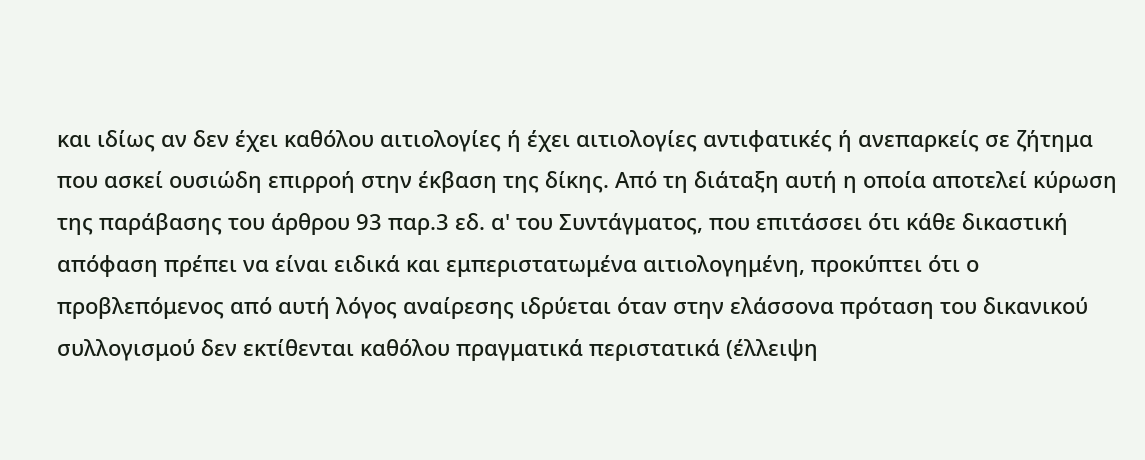και ιδίως αν δεν έχει καθόλου αιτιολογίες ή έχει αιτιολογίες αντιφατικές ή ανεπαρκείς σε ζήτημα που ασκεί ουσιώδη επιρροή στην έκβαση της δίκης. Από τη διάταξη αυτή η οποία αποτελεί κύρωση της παράβασης του άρθρου 93 παρ.3 εδ. α' του Συντάγματος, που επιτάσσει ότι κάθε δικαστική απόφαση πρέπει να είναι ειδικά και εμπεριστατωμένα αιτιολογημένη, προκύπτει ότι ο προβλεπόμενος από αυτή λόγος αναίρεσης ιδρύεται όταν στην ελάσσονα πρόταση του δικανικού συλλογισμού δεν εκτίθενται καθόλου πραγματικά περιστατικά (έλλειψη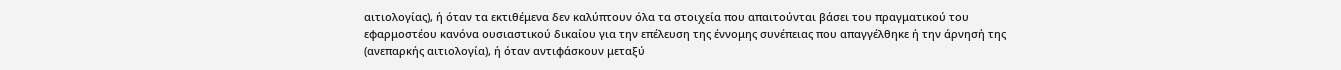αιτιολογίας), ή όταν τα εκτιθέμενα δεν καλύπτουν όλα τα στοιχεία που απαιτούνται βάσει του πραγματικού του εφαρμοστέου κανόνα ουσιαστικού δικαίου για την επέλευση της έννομης συνέπειας που απαγγέλθηκε ή την άρνησή της (ανεπαρκής αιτιολογία), ή όταν αντιφάσκουν μεταξύ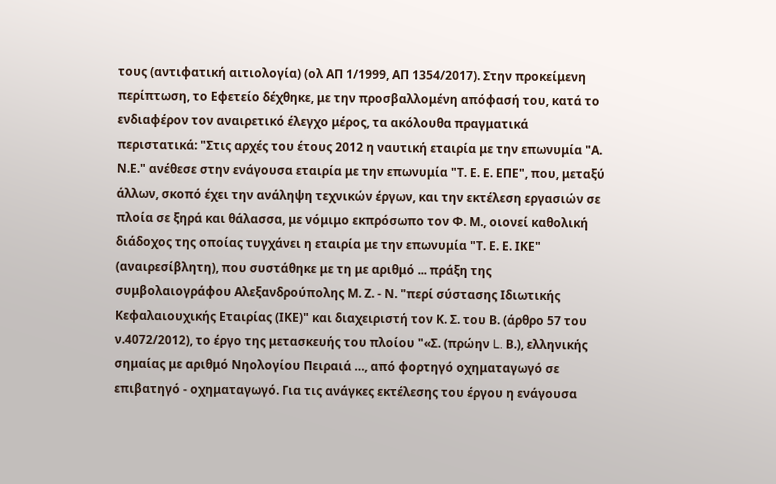τους (αντιφατική αιτιολογία) (ολ ΑΠ 1/1999, ΑΠ 1354/2017). Στην προκείμενη περίπτωση, το Εφετείο δέχθηκε, με την προσβαλλομένη απόφασή του, κατά το ενδιαφέρον τον αναιρετικό έλεγχο μέρος, τα ακόλουθα πραγματικά περιστατικά: "Στις αρχές του έτους 2012 η ναυτική εταιρία με την επωνυμία "Α. Ν.Ε." ανέθεσε στην ενάγουσα εταιρία με την επωνυμία "Τ. Ε. Ε. ΕΠΕ", που, μεταξύ άλλων, σκοπό έχει την ανάληψη τεχνικών έργων, και την εκτέλεση εργασιών σε πλοία σε ξηρά και θάλασσα, με νόμιμο εκπρόσωπο τον Φ. Μ., οιονεί καθολική διάδοχος της οποίας τυγχάνει η εταιρία με την επωνυμία "Τ. Ε. Ε. ΙΚΕ" (αναιρεσίβλητη), που συστάθηκε με τη με αριθμό ... πράξη της συμβολαιογράφου Αλεξανδρούπολης Μ. Ζ. - Ν. "περί σύστασης Ιδιωτικής Κεφαλαιουχικής Εταιρίας (ΙΚΕ)" και διαχειριστή τον Κ. Σ. του Β. (άρθρο 57 του ν.4072/2012), το έργο της μετασκευής του πλοίου "«Σ. (πρώην L. Β.), ελληνικής σημαίας με αριθμό Νηολογίου Πειραιά …, από φορτηγό οχηματαγωγό σε επιβατηγό - οχηματαγωγό. Για τις ανάγκες εκτέλεσης του έργου η ενάγουσα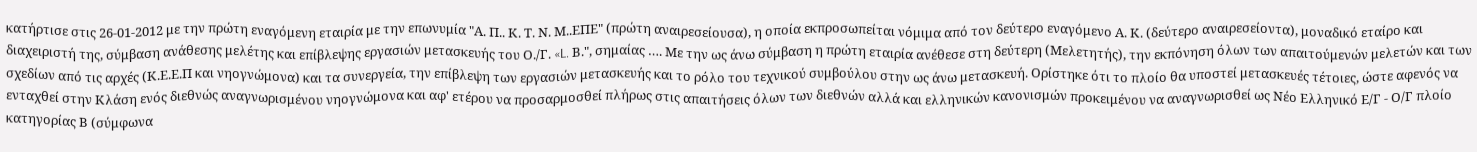κατήρτισε στις 26-01-2012 με την πρώτη εναγόμενη εταιρία με την επωνυμία "Α. Π.. Κ. Τ. Ν. Μ..ΕΠΕ" (πρώτη αναιρεσείουσα), η οποία εκπροσωπείται νόμιμα από τον δεύτερο εναγόμενο Α. Κ. (δεύτερο αναιρεσείοντα), μοναδικό εταίρο και διαχειριστή της, σύμβαση ανάθεσης μελέτης και επίβλεψης εργασιών μετασκευής του Ο./Γ. «L. Β.", σημαίας …. Με την ως άνω σύμβαση η πρώτη εταιρία ανέθεσε στη δεύτερη (Μελετητής), την εκπόνηση όλων των απαιτούμενών μελετών και των σχεδίων από τις αρχές (Κ.Ε.Ε.Π και νηογνώμονα) και τα συνεργεία, την επίβλεψη των εργασιών μετασκευής και το ρόλο του τεχνικού συμβούλου στην ως άνω μετασκευή. Ορίστηκε ότι το πλοίο θα υποστεί μετασκευές τέτοιες, ώστε αφενός να ενταχθεί στην Κλάση ενός διεθνώς αναγνωρισμένου νηογνώμονα και αφ' ετέρου να προσαρμοσθεί πλήρως στις απαιτήσεις όλων των διεθνών αλλά και ελληνικών κανονισμών προκειμένου να αναγνωρισθεί ως Νέο Ελληνικό Ε/Γ - Ο/Γ πλοίο κατηγορίας Β (σύμφωνα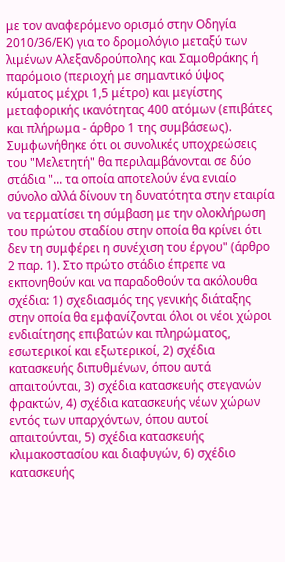με τον αναφερόμενο ορισμό στην Οδηγία 2010/36/ΕΚ) για τo δρομολόγιο μεταξύ των λιμένων Αλεξανδρούπολης και Σαμοθράκης ή παρόμοιο (περιοχή με σημαντικό ύψος κύματος μέχρι 1,5 μέτρο) και μεγίστης μεταφορικής ικανότητας 400 ατόμων (επιβάτες και πλήρωμα - άρθρο 1 της συμβάσεως). Συμφωνήθηκε ότι οι συνολικές υποχρεώσεις του "Μελετητή" θα περιλαμβάνονται σε δύο στάδια "... τα οποία αποτελούν ένα ενιαίο σύνολο αλλά δίνουν τη δυνατότητα στην εταιρία να τερματίσει τη σύμβαση με την ολοκλήρωση του πρώτου σταδίου στην οποία θα κρίνει ότι δεν τη συμφέρει η συνέχιση του έργου" (άρθρο 2 παρ. 1). Στο πρώτο στάδιο έπρεπε να εκπονηθούν και να παραδοθούν τα ακόλουθα σχέδια: 1) σχεδιασμός της γενικής διάταξης στην οποία θα εμφανίζονται όλοι οι νέοι χώροι ενδιαίτησης επιβατών και πληρώματος, εσωτερικοί και εξωτερικοί, 2) σχέδια κατασκευής διπυθμένων, όπου αυτά απαιτούνται, 3) σχέδια κατασκευής στεγανών φρακτών, 4) σχέδια κατασκευής νέων χώρων εντός των υπαρχόντων, όπου αυτοί απαιτούνται, 5) σχέδια κατασκευής κλιμακοστασίου και διαφυγών, 6) σχέδιο κατασκευής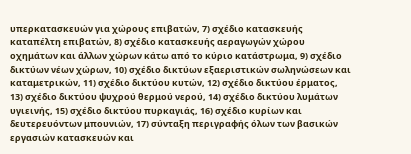υπερκατασκευών για χώρους επιβατών, 7) σχέδιο κατασκευής καταπέλτη επιβατών, 8) σχέδιο κατασκευής αεραγωγών χώρου οχημάτων και άλλων χώρων κάτω από το κύριο κατάστρωμα, 9) σχέδιο δικτύων νέων χώρων, 10) σχέδιο δικτύων εξαεριστικών σωληνώσεων και καταμετρικών, 11) σχέδιο δικτύου κυτών, 12) σχέδιο δικτύου έρματος, 13) σχέδιο δικτύου ψυχρού θερμού νερού, 14) σχέδιο δικτύου λυμάτων υγιεινής, 15) σχέδιο δικτύου πυρκαγιάς, 16) σχέδιο κυρίων και δευτερευόντων μπουνιών, 17) σύνταξη περιγραφής όλων των βασικών εργασιών κατασκευών και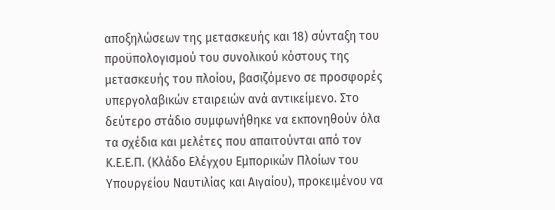αποξηλώσεων της μετασκευής και 18) σύνταξη του προϋπολογισμού του συνολικού κόστους της μετασκευής του πλοίου, βασιζόμενο σε προσφορές υπεργολαβικών εταιρειών ανά αντικείμενο. Στο δεύτερο στάδιο συμφωνήθηκε να εκπονηθούν όλα τα σχέδια και μελέτες που απαιτούνται από τον Κ.Ε.Ε.Π. (Κλάδο Ελέγχου Εμπορικών Πλοίων του Υπουργείου Ναυτιλίας και Αιγαίου), προκειμένου να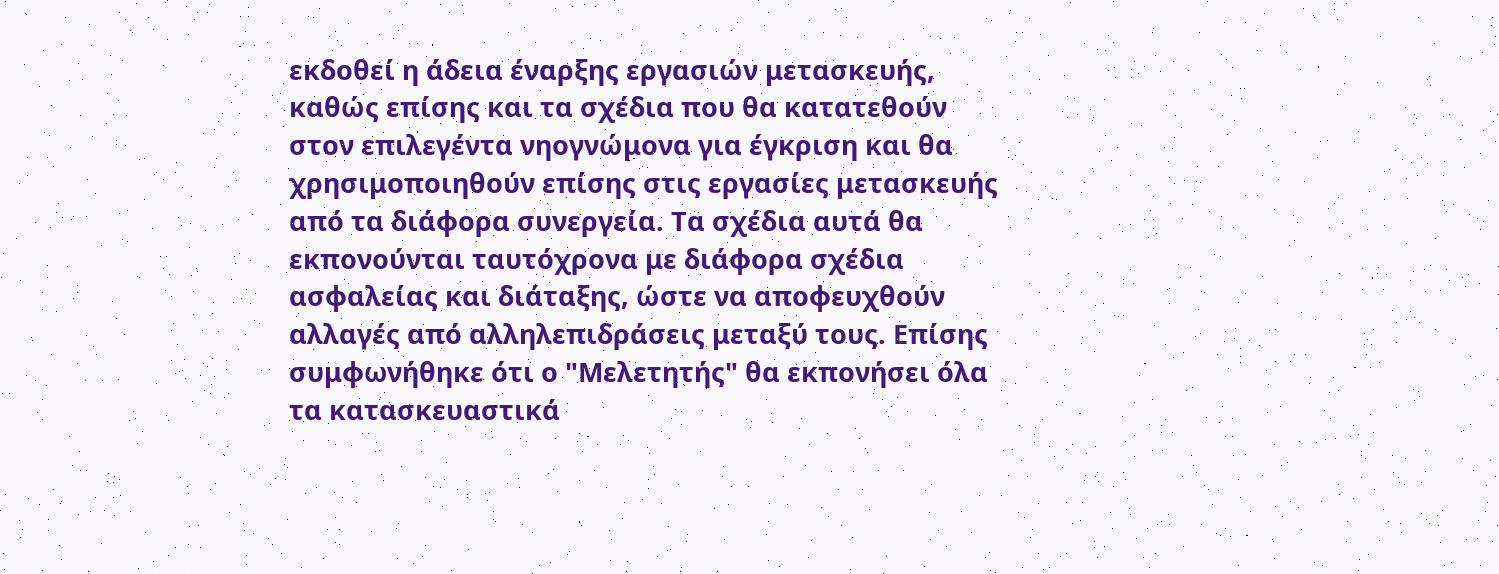εκδοθεί η άδεια έναρξης εργασιών μετασκευής, καθώς επίσης και τα σχέδια που θα κατατεθούν στον επιλεγέντα νηογνώμονα για έγκριση και θα χρησιμοποιηθούν επίσης στις εργασίες μετασκευής από τα διάφορα συνεργεία. Τα σχέδια αυτά θα εκπονούνται ταυτόχρονα με διάφορα σχέδια ασφαλείας και διάταξης, ώστε να αποφευχθούν αλλαγές από αλληλεπιδράσεις μεταξύ τους. Επίσης συμφωνήθηκε ότι ο "Μελετητής" θα εκπονήσει όλα τα κατασκευαστικά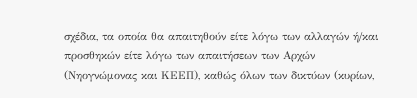σχέδια, τα οποία θα απαιτηθούν είτε λόγω των αλλαγών ή/και προσθηκών είτε λόγω των απαιτήσεων των Αρχών (Νηογνώμονας και ΚΕΕΠ), καθώς όλων των δικτύων (κυρίων,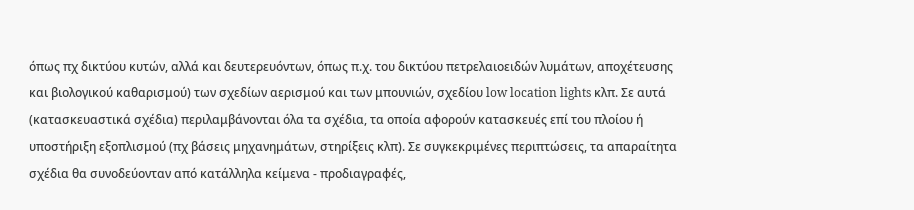όπως πχ δικτύου κυτών, αλλά και δευτερευόντων, όπως π.χ. του δικτύου πετρελαιοειδών λυμάτων, αποχέτευσης και βιολογικού καθαρισμού) των σχεδίων αερισμού και των μπουνιών, σχεδίου low location lights κλπ. Σε αυτά (κατασκευαστικά σχέδια) περιλαμβάνονται όλα τα σχέδια, τα οποία αφορούν κατασκευές επί του πλοίου ή υποστήριξη εξοπλισμού (πχ βάσεις μηχανημάτων, στηρίξεις κλπ). Σε συγκεκριμένες περιπτώσεις, τα απαραίτητα σχέδια θα συνοδεύονταν από κατάλληλα κείμενα - προδιαγραφές,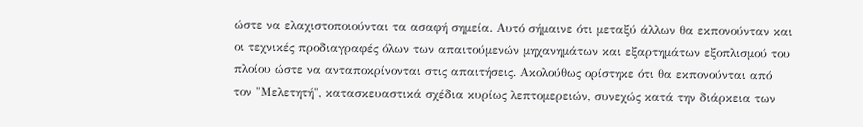ώστε να ελαχιστοποιούνται τα ασαφή σημεία. Αυτό σήμαινε ότι μεταξύ άλλων θα εκπονούνταν και οι τεχνικές προδιαγραφές όλων των απαιτούμενών μηχανημάτων και εξαρτημάτων εξοπλισμού του πλοίου ώστε να ανταποκρίνονται στις απαιτήσεις. Ακολούθως ορίστηκε ότι θα εκπονούνται από τον "Μελετητή", κατασκευαστικά σχέδια κυρίως λεπτομερειών, συνεχώς κατά την διάρκεια των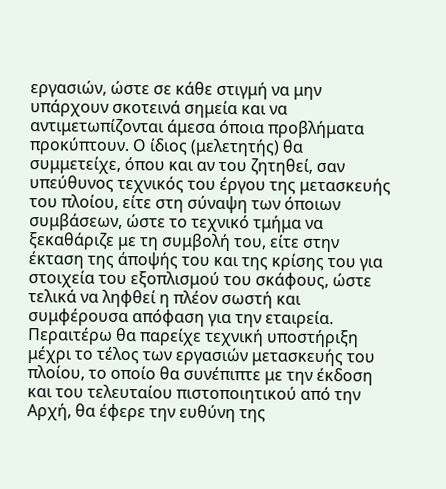εργασιών, ώστε σε κάθε στιγμή να μην υπάρχουν σκοτεινά σημεία και να αντιμετωπίζονται άμεσα όποια προβλήματα προκύπτουν. Ο ίδιος (μελετητής) θα συμμετείχε, όπου και αν του ζητηθεί, σαν υπεύθυνος τεχνικός του έργου της μετασκευής του πλοίου, είτε στη σύναψη των όποιων συμβάσεων, ώστε το τεχνικό τμήμα να ξεκαθάριζε με τη συμβολή του, είτε στην έκταση της άποψής του και της κρίσης του για στοιχεία του εξοπλισμού του σκάφους, ώστε τελικά να ληφθεί η πλέον σωστή και συμφέρουσα απόφαση για την εταιρεία. Περαιτέρω θα παρείχε τεχνική υποστήριξη μέχρι το τέλος των εργασιών μετασκευής του πλοίου, το οποίο θα συνέπιπτε με την έκδοση και του τελευταίου πιστοποιητικού από την Αρχή, θα έφερε την ευθύνη της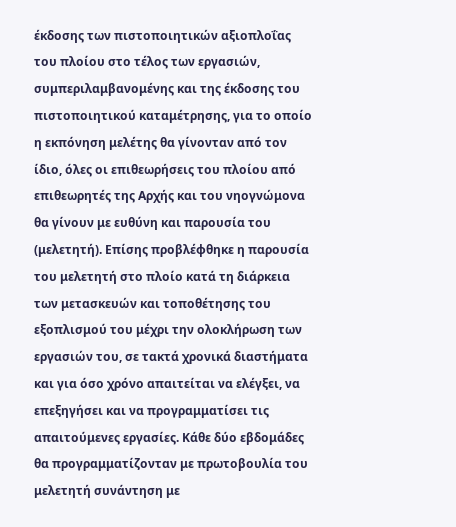έκδοσης των πιστοποιητικών αξιοπλοΐας του πλοίου στο τέλος των εργασιών, συμπεριλαμβανομένης και της έκδοσης του πιστοποιητικού καταμέτρησης, για το οποίο η εκπόνηση μελέτης θα γίνονταν από τον ίδιο, όλες οι επιθεωρήσεις του πλοίου από επιθεωρητές της Αρχής και του νηογνώμονα θα γίνουν με ευθύνη και παρουσία του (μελετητή). Επίσης προβλέφθηκε η παρουσία του μελετητή στο πλοίο κατά τη διάρκεια των μετασκευών και τοποθέτησης του εξοπλισμού του μέχρι την ολοκλήρωση των εργασιών του, σε τακτά χρονικά διαστήματα και για όσο χρόνο απαιτείται να ελέγξει, να επεξηγήσει και να προγραμματίσει τις απαιτούμενες εργασίες. Κάθε δύο εβδομάδες θα προγραμματίζονταν με πρωτοβουλία του μελετητή συνάντηση με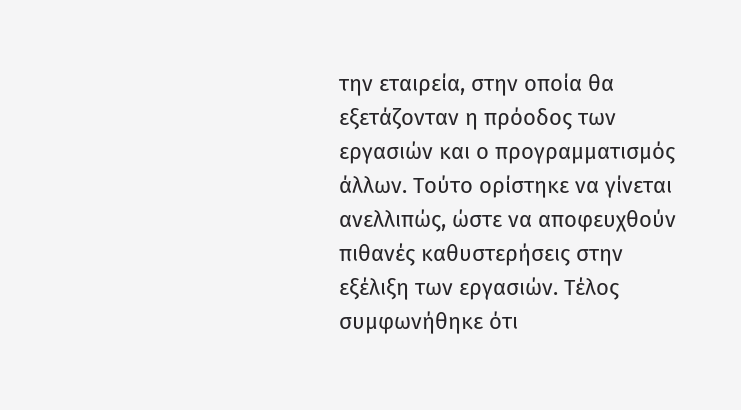την εταιρεία, στην οποία θα εξετάζονταν η πρόοδος των εργασιών και ο προγραμματισμός άλλων. Τούτο ορίστηκε να γίνεται ανελλιπώς, ώστε να αποφευχθούν πιθανές καθυστερήσεις στην εξέλιξη των εργασιών. Τέλος συμφωνήθηκε ότι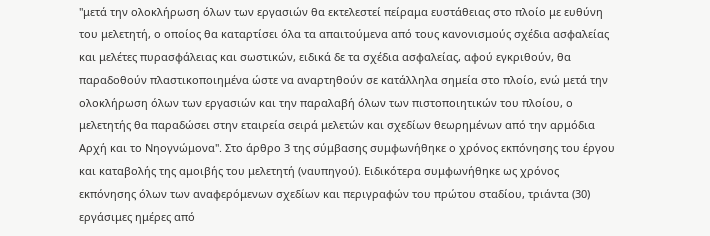"μετά την ολοκλήρωση όλων των εργασιών θα εκτελεστεί πείραμα ευστάθειας στο πλοίο με ευθύνη του μελετητή, ο οποίος θα καταρτίσει όλα τα απαιτούμενα από τους κανονισμούς σχέδια ασφαλείας και μελέτες πυρασφάλειας και σωστικών, ειδικά δε τα σχέδια ασφαλείας, αφού εγκριθούν, θα παραδοθούν πλαστικοποιημένα ώστε να αναρτηθούν σε κατάλληλα σημεία στο πλοίο, ενώ μετά την ολοκλήρωση όλων των εργασιών και την παραλαβή όλων των πιστοποιητικών του πλοίου, ο μελετητής θα παραδώσει στην εταιρεία σειρά μελετών και σχεδίων θεωρημένων από την αρμόδια Αρχή και το Νηογνώμονα". Στο άρθρο 3 της σύμβασης συμφωνήθηκε ο χρόνος εκπόνησης του έργου και καταβολής της αμοιβής του μελετητή (ναυπηγού). Ειδικότερα συμφωνήθηκε ως χρόνος εκπόνησης όλων των αναφερόμενων σχεδίων και περιγραφών του πρώτου σταδίου, τριάντα (30) εργάσιμες ημέρες από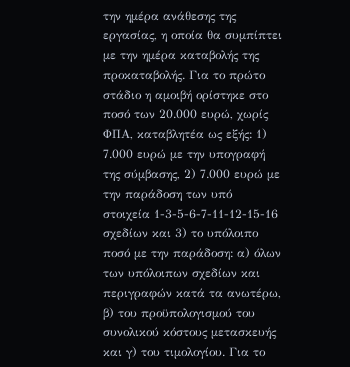την ημέρα ανάθεσης της εργασίας, η οποία θα συμπίπτει με την ημέρα καταβολής της προκαταβολής. Για το πρώτο στάδιο η αμοιβή ορίστηκε στο ποσό των 20.000 ευρώ, χωρίς ΦΠΑ, καταβλητέα ως εξής: 1) 7.000 ευρώ με την υπογραφή της σύμβασης, 2) 7.000 ευρώ με την παράδοση των υπό στοιχεία 1-3-5-6-7-11-12-15-16 σχεδίων και 3) το υπόλοιπο ποσό με την παράδοση: α) όλων των υπόλοιπων σχεδίων και περιγραφών κατά τα ανωτέρω, β) του προϋπολογισμού του συνολικού κόστους μετασκευής και γ) του τιμολογίου. Για το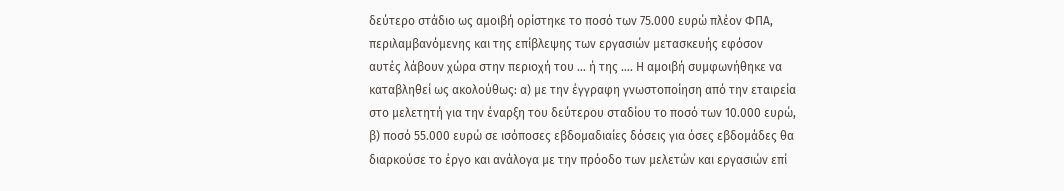δεύτερο στάδιο ως αμοιβή ορίστηκε το ποσό των 75.000 ευρώ πλέον ΦΠΑ, περιλαμβανόμενης και της επίβλεψης των εργασιών μετασκευής εφόσον αυτές λάβουν χώρα στην περιοχή του … ή της …. Η αμοιβή συμφωνήθηκε να καταβληθεί ως ακολούθως: α) με την έγγραφη γνωστοποίηση από την εταιρεία στο μελετητή για την έναρξη του δεύτερου σταδίου το ποσό των 10.000 ευρώ, β) ποσό 55.000 ευρώ σε ισόποσες εβδομαδιαίες δόσεις για όσες εβδομάδες θα διαρκούσε το έργο και ανάλογα με την πρόοδο των μελετών και εργασιών επί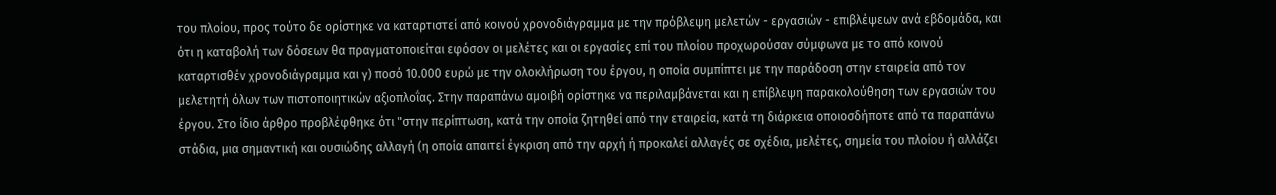του πλοίου, προς τούτο δε ορίστηκε να καταρτιστεί από κοινού χρονοδιάγραμμα με την πρόβλεψη μελετών - εργασιών - επιβλέψεων ανά εβδομάδα, και ότι η καταβολή των δόσεων θα πραγματοποιείται εφόσον οι μελέτες και οι εργασίες επί του πλοίου προχωρούσαν σύμφωνα με το από κοινού καταρτισθέν χρονοδιάγραμμα και γ) ποσό 10.000 ευρώ με την ολοκλήρωση του έργου, η οποία συμπίπτει με την παράδοση στην εταιρεία από τον μελετητή όλων των πιστοποιητικών αξιοπλοΐας. Στην παραπάνω αμοιβή ορίστηκε να περιλαμβάνεται και η επίβλεψη παρακολούθηση των εργασιών του έργου. Στο ίδιο άρθρο προβλέφθηκε ότι "στην περίπτωση, κατά την οποία ζητηθεί από την εταιρεία, κατά τη διάρκεια οποιοσδήποτε από τα παραπάνω στάδια, μια σημαντική και ουσιώδης αλλαγή (η οποία απαιτεί έγκριση από την αρχή ή προκαλεί αλλαγές σε σχέδια, μελέτες, σημεία του πλοίου ή αλλάζει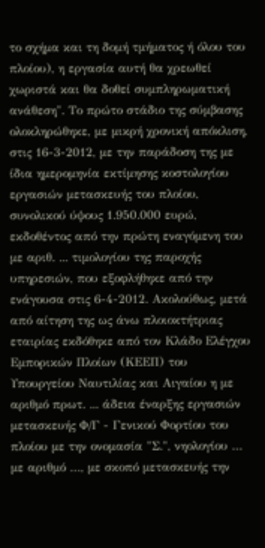το σχήμα και τη δομή τμήματος ή όλου του πλοίου), η εργασία αυτή θα χρεωθεί χωριστά και θα δοθεί συμπληρωματική ανάθεση". Το πρώτο στάδιο της σύμβασης ολοκληρώθηκε, με μικρή χρονική απόκλιση, στις 16-3-2012, με την παράδοση της με ίδια ημερομηνία εκτίμησης κοστολογίου εργασιών μετασκευής του πλοίου, συνολικού ύψους 1.950.000 ευρώ, εκδοθέντος από την πρώτη εναγόμενη του με αριθ. ... τιμολογίου της παροχής υπηρεσιών, που εξοφλήθηκε από την ενάγουσα στις 6-4-2012. Ακολούθως, μετά από αίτηση της ως άνω πλοιοκτήτριας εταιρίας εκδόθηκε από τον Κλάδο Ελέγχου Εμπορικών Πλοίων (ΚΕΕΠ) του Υπουργείου Ναυτιλίας και Αιγαίου η με αριθμό πρωτ. ... άδεια έναρξης εργασιών μετασκευής Φ/Γ - Γενικού Φορτίου του πλοίου με την ονομασία "Σ.", νηολογίου … με αριθμό …, με σκοπό μετασκευής την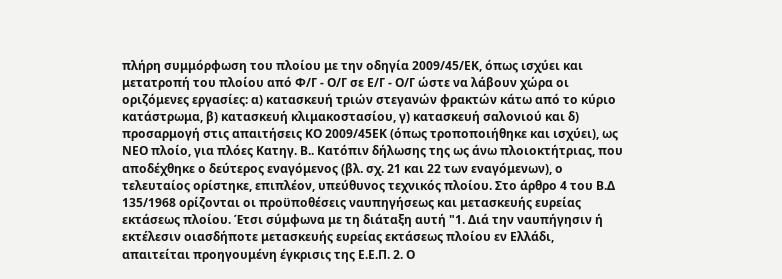πλήρη συμμόρφωση του πλοίου με την οδηγία 2009/45/ΕΚ, όπως ισχύει και μετατροπή του πλοίου από Φ/Γ - Ο/Γ σε Ε/Γ - Ο/Γ ώστε να λάβουν χώρα οι οριζόμενες εργασίες: α) κατασκευή τριών στεγανών φρακτών κάτω από το κύριο κατάστρωμα, β) κατασκευή κλιμακοστασίου, γ) κατασκευή σαλονιού και δ) προσαρμογή στις απαιτήσεις ΚΟ 2009/45ΕΚ (όπως τροποποιήθηκε και ισχύει), ως ΝΕΟ πλοίο, για πλόες Κατηγ. Β.. Κατόπιν δήλωσης της ως άνω πλοιοκτήτριας, που αποδέχθηκε ο δεύτερος εναγόμενος (βλ. σχ. 21 και 22 των εναγόμενων), ο τελευταίος ορίστηκε, επιπλέον, υπεύθυνος τεχνικός πλοίου. Στο άρθρο 4 του Β.Δ 135/1968 ορίζονται οι προϋποθέσεις ναυπηγήσεως και μετασκευής ευρείας εκτάσεως πλοίου. Έτσι σύμφωνα με τη διάταξη αυτή "1. Διά την ναυπήγησιν ή εκτέλεσιν οιασδήποτε μετασκευής ευρείας εκτάσεως πλοίου εν Ελλάδι, απαιτείται προηγουμένη έγκρισις της Ε.Ε.Π. 2. Ο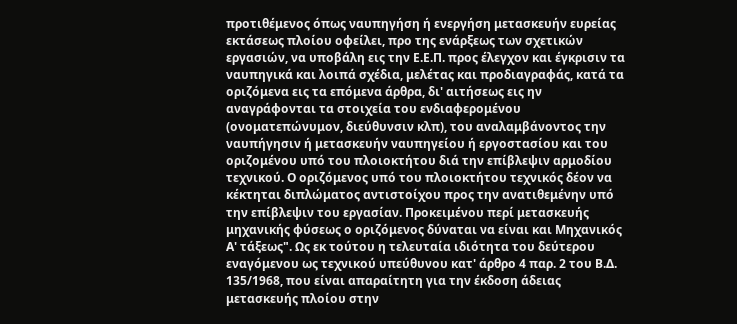προτιθέμενος όπως ναυπηγήση ή ενεργήση μετασκευήν ευρείας εκτάσεως πλοίου οφείλει, προ της ενάρξεως των σχετικών εργασιών, να υποβάλη εις την Ε.Ε.Π. προς έλεγχον και έγκρισιν τα ναυπηγικά και λοιπά σχέδια, μελέτας και προδιαγραφάς, κατά τα οριζόμενα εις τα επόμενα άρθρα, δι' αιτήσεως εις ην αναγράφονται τα στοιχεία του ενδιαφερομένου (ονοματεπώνυμον, διεύθυνσιν κλπ), του αναλαμβάνοντος την ναυπήγησιν ή μετασκευήν ναυπηγείου ή εργοστασίου και του οριζομένου υπό του πλοιοκτήτου διά την επίβλεψιν αρμοδίου τεχνικού. Ο οριζόμενος υπό του πλοιοκτήτου τεχνικός δέον να κέκτηται διπλώματος αντιστοίχου προς την ανατιθεμένην υπό την επίβλεψιν του εργασίαν. Προκειμένου περί μετασκευής μηχανικής φύσεως ο οριζόμενος δύναται να είναι και Μηχανικός Α' τάξεως". Ως εκ τούτου η τελευταία ιδιότητα του δεύτερου εναγόμενου ως τεχνικού υπεύθυνου κατ' άρθρο 4 παρ. 2 του Β.Δ. 135/1968, που είναι απαραίτητη για την έκδοση άδειας μετασκευής πλοίου στην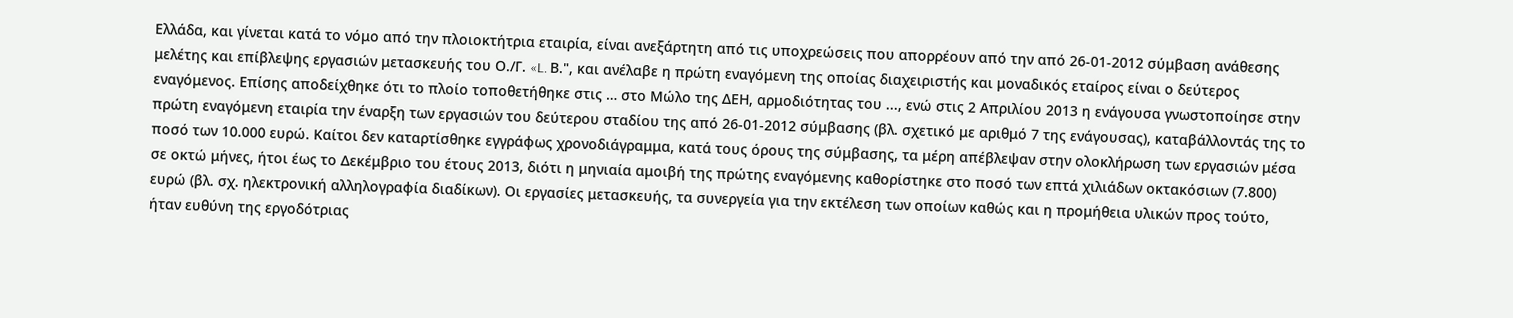Ελλάδα, και γίνεται κατά το νόμο από την πλοιοκτήτρια εταιρία, είναι ανεξάρτητη από τις υποχρεώσεις που απορρέουν από την από 26-01-2012 σύμβαση ανάθεσης μελέτης και επίβλεψης εργασιών μετασκευής του Ο./Γ. «L. Β.", και ανέλαβε η πρώτη εναγόμενη της οποίας διαχειριστής και μοναδικός εταίρος είναι ο δεύτερος εναγόμενος. Επίσης αποδείχθηκε ότι το πλοίο τοποθετήθηκε στις … στο Μώλο της ΔΕΗ, αρμοδιότητας του ..., ενώ στις 2 Απριλίου 2013 η ενάγουσα γνωστοποίησε στην πρώτη εναγόμενη εταιρία την έναρξη των εργασιών του δεύτερου σταδίου της από 26-01-2012 σύμβασης (βλ. σχετικό με αριθμό 7 της ενάγουσας), καταβάλλοντάς της το ποσό των 10.000 ευρώ. Καίτοι δεν καταρτίσθηκε εγγράφως χρονοδιάγραμμα, κατά τους όρους της σύμβασης, τα μέρη απέβλεψαν στην ολοκλήρωση των εργασιών μέσα σε οκτώ μήνες, ήτοι έως το Δεκέμβριο του έτους 2013, διότι η μηνιαία αμοιβή της πρώτης εναγόμενης καθορίστηκε στο ποσό των επτά χιλιάδων οκτακόσιων (7.800) ευρώ (βλ. σχ. ηλεκτρονική αλληλογραφία διαδίκων). Οι εργασίες μετασκευής, τα συνεργεία για την εκτέλεση των οποίων καθώς και η προμήθεια υλικών προς τούτο, ήταν ευθύνη της εργοδότριας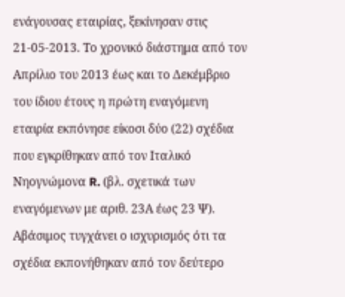ενάγουσας εταιρίας, ξεκίνησαν στις 21-05-2013. Το χρονικό διάστημα από τον Απρίλιο του 2013 έως και το Δεκέμβριο του ίδιου έτους η πρώτη εναγόμενη εταιρία εκπόνησε είκοσι δύο (22) σχέδια που εγκρίθηκαν από τον Ιταλικό Νηογνώμονα R. (βλ. σχετικά των εναγόμενων με αριθ. 23Α έως 23 Ψ). Αβάσιμος τυγχάνει ο ισχυρισμός ότι τα σχέδια εκπονήθηκαν από τον δεύτερο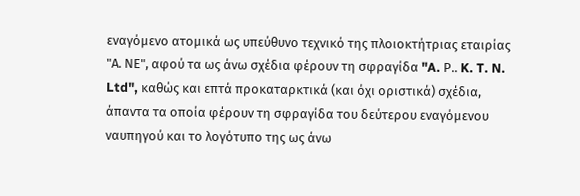εναγόμενο ατομικά ως υπεύθυνο τεχνικό της πλοιοκτήτριας εταιρίας "Α. ΝΕ", αφού τα ως άνω σχέδια φέρουν τη σφραγίδα "A. Ρ.. K. T. N. Ltd", καθώς και επτά προκαταρκτικά (και όχι οριστικά) σχέδια, άπαντα τα οποία φέρουν τη σφραγίδα του δεύτερου εναγόμενου ναυπηγού και το λογότυπο της ως άνω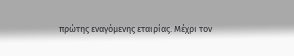πρώτης εναγόμενης εταιρίας. Μέχρι τον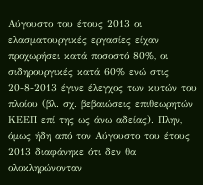Αύγουστο του έτους 2013 οι ελασματουργικές εργασίες είχαν προχωρήσει κατά ποσοστό 80%, οι σιδηρουργικές κατά 60% ενώ στις 20-8-2013 έγινε έλεγχος των κυτών του πλοίου (βλ. σχ. βεβαιώσεις επιθεωρητών ΚΕΕΠ επί της ως άνω αδείας). Πλην, όμως ήδη από τον Αύγουστο του έτους 2013 διαφάνηκε ότι δεν θα ολοκληρώνονταν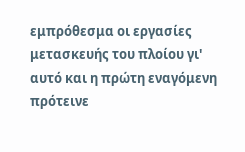εμπρόθεσμα οι εργασίες μετασκευής του πλοίου γι' αυτό και η πρώτη εναγόμενη πρότεινε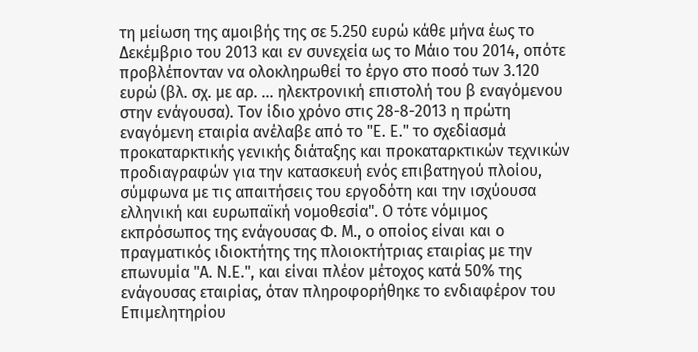τη μείωση της αμοιβής της σε 5.250 ευρώ κάθε μήνα έως το Δεκέμβριο του 2013 και εν συνεχεία ως το Μάιο του 2014, οπότε προβλέπονταν να ολοκληρωθεί το έργο στο ποσό των 3.120 ευρώ (βλ. σχ. με αρ. ... ηλεκτρονική επιστολή του β εναγόμενου στην ενάγουσα). Τον ίδιο χρόνο στις 28-8-2013 η πρώτη εναγόμενη εταιρία ανέλαβε από το "Ε. Ε." το σχεδίασμά προκαταρκτικής γενικής διάταξης και προκαταρκτικών τεχνικών προδιαγραφών για την κατασκευή ενός επιβατηγού πλοίου, σύμφωνα με τις απαιτήσεις του εργοδότη και την ισχύουσα ελληνική και ευρωπαϊκή νομοθεσία". Ο τότε νόμιμος εκπρόσωπος της ενάγουσας Φ. Μ., ο οποίος είναι και ο πραγματικός ιδιοκτήτης της πλοιοκτήτριας εταιρίας με την επωνυμία "Α. Ν.Ε.", και είναι πλέον μέτοχος κατά 50% της ενάγουσας εταιρίας, όταν πληροφορήθηκε το ενδιαφέρον του Επιμελητηρίου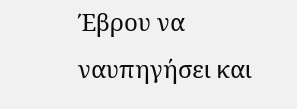Έβρου να ναυπηγήσει και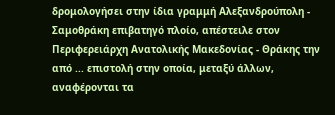δρομολογήσει στην ίδια γραμμή Αλεξανδρούπολη - Σαμοθράκη επιβατηγό πλοίο, απέστειλε στον Περιφερειάρχη Ανατολικής Μακεδονίας - Θράκης την από ... επιστολή στην οποία, μεταξύ άλλων, αναφέρονται τα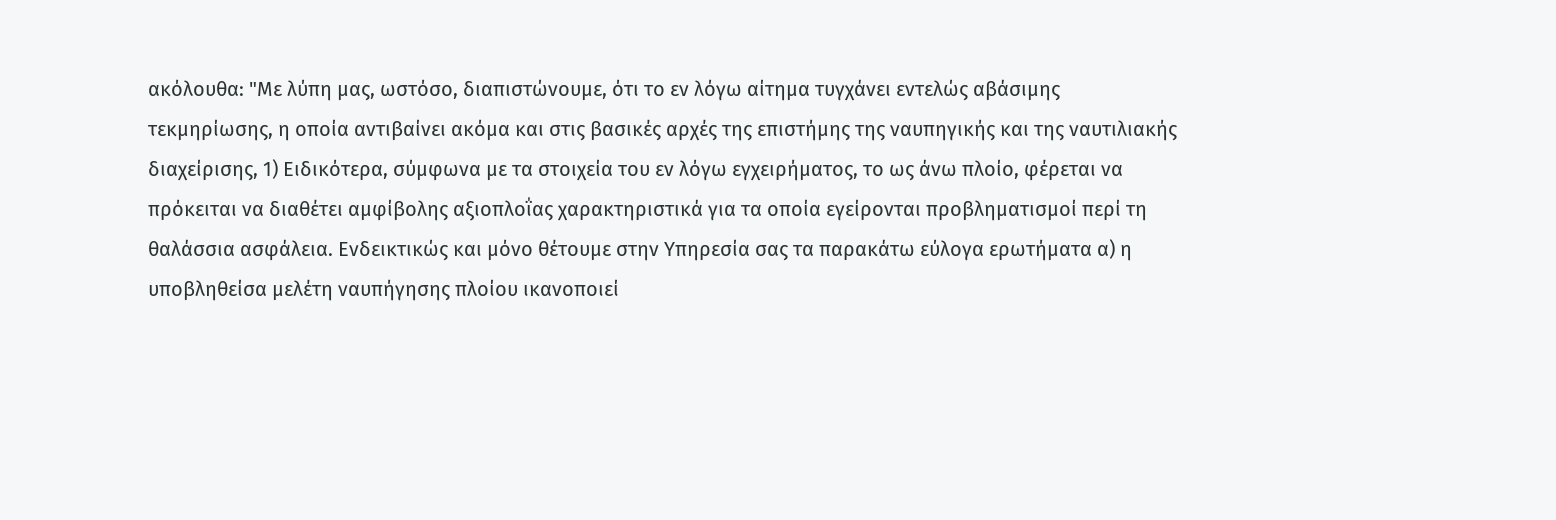ακόλουθα: "Με λύπη μας, ωστόσο, διαπιστώνουμε, ότι το εν λόγω αίτημα τυγχάνει εντελώς αβάσιμης τεκμηρίωσης, η οποία αντιβαίνει ακόμα και στις βασικές αρχές της επιστήμης της ναυπηγικής και της ναυτιλιακής διαχείρισης, 1) Ειδικότερα, σύμφωνα με τα στοιχεία του εν λόγω εγχειρήματος, το ως άνω πλοίο, φέρεται να πρόκειται να διαθέτει αμφίβολης αξιοπλοΐας χαρακτηριστικά για τα οποία εγείρονται προβληματισμοί περί τη θαλάσσια ασφάλεια. Ενδεικτικώς και μόνο θέτουμε στην Υπηρεσία σας τα παρακάτω εύλογα ερωτήματα α) η υποβληθείσα μελέτη ναυπήγησης πλοίου ικανοποιεί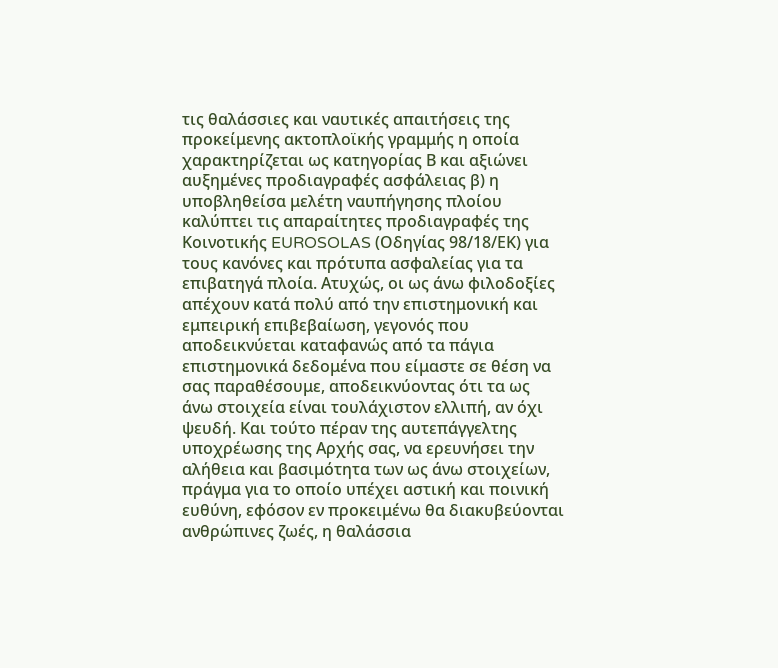τις θαλάσσιες και ναυτικές απαιτήσεις της προκείμενης ακτοπλοϊκής γραμμής η οποία χαρακτηρίζεται ως κατηγορίας Β και αξιώνει αυξημένες προδιαγραφές ασφάλειας β) η υποβληθείσα μελέτη ναυπήγησης πλοίου καλύπτει τις απαραίτητες προδιαγραφές της Κοινοτικής EUROSOLAS (Οδηγίας 98/18/ΕΚ) για τους κανόνες και πρότυπα ασφαλείας για τα επιβατηγά πλοία. Ατυχώς, οι ως άνω φιλοδοξίες απέχουν κατά πολύ από την επιστημονική και εμπειρική επιβεβαίωση, γεγονός που αποδεικνύεται καταφανώς από τα πάγια επιστημονικά δεδομένα που είμαστε σε θέση να σας παραθέσουμε, αποδεικνύοντας ότι τα ως άνω στοιχεία είναι τουλάχιστον ελλιπή, αν όχι ψευδή. Και τούτο πέραν της αυτεπάγγελτης υποχρέωσης της Αρχής σας, να ερευνήσει την αλήθεια και βασιμότητα των ως άνω στοιχείων, πράγμα για το οποίο υπέχει αστική και ποινική ευθύνη, εφόσον εν προκειμένω θα διακυβεύονται ανθρώπινες ζωές, η θαλάσσια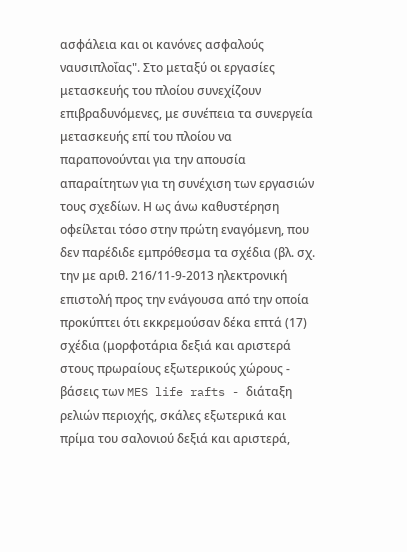ασφάλεια και οι κανόνες ασφαλούς ναυσιπλοΐας". Στο μεταξύ οι εργασίες μετασκευής του πλοίου συνεχίζουν επιβραδυνόμενες, με συνέπεια τα συνεργεία μετασκευής επί του πλοίου να παραπονούνται για την απουσία απαραίτητων για τη συνέχιση των εργασιών τους σχεδίων. Η ως άνω καθυστέρηση οφείλεται τόσο στην πρώτη εναγόμενη, που δεν παρέδιδε εμπρόθεσμα τα σχέδια (βλ. σχ. την με αριθ. 216/11-9-2013 ηλεκτρονική επιστολή προς την ενάγουσα από την οποία προκύπτει ότι εκκρεμούσαν δέκα επτά (17) σχέδια (μορφοτάρια δεξιά και αριστερά στους πρωραίους εξωτερικούς χώρους - βάσεις των MES life rafts - διάταξη ρελιών περιοχής, σκάλες εξωτερικά και πρίμα του σαλονιού δεξιά και αριστερά,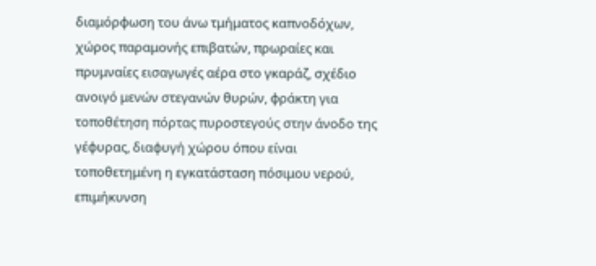διαμόρφωση του άνω τμήματος καπνοδόχων, χώρος παραμονής επιβατών, πρωραίες και πρυμναίες εισαγωγές αέρα στο γκαράζ, σχέδιο ανοιγό μενών στεγανών θυρών, φράκτη για τοποθέτηση πόρτας πυροστεγούς στην άνοδο της γέφυρας, διαφυγή χώρου όπου είναι τοποθετημένη η εγκατάσταση πόσιμου νερού, επιμήκυνση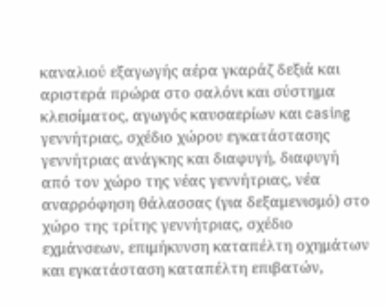καναλιού εξαγωγής αέρα γκαράζ δεξιά και αριστερά πρώρα στο σαλόνι και σύστημα κλεισίματος, αγωγός καυσαερίων και casing γεννήτριας, σχέδιο χώρου εγκατάστασης γεννήτριας ανάγκης και διαφυγή, διαφυγή από τον χώρο της νέας γεννήτριας, νέα αναρρόφηση θάλασσας (για δεξαμενισμό) στο χώρο της τρίτης γεννήτριας, σχέδιο εχμάνσεων, επιμήκυνση καταπέλτη οχημάτων και εγκατάσταση καταπέλτη επιβατών,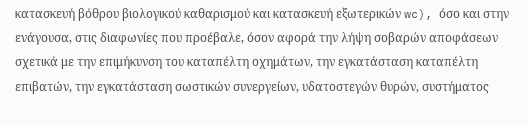κατασκευή βόθρου βιολογικού καθαρισμού και κατασκευή εξωτερικών wc), όσο και στην ενάγουσα, στις διαφωνίες που προέβαλε, όσον αφορά την λήψη σοβαρών αποφάσεων σχετικά με την επιμήκυνση του καταπέλτη οχημάτων, την εγκατάσταση καταπέλτη επιβατών, την εγκατάσταση σωστικών συνεργείων, υδατοστεγών θυρών, συστήματος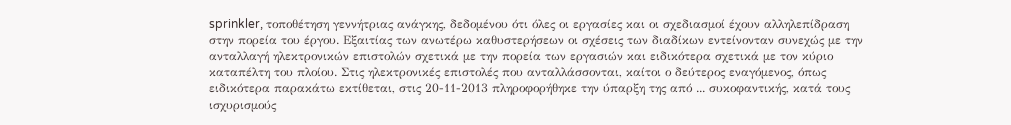sprinkler, τοποθέτηση γεννήτριας ανάγκης, δεδομένου ότι όλες οι εργασίες και οι σχεδιασμοί έχουν αλληλεπίδραση στην πορεία του έργου. Εξαιτίας των ανωτέρω καθυστερήσεων οι σχέσεις των διαδίκων εντείνονταν συνεχώς με την ανταλλαγή ηλεκτρονικών επιστολών σχετικά με την πορεία των εργασιών και ειδικότερα σχετικά με τον κύριο καταπέλτη του πλοίου. Στις ηλεκτρονικές επιστολές που ανταλλάσσονται, καίτοι ο δεύτερος εναγόμενος, όπως ειδικότερα παρακάτω εκτίθεται, στις 20-11-2013 πληροφορήθηκε την ύπαρξη της από ... συκοφαντικής, κατά τους ισχυρισμούς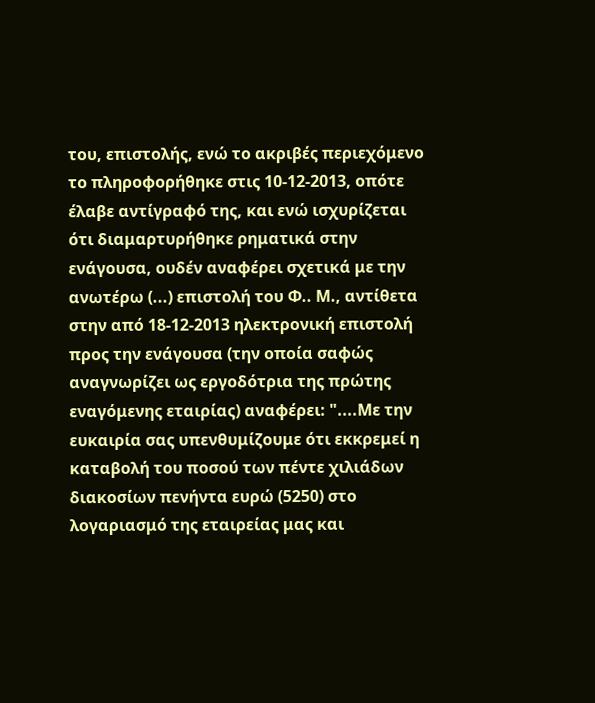του, επιστολής, ενώ το ακριβές περιεχόμενο το πληροφορήθηκε στις 10-12-2013, οπότε έλαβε αντίγραφό της, και ενώ ισχυρίζεται ότι διαμαρτυρήθηκε ρηματικά στην ενάγουσα, ουδέν αναφέρει σχετικά με την ανωτέρω (...) επιστολή του Φ.. Μ., αντίθετα στην από 18-12-2013 ηλεκτρονική επιστολή προς την ενάγουσα (την οποία σαφώς αναγνωρίζει ως εργοδότρια της πρώτης εναγόμενης εταιρίας) αναφέρει: "....Με την ευκαιρία σας υπενθυμίζουμε ότι εκκρεμεί η καταβολή του ποσού των πέντε χιλιάδων διακοσίων πενήντα ευρώ (5250) στο λογαριασμό της εταιρείας μας και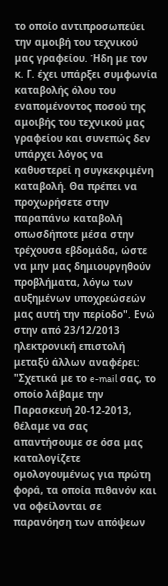το οποίο αντιπροσωπεύει την αμοιβή του τεχνικού μας γραφείου. Ήδη με τον κ. Γ. έχει υπάρξει συμφωνία καταβολής όλου του εναπομένοντος ποσού της αμοιβής του τεχνικού μας γραφείου και συνεπώς δεν υπάρχει λόγος να καθυστερεί η συγκεκριμένη καταβολή. Θα πρέπει να προχωρήσετε στην παραπάνω καταβολή οπωσδήποτε μέσα στην τρέχουσα εβδομάδα, ώστε να μην μας δημιουργηθούν προβλήματα, λόγω των αυξημένων υποχρεώσεών μας αυτή την περίοδο". Ενώ στην από 23/12/2013 ηλεκτρονική επιστολή μεταξύ άλλων αναφέρει: "Σχετικά με το e-mail σας, το οποίο λάβαμε την Παρασκευή 20-12-2013, θέλαμε να σας απαντήσουμε σε όσα μας καταλογίζετε ομολογουμένως για πρώτη φορά, τα οποία πιθανόν και να οφείλονται σε παρανόηση των απόψεων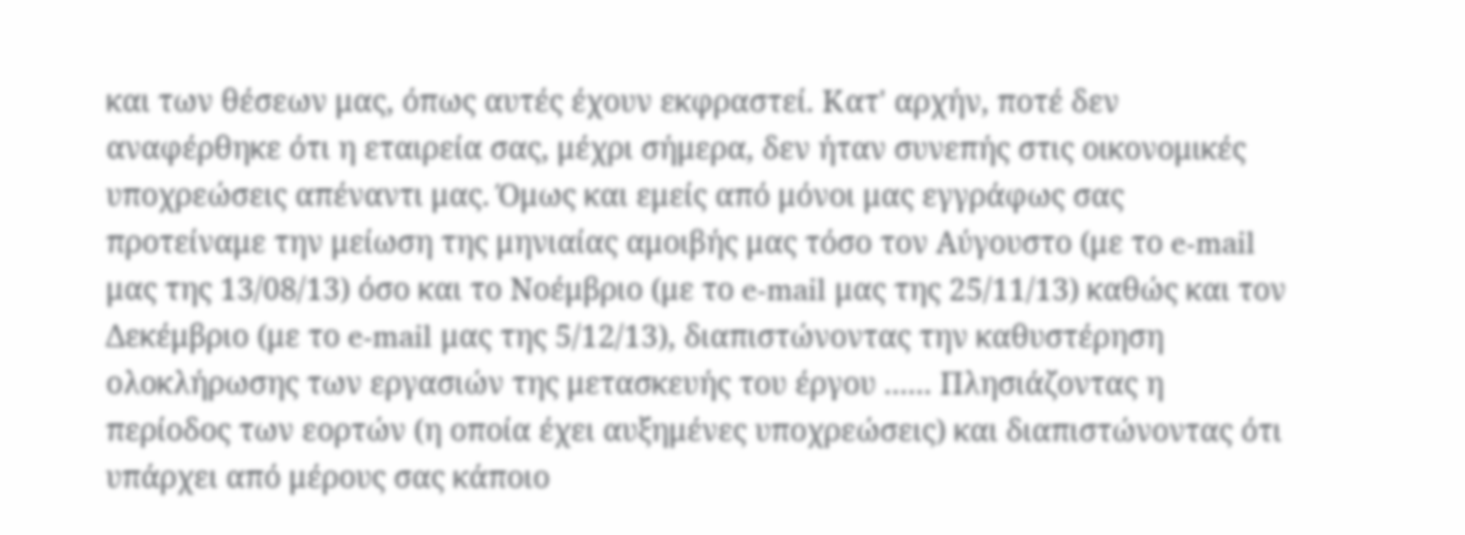και των θέσεων μας, όπως αυτές έχουν εκφραστεί. Κατ' αρχήν, ποτέ δεν αναφέρθηκε ότι η εταιρεία σας, μέχρι σήμερα, δεν ήταν συνεπής στις οικονομικές υποχρεώσεις απέναντι μας. Όμως και εμείς από μόνοι μας εγγράφως σας προτείναμε την μείωση της μηνιαίας αμοιβής μας τόσο τον Αύγουστο (με το e-mail μας της 13/08/13) όσο και το Νοέμβριο (με το e-mail μας της 25/11/13) καθώς και τον Δεκέμβριο (με το e-mail μας της 5/12/13), διαπιστώνοντας την καθυστέρηση ολοκλήρωσης των εργασιών της μετασκευής του έργου ...... Πλησιάζοντας η περίοδος των εορτών (η οποία έχει αυξημένες υποχρεώσεις) και διαπιστώνοντας ότι υπάρχει από μέρους σας κάποιο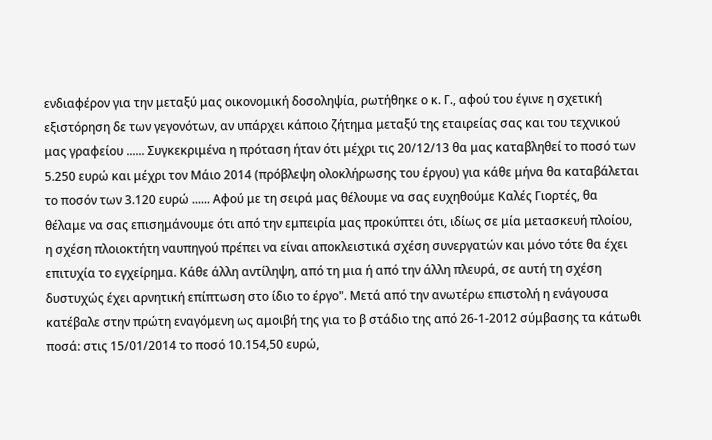ενδιαφέρον για την μεταξύ μας οικονομική δοσοληψία, ρωτήθηκε ο κ. Γ., αφού του έγινε η σχετική εξιστόρηση δε των γεγονότων, αν υπάρχει κάποιο ζήτημα μεταξύ της εταιρείας σας και του τεχνικού μας γραφείου ...... Συγκεκριμένα η πρόταση ήταν ότι μέχρι τις 20/12/13 θα μας καταβληθεί το ποσό των 5.250 ευρώ και μέχρι τον Μάιο 2014 (πρόβλεψη ολοκλήρωσης του έργου) για κάθε μήνα θα καταβάλεται το ποσόν των 3.120 ευρώ ...... Αφού με τη σειρά μας θέλουμε να σας ευχηθούμε Καλές Γιορτές, θα θέλαμε να σας επισημάνουμε ότι από την εμπειρία μας προκύπτει ότι, ιδίως σε μία μετασκευή πλοίου, η σχέση πλοιοκτήτη ναυπηγού πρέπει να είναι αποκλειστικά σχέση συνεργατών και μόνο τότε θα έχει επιτυχία το εγχείρημα. Κάθε άλλη αντίληψη, από τη μια ή από την άλλη πλευρά, σε αυτή τη σχέση δυστυχώς έχει αρνητική επίπτωση στο ίδιο το έργο". Μετά από την ανωτέρω επιστολή η ενάγουσα κατέβαλε στην πρώτη εναγόμενη ως αμοιβή της για το β στάδιο της από 26-1-2012 σύμβασης τα κάτωθι ποσά: στις 15/01/2014 το ποσό 10.154,50 ευρώ,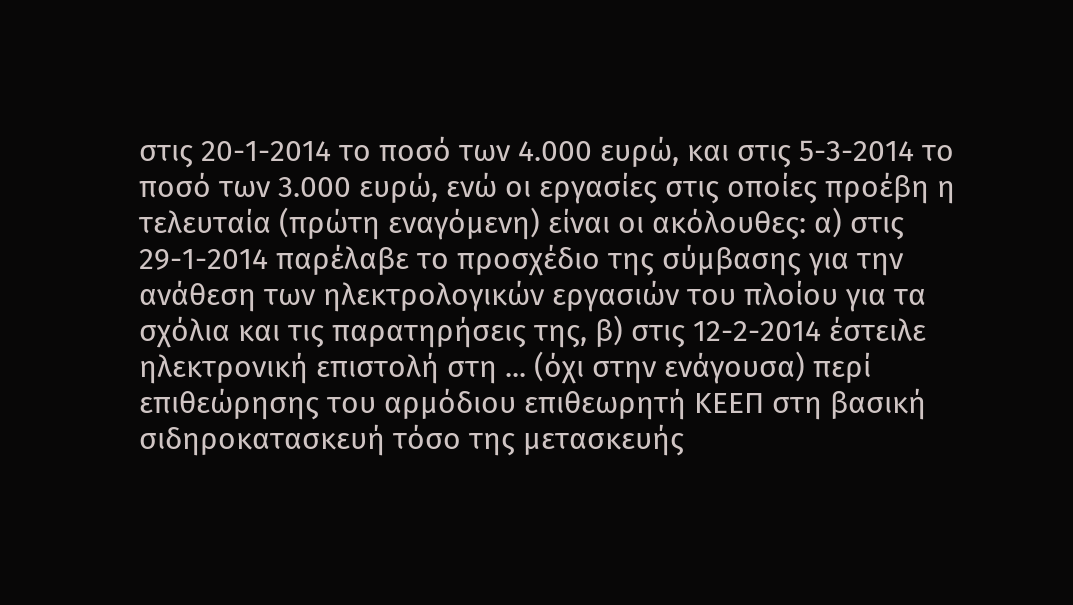στις 20-1-2014 το ποσό των 4.000 ευρώ, και στις 5-3-2014 το ποσό των 3.000 ευρώ, ενώ οι εργασίες στις οποίες προέβη η τελευταία (πρώτη εναγόμενη) είναι οι ακόλουθες: α) στις 29-1-2014 παρέλαβε το προσχέδιο της σύμβασης για την ανάθεση των ηλεκτρολογικών εργασιών του πλοίου για τα σχόλια και τις παρατηρήσεις της, β) στις 12-2-2014 έστειλε ηλεκτρονική επιστολή στη ... (όχι στην ενάγουσα) περί επιθεώρησης του αρμόδιου επιθεωρητή ΚΕΕΠ στη βασική σιδηροκατασκευή τόσο της μετασκευής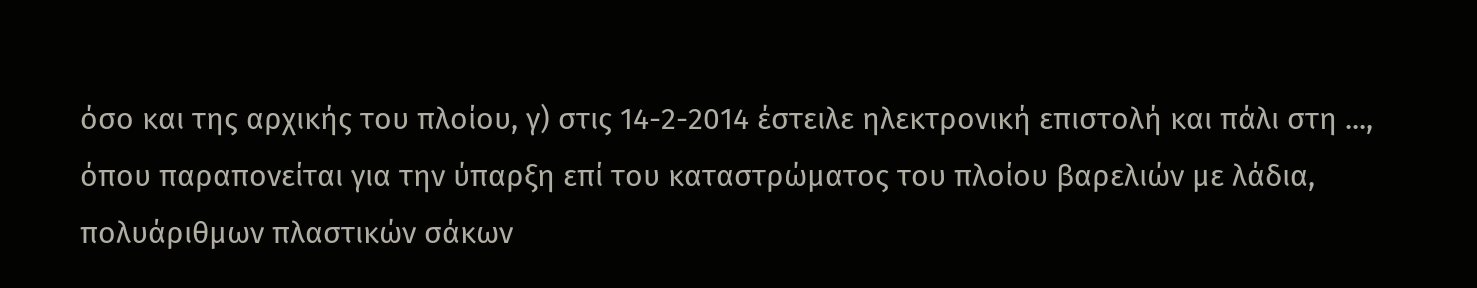όσο και της αρχικής του πλοίου, γ) στις 14-2-2014 έστειλε ηλεκτρονική επιστολή και πάλι στη ..., όπου παραπονείται για την ύπαρξη επί του καταστρώματος του πλοίου βαρελιών με λάδια, πολυάριθμων πλαστικών σάκων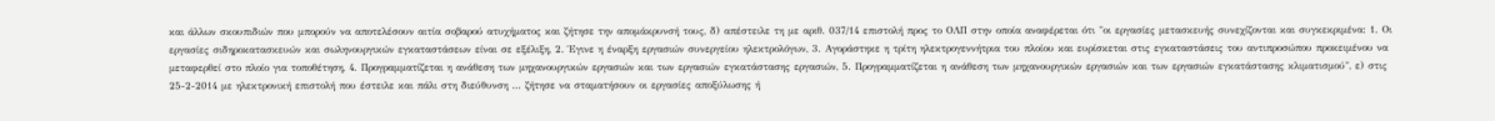και άλλων σκουπιδιών που μπορούν να αποτελέσουν αιτία σοβαρού ατυχήματος και ζήτησε την απομάκρυνσή τους, δ) απέστειλε τη με αριθ. 037/14 επιστολή προς το ΟΛΠ στην οποία αναφέρεται ότι "οι εργασίες μετασκευής συνεχίζονται και συγκεκριμένα: 1. Οι εργασίες σιδηροκατασκευών και σωληνουργικών εγκαταστάσεων είναι σε εξέλιξη, 2. Έγινε η έναρξη εργασιών συνεργείου ηλεκτρολόγων, 3. Αγοράστηκε η τρίτη ηλεκτρογεννήτρια του πλοίου και ευρίσκεται στις εγκαταστάσεις του αντιπροσώπου προκειμένου να μεταφερθεί στο πλοίο για τοποθέτηση, 4. Προγραμματίζεται η ανάθεση των μηχανουργικών εργασιών και των εργασιών εγκατάστασης εργασιών, 5. Προγραμματίζεται η ανάθεση των μηχανουργικών εργασιών και των εργασιών εγκατάστασης κλιματισμού", ε) στις 25-2-2014 με ηλεκτρονική επιστολή που έστειλε και πάλι στη διεύθυνση ... ζήτησε να σταματήσουν οι εργασίες αποξύλωσης ή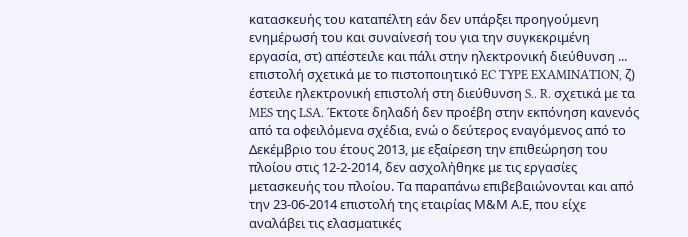κατασκευής του καταπέλτη εάν δεν υπάρξει προηγούμενη ενημέρωσή του και συναίνεσή του για την συγκεκριμένη εργασία, στ) απέστειλε και πάλι στην ηλεκτρονική διεύθυνση ... επιστολή σχετικά με το πιστοποιητικό EC TYPE EXAMINATION, ζ) έστειλε ηλεκτρονική επιστολή στη διεύθυνση S.. R. σχετικά με τα MES της LSA. Έκτοτε δηλαδή δεν προέβη στην εκπόνηση κανενός από τα οφειλόμενα σχέδια, ενώ ο δεύτερος εναγόμενος από το Δεκέμβριο του έτους 2013, με εξαίρεση την επιθεώρηση του πλοίου στις 12-2-2014, δεν ασχολήθηκε με τις εργασίες μετασκευής του πλοίου. Τα παραπάνω επιβεβαιώνονται και από την 23-06-2014 επιστολή της εταιρίας Μ&Μ Α.Ε, που είχε αναλάβει τις ελασματικές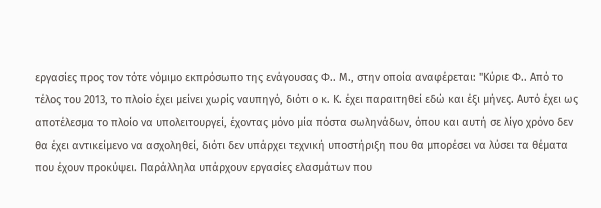εργασίες προς τον τότε νόμιμο εκπρόσωπο της ενάγουσας Φ.. Μ., στην οποία αναφέρεται: "Κύριε Φ.. Από το τέλος του 2013, το πλοίο έχει μείνει χωρίς ναυπηγό, διότι ο κ. Κ. έχει παραιτηθεί εδώ και έξι μήνες. Αυτό έχει ως αποτέλεσμα το πλοίο να υπολειτουργεί, έχοντας μόνο μία πόστα σωληνάδων, όπου και αυτή σε λίγο χρόνο δεν θα έχει αντικείμενο να ασχοληθεί, διότι δεν υπάρχει τεχνική υποστήριξη που θα μπορέσει να λύσει τα θέματα που έχουν προκύψει. Παράλληλα υπάρχουν εργασίες ελασμάτων που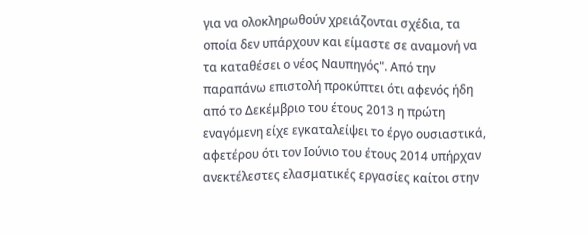για να ολοκληρωθούν χρειάζονται σχέδια, τα οποία δεν υπάρχουν και είμαστε σε αναμονή να τα καταθέσει ο νέος Ναυπηγός". Από την παραπάνω επιστολή προκύπτει ότι αφενός ήδη από το Δεκέμβριο του έτους 2013 η πρώτη εναγόμενη είχε εγκαταλείψει το έργο ουσιαστικά, αφετέρου ότι τον Ιούνιο του έτους 2014 υπήρχαν ανεκτέλεστες ελασματικές εργασίες καίτοι στην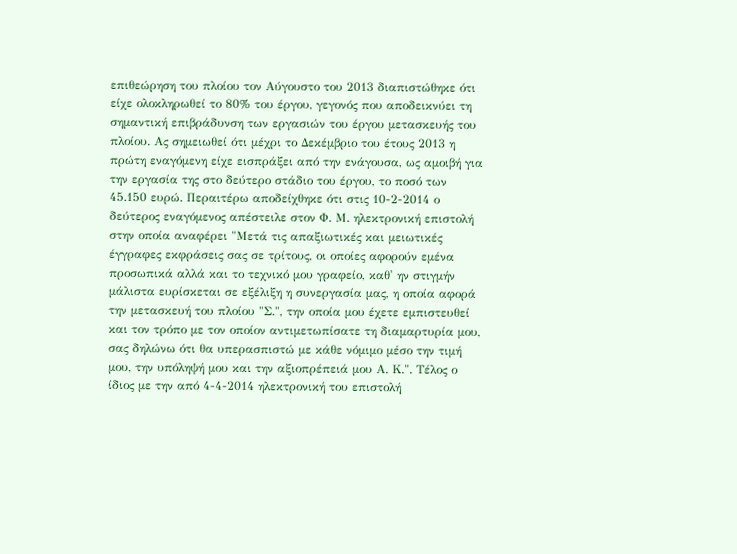επιθεώρηση του πλοίου τον Αύγουστο του 2013 διαπιστώθηκε ότι είχε ολοκληρωθεί το 80% του έργου, γεγονός που αποδεικνύει τη σημαντική επιβράδυνση των εργασιών του έργου μετασκευής του πλοίου. Ας σημειωθεί ότι μέχρι το Δεκέμβριο του έτους 2013 η πρώτη εναγόμενη είχε εισπράξει από την ενάγουσα, ως αμοιβή για την εργασία της στο δεύτερο στάδιο του έργου, το ποσό των 45.150 ευρώ. Περαιτέρω αποδείχθηκε ότι στις 10-2-2014 ο δεύτερος εναγόμενος απέστειλε στον Φ. Μ. ηλεκτρονική επιστολή στην οποία αναφέρει "Μετά τις απαξιωτικές και μειωτικές έγγραφες εκφράσεις σας σε τρίτους, οι οποίες αφορούν εμένα προσωπικά αλλά και το τεχνικό μου γραφείο, καθ' ην στιγμήν μάλιστα ευρίσκεται σε εξέλιξη η συνεργασία μας, η οποία αφορά την μετασκευή του πλοίου "Σ.", την οποία μου έχετε εμπιστευθεί και τον τρόπο με τον οποίον αντιμετωπίσατε τη διαμαρτυρία μου, σας δηλώνω ότι θα υπερασπιστώ με κάθε νόμιμο μέσο την τιμή μου, την υπόληψή μου και την αξιοπρέπειά μου Α. Κ.". Τέλος ο ίδιος με την από 4-4-2014 ηλεκτρονική του επιστολή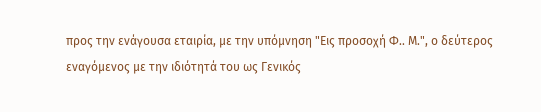προς την ενάγουσα εταιρία, με την υπόμνηση "Εις προσοχή Φ.. Μ.", ο δεύτερος εναγόμενος με την ιδιότητά του ως Γενικός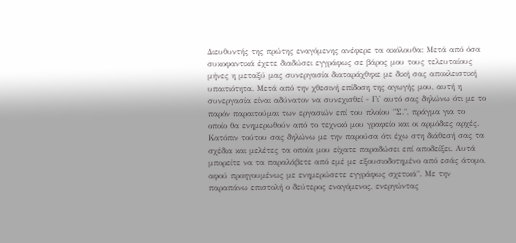Διευθυντής της πρώτης εναγόμενης ανέφερε τα ακόλουθα: Μετά από όσα συκοφαντικά έχετε διαδώσει εγγράφως σε βάρος μου τους τελευταίους μήνες η μεταξύ μας συνεργασία διαταράχθηκε με δική σας αποκλειστική υπαιτιότητα. Μετά από την χθεσινή επίδοση της αγωγής μου, αυτή η συνεργασία είναι αδύνατον να συνεχισθεί - Γι' αυτό σας δηλώνω ότι με το παρόν παραιτούμαι των εργασιών επί του πλοίου "Σ.", πράγμα για το οποίο θα ενημερωθούν από το τεχνικό μου γραφείο και οι αρμόδιες αρχές. Κατόπιν τούτου σας δηλώνω με την παρούσα ότι έχω στη διάθεσή σας τα σχέδια και μελέτες τα οποία μου είχατε παραδώσει επί αποδείξει. Αυτά μπορείτε να τα παραλάβετε από εμέ με εξουσιοδοτημένο από εσάς άτομο, αφού προηγουμένως με ενημερώσετε εγγράφως σχετικά". Με την παραπάνω επιστολή ο δεύτερος εναγόμενος, ενεργώντας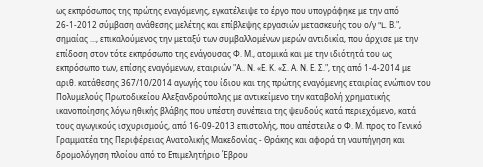ως εκπρόσωπος της πρώτης εναγόμενης, εγκατέλειψε το έργο που υπογράφηκε με την από 26-1-2012 σύμβαση ανάθεσης μελέτης και επίβλεψης εργασιών μετασκευής του ο/γ "L. Β.", σημαίας ..., επικαλούμενος την μεταξύ των συμβαλλομένων μερών αντιδικία, που άρχισε με την επίδοση στον τότε εκπρόσωπο της ενάγουσας Φ. Μ., ατομικά και με την ιδιότητά του ως εκπρόσωπο των, επίσης εναγόμενων, εταιριών "Α.. Ν. «Ε. Κ. «Σ. Α. Ν. Ε. Σ.", της από 1-4-2014 με αριθ. κατάθεσης 367/10/2014 αγωγής του ίδιου και της πρώτης εναγόμενης εταιρίας ενώπιον του Πολυμελούς Πρωτοδικείου Αλεξανδρούπολης με αντικείμενο την καταβολή χρηματικής ικανοποίησης λόγω ηθικής βλάβης που υπέστη συνέπεια της ψευδούς κατά περιεχόμενο, κατά τους αγωγικούς ισχυρισμούς, από 16-09-2013 επιστολής, που απέστειλε ο Φ. Μ. προς το Γενικό Γραμματέα της Περιφέρειας Ανατολικής Μακεδονίας - Θράκης και αφορά τη ναυπήγηση και δρομολόγηση πλοίου από το Επιμελητήριο Έβρου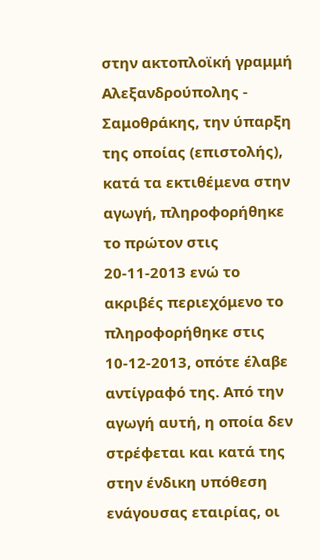στην ακτοπλοϊκή γραμμή Αλεξανδρούπολης - Σαμοθράκης, την ύπαρξη της οποίας (επιστολής), κατά τα εκτιθέμενα στην αγωγή, πληροφορήθηκε το πρώτον στις 20-11-2013 ενώ το ακριβές περιεχόμενο το πληροφορήθηκε στις 10-12-2013, οπότε έλαβε αντίγραφό της. Από την αγωγή αυτή, η οποία δεν στρέφεται και κατά της στην ένδικη υπόθεση ενάγουσας εταιρίας, οι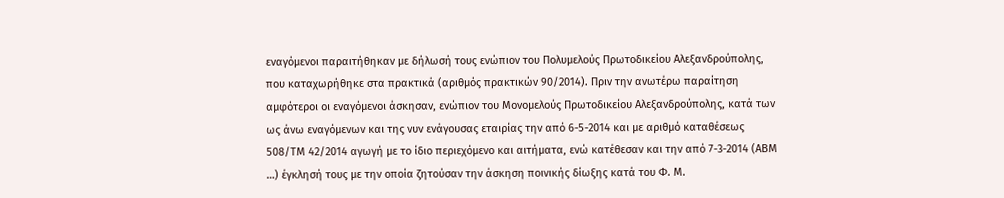εναγόμενοι παραιτήθηκαν με δήλωσή τους ενώπιον του Πολυμελούς Πρωτοδικείου Αλεξανδρούπολης, που καταχωρήθηκε στα πρακτικά (αριθμός πρακτικών 90/2014). Πριν την ανωτέρω παραίτηση αμφότεροι οι εναγόμενοι άσκησαν, ενώπιον του Μονομελούς Πρωτοδικείου Αλεξανδρούπολης, κατά των ως άνω εναγόμενων και της νυν ενάγουσας εταιρίας την από 6-5-2014 και με αριθμό καταθέσεως 508/ΤΜ 42/2014 αγωγή με το ίδιο περιεχόμενο και αιτήματα, ενώ κατέθεσαν και την από 7-3-2014 (ΑΒΜ …) έγκλησή τους με την οποία ζητούσαν την άσκηση ποινικής δίωξης κατά του Φ. Μ.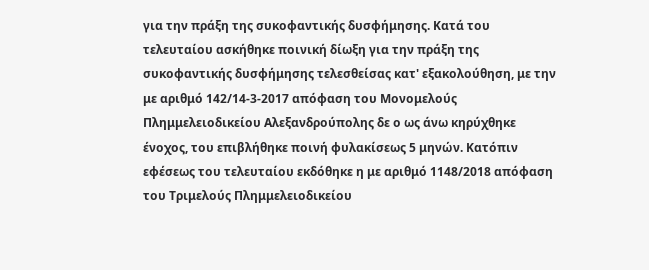για την πράξη της συκοφαντικής δυσφήμησης. Κατά του τελευταίου ασκήθηκε ποινική δίωξη για την πράξη της συκοφαντικής δυσφήμησης τελεσθείσας κατ' εξακολούθηση, με την με αριθμό 142/14-3-2017 απόφαση του Μονομελούς Πλημμελειοδικείου Αλεξανδρούπολης δε ο ως άνω κηρύχθηκε ένοχος, του επιβλήθηκε ποινή φυλακίσεως 5 μηνών. Κατόπιν εφέσεως του τελευταίου εκδόθηκε η με αριθμό 1148/2018 απόφαση του Τριμελούς Πλημμελειοδικείου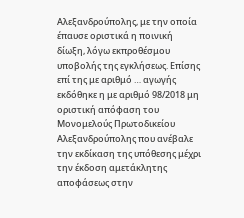Αλεξανδρούπολης, με την οποία έπαυσε οριστικά η ποινική δίωξη, λόγω εκπροθέσμου υποβολής της εγκλήσεως. Επίσης επί της με αριθμό … αγωγής εκδόθηκε η με αριθμό 98/2018 μη οριστική απόφαση του Μονομελούς Πρωτοδικείου Αλεξανδρούπολης που ανέβαλε την εκδίκαση της υπόθεσης μέχρι την έκδοση αμετάκλητης αποφάσεως στην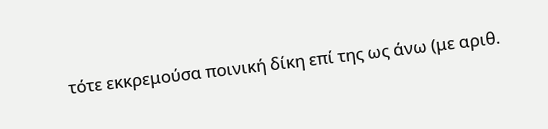τότε εκκρεμούσα ποινική δίκη επί της ως άνω (με αριθ.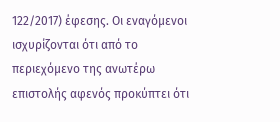122/2017) έφεσης. Οι εναγόμενοι ισχυρίζονται ότι από το περιεχόμενο της ανωτέρω επιστολής αφενός προκύπτει ότι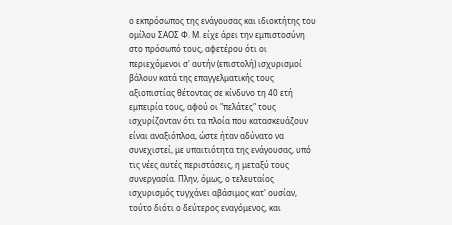ο εκπρόσωπος της ενάγουσας και ιδιοκτήτης του ομίλου ΣΑΟΣ Φ. Μ. είχε άρει την εμπιστοσύνη στο πρόσωπό τους, αφετέρου ότι οι περιεχόμενοι σ' αυτήν (επιστολή) ισχυρισμοί βάλουν κατά της επαγγελματικής τους αξιοπιστίας θέτοντας σε κίνδυνο τη 40 ετή εμπειρία τους, αφού οι "πελάτες" τους ισχυρίζονταν ότι τα πλοία που κατασκευάζουν είναι αναξιόπλοα, ώστε ήταν αδύνατο να συνεχιστεί, με υπαιτιότητα της ενάγουσας, υπό τις νέες αυτές περιστάσεις, η μεταξύ τους συνεργασία. Πλην, όμως, ο τελευταίος ισχυρισμός τυγχάνει αβάσιμος κατ' ουσίαν, τούτο διότι ο δεύτερος εναγόμενος, και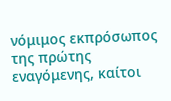νόμιμος εκπρόσωπος της πρώτης εναγόμενης, καίτοι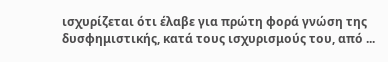ισχυρίζεται ότι έλαβε για πρώτη φορά γνώση της δυσφημιστικής, κατά τους ισχυρισμούς του, από ...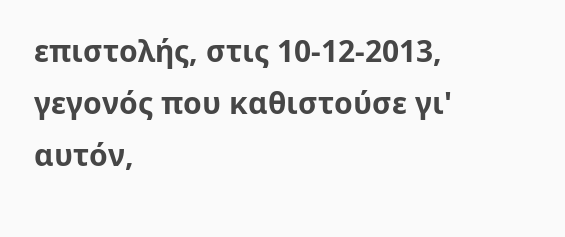επιστολής, στις 10-12-2013, γεγονός που καθιστούσε γι' αυτόν,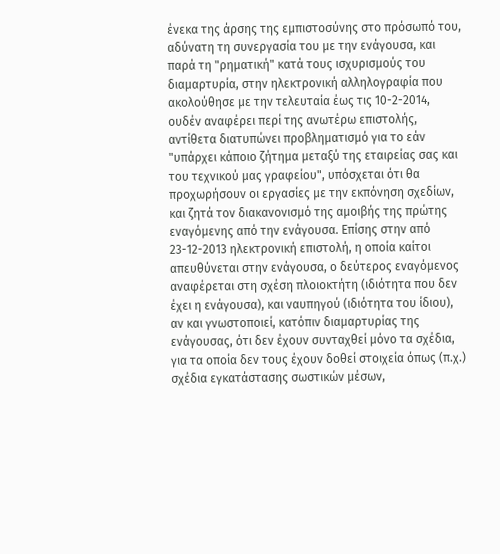ένεκα της άρσης της εμπιστοσύνης στο πρόσωπό του, αδύνατη τη συνεργασία του με την ενάγουσα, και παρά τη "ρηματική" κατά τους ισχυρισμούς του διαμαρτυρία, στην ηλεκτρονική αλληλογραφία που ακολούθησε με την τελευταία έως τις 10-2-2014, ουδέν αναφέρει περί της ανωτέρω επιστολής, αντίθετα διατυπώνει προβληματισμό για το εάν "υπάρχει κάποιο ζήτημα μεταξύ της εταιρείας σας και του τεχνικού μας γραφείου", υπόσχεται ότι θα προχωρήσουν οι εργασίες με την εκπόνηση σχεδίων, και ζητά τον διακανονισμό της αμοιβής της πρώτης εναγόμενης από την ενάγουσα. Επίσης στην από 23-12-2013 ηλεκτρονική επιστολή, η οποία καίτοι απευθύνεται στην ενάγουσα, ο δεύτερος εναγόμενος αναφέρεται στη σχέση πλοιοκτήτη (ιδιότητα που δεν έχει η ενάγουσα), και ναυπηγού (ιδιότητα του ίδιου), αν και γνωστοποιεί, κατόπιν διαμαρτυρίας της ενάγουσας, ότι δεν έχουν συνταχθεί μόνο τα σχέδια, για τα οποία δεν τους έχουν δοθεί στοιχεία όπως (π.χ.) σχέδια εγκατάστασης σωστικών μέσων,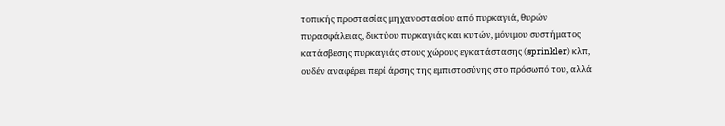τοπικής προστασίας μηχανοστασίου από πυρκαγιά, θυρών πυρασφάλειας, δικτύου πυρκαγιάς και κυτών, μόνιμου συστήματος κατάσβεσης πυρκαγιάς στους χώρους εγκατάστασης (sprinkler) κλπ, ουδέν αναφέρει περί άρσης της εμπιστοσύνης στο πρόσωπό του, αλλά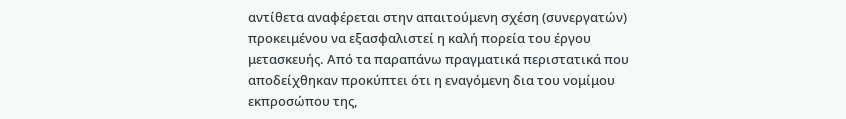αντίθετα αναφέρεται στην απαιτούμενη σχέση (συνεργατών) προκειμένου να εξασφαλιστεί η καλή πορεία του έργου μετασκευής. Από τα παραπάνω πραγματικά περιστατικά που αποδείχθηκαν προκύπτει ότι η εναγόμενη δια του νομίμου εκπροσώπου της,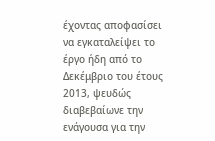έχοντας αποφασίσει να εγκαταλείψει το έργο ήδη από το Δεκέμβριο του έτους 2013, ψευδώς διαβεβαίωνε την ενάγουσα για την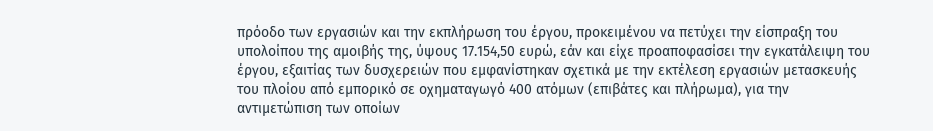πρόοδο των εργασιών και την εκπλήρωση του έργου, προκειμένου να πετύχει την είσπραξη του υπολοίπου της αμοιβής της, ύψους 17.154,50 ευρώ, εάν και είχε προαποφασίσει την εγκατάλειψη του έργου, εξαιτίας των δυσχερειών που εμφανίστηκαν σχετικά με την εκτέλεση εργασιών μετασκευής του πλοίου από εμπορικό σε οχηματαγωγό 400 ατόμων (επιβάτες και πλήρωμα), για την αντιμετώπιση των οποίων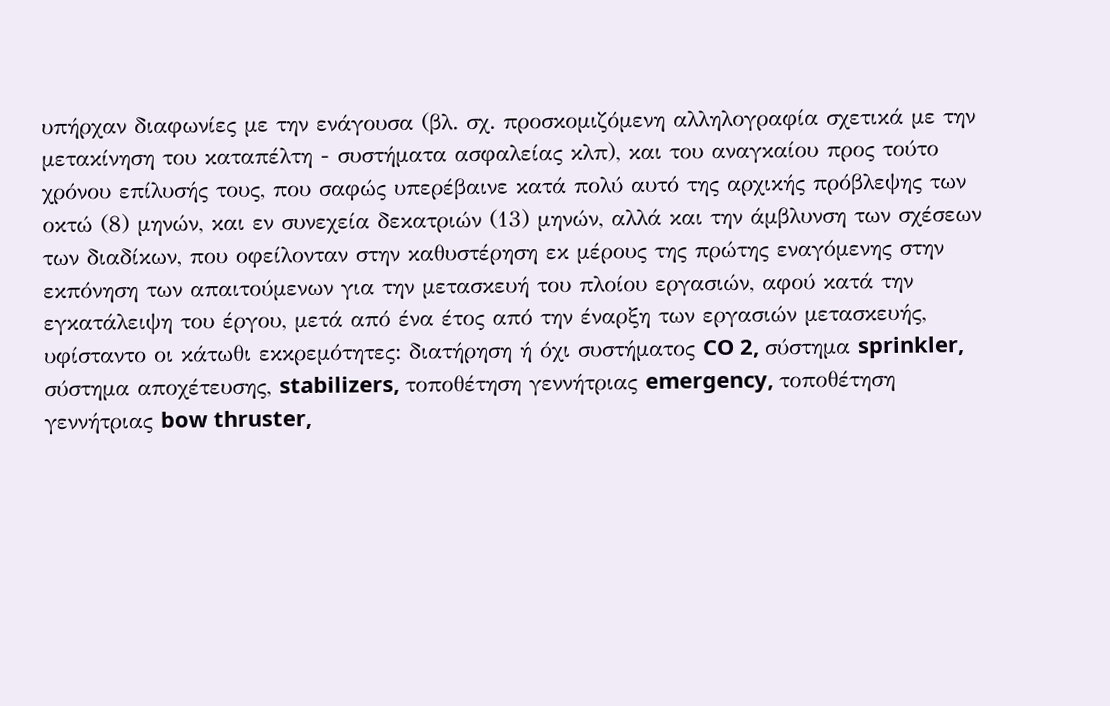υπήρχαν διαφωνίες με την ενάγουσα (βλ. σχ. προσκομιζόμενη αλληλογραφία σχετικά με την μετακίνηση του καταπέλτη - συστήματα ασφαλείας κλπ), και του αναγκαίου προς τούτο χρόνου επίλυσής τους, που σαφώς υπερέβαινε κατά πολύ αυτό της αρχικής πρόβλεψης των οκτώ (8) μηνών, και εν συνεχεία δεκατριών (13) μηνών, αλλά και την άμβλυνση των σχέσεων των διαδίκων, που οφείλονταν στην καθυστέρηση εκ μέρους της πρώτης εναγόμενης στην εκπόνηση των απαιτούμενων για την μετασκευή του πλοίου εργασιών, αφού κατά την εγκατάλειψη του έργου, μετά από ένα έτος από την έναρξη των εργασιών μετασκευής, υφίσταντο οι κάτωθι εκκρεμότητες: διατήρηση ή όχι συστήματος CO 2, σύστημα sprinkler, σύστημα αποχέτευσης, stabilizers, τοποθέτηση γεννήτριας emergency, τοποθέτηση γεννήτριας bow thruster,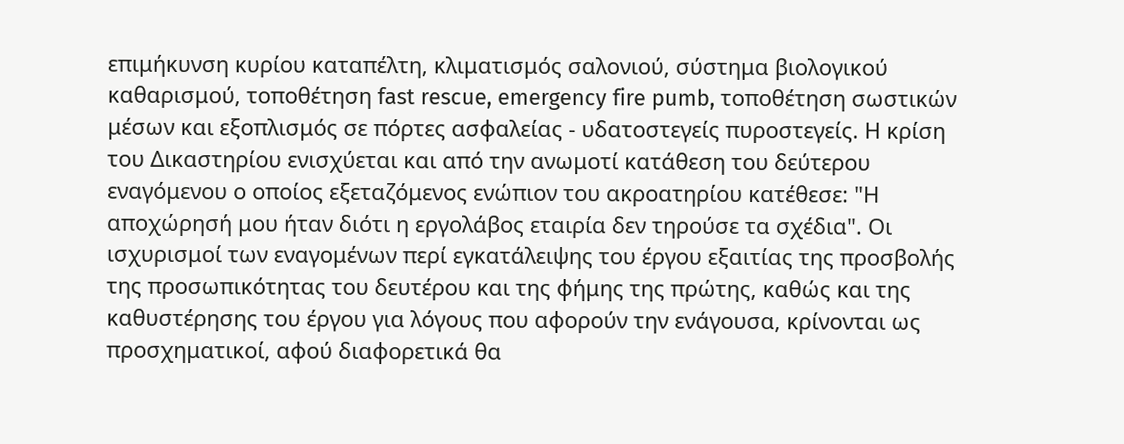επιμήκυνση κυρίου καταπέλτη, κλιματισμός σαλονιού, σύστημα βιολογικού καθαρισμού, τοποθέτηση fast rescue, emergency fire pumb, τοποθέτηση σωστικών μέσων και εξοπλισμός σε πόρτες ασφαλείας - υδατοστεγείς πυροστεγείς. Η κρίση του Δικαστηρίου ενισχύεται και από την ανωμοτί κατάθεση του δεύτερου εναγόμενου ο οποίος εξεταζόμενος ενώπιον του ακροατηρίου κατέθεσε: "Η αποχώρησή μου ήταν διότι η εργολάβος εταιρία δεν τηρούσε τα σχέδια". Οι ισχυρισμοί των εναγομένων περί εγκατάλειψης του έργου εξαιτίας της προσβολής της προσωπικότητας του δευτέρου και της φήμης της πρώτης, καθώς και της καθυστέρησης του έργου για λόγους που αφορούν την ενάγουσα, κρίνονται ως προσχηματικοί, αφού διαφορετικά θα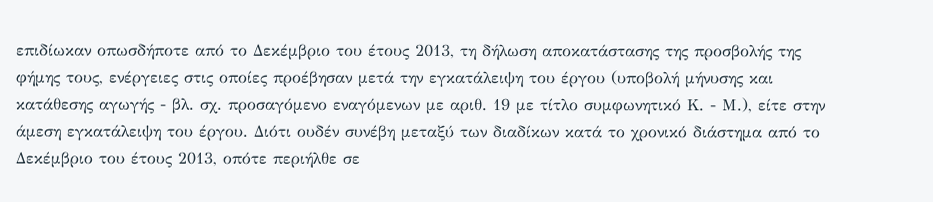επιδίωκαν οπωσδήποτε από το Δεκέμβριο του έτους 2013, τη δήλωση αποκατάστασης της προσβολής της φήμης τους, ενέργειες στις οποίες προέβησαν μετά την εγκατάλειψη του έργου (υποβολή μήνυσης και κατάθεσης αγωγής - βλ. σχ. προσαγόμενο εναγόμενων με αριθ. 19 με τίτλο συμφωνητικό Κ. - Μ.), είτε στην άμεση εγκατάλειψη του έργου. Διότι ουδέν συνέβη μεταξύ των διαδίκων κατά το χρονικό διάστημα από το Δεκέμβριο του έτους 2013, οπότε περιήλθε σε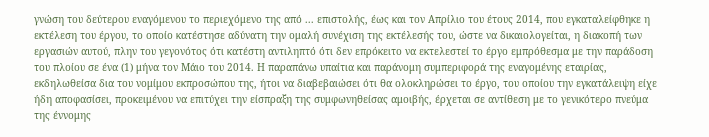γνώση του δεύτερου εναγόμενου το περιεχόμενο της από ... επιστολής, έως και τον Απρίλιο του έτους 2014, που εγκαταλείφθηκε η εκτέλεση του έργου, το οποίο κατέστησε αδύνατη την ομαλή συνέχιση της εκτέλεσής του, ώστε να δικαιολογείται, η διακοπή των εργασιών αυτού, πλην του γεγονότος ότι κατέστη αντιληπτό ότι δεν επρόκειτο να εκτελεστεί το έργο εμπρόθεσμα με την παράδοση του πλοίου σε ένα (1) μήνα τον Μάιο του 2014. Η παραπάνω υπαίτια και παράνομη συμπεριφορά της εναγομένης εταιρίας, εκδηλωθείσα δια του νομίμου εκπροσώπου της, ήτοι να διαβεβαιώσει ότι θα ολοκληρώσει το έργο, του οποίου την εγκατάλειψη είχε ήδη αποφασίσει, προκειμένου να επιτύχει την είσπραξη της συμφωνηθείσας αμοιβής, έρχεται σε αντίθεση με το γενικότερο πνεύμα της έννομης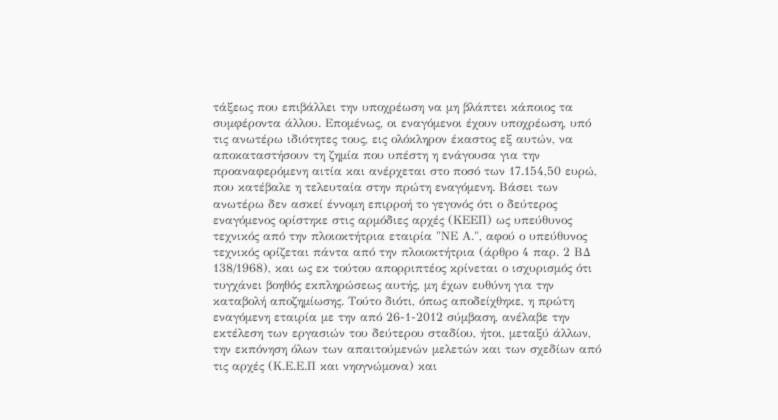τάξεως που επιβάλλει την υποχρέωση να μη βλάπτει κάποιος τα συμφέροντα άλλου. Επομένως, οι εναγόμενοι έχουν υποχρέωση, υπό τις ανωτέρω ιδιότητες τους, εις ολόκληρον έκαστος εξ αυτών, να αποκαταστήσουν τη ζημία που υπέστη η ενάγουσα για την προαναφερόμενη αιτία και ανέρχεται στο ποσό των 17.154,50 ευρώ, που κατέβαλε η τελευταία στην πρώτη εναγόμενη. Βάσει των ανωτέρω δεν ασκεί έννομη επιρροή το γεγονός ότι ο δεύτερος εναγόμενος ορίστηκε στις αρμόδιες αρχές (ΚΕΕΠ) ως υπεύθυνος τεχνικός από την πλοιοκτήτρια εταιρία "ΝΕ Α.", αφού ο υπεύθυνος τεχνικός ορίζεται πάντα από την πλοιοκτήτρια (άρθρο 4 παρ. 2 ΒΔ 138/1968), και ως εκ τούτου απορριπτέος κρίνεται ο ισχυρισμός ότι τυγχάνει βοηθός εκπληρώσεως αυτής, μη έχων ευθύνη για την καταβολή αποζημίωσης. Τούτο διότι, όπως αποδείχθηκε, η πρώτη εναγόμενη εταιρία με την από 26-1-2012 σύμβαση, ανέλαβε την εκτέλεση των εργασιών του δεύτερου σταδίου, ήτοι, μεταξύ άλλων, την εκπόνηση όλων των απαιτούμενών μελετών και των σχεδίων από τις αρχές (Κ.Ε.Ε.Π και νηογνώμονα) και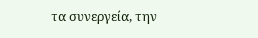τα συνεργεία, την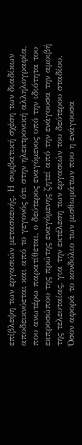επίβλεψη των εργασιών μετασκευής. Η συμβατική σχέση των διαδίκων αποδεικνύεται και από το γεγονός ότι στην ηλεκτρονική αλληλογραφία, που ανωτέρω παρατίθεται, ο δεύτερος εναγόμενος υπό την ιδιότητα του εκπροσώπου της πρώτης εναγόμενης ζητεί από την ενάγουσα την αμοιβή της τελευταίας, για την εκτέλεση των εργασιών του δεύτερου σταδίου. Όσον αφορά το κονδύλιο των μισθωμάτων που η ενάγουσα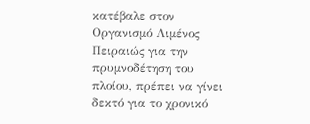κατέβαλε στον Οργανισμό Λιμένος Πειραιώς για την πρυμνοδέτηση του πλοίου, πρέπει να γίνει δεκτό για το χρονικό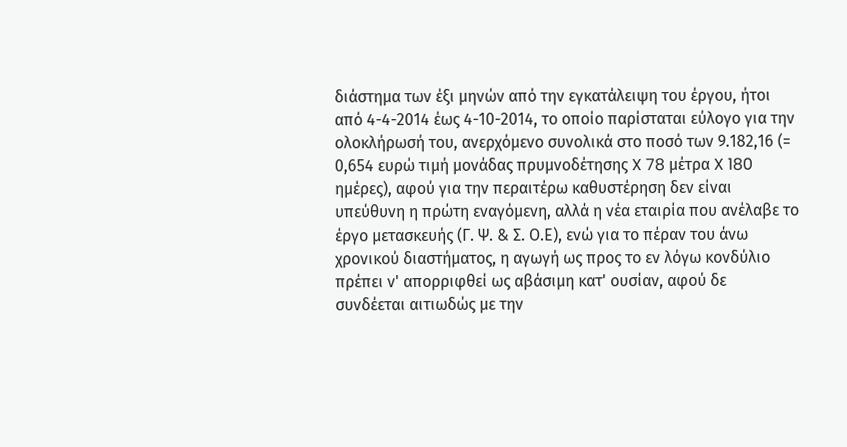διάστημα των έξι μηνών από την εγκατάλειψη του έργου, ήτοι από 4-4-2014 έως 4-10-2014, το οποίο παρίσταται εύλογο για την ολοκλήρωσή του, ανερχόμενο συνολικά στο ποσό των 9.182,16 (= 0,654 ευρώ τιμή μονάδας πρυμνοδέτησης X 78 μέτρα X 180 ημέρες), αφού για την περαιτέρω καθυστέρηση δεν είναι υπεύθυνη η πρώτη εναγόμενη, αλλά η νέα εταιρία που ανέλαβε το έργο μετασκευής (Γ. Ψ. & Σ. Ο.Ε), ενώ για το πέραν του άνω χρονικού διαστήματος, η αγωγή ως προς το εν λόγω κονδύλιο πρέπει ν' απορριφθεί ως αβάσιμη κατ' ουσίαν, αφού δε συνδέεται αιτιωδώς με την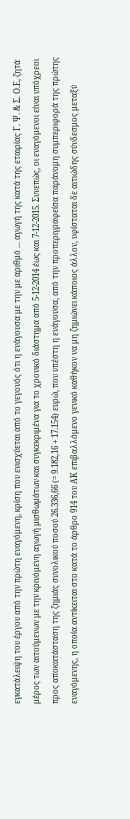εγκατάλειψη του έργου από την πρώτη εναγόμενη, κρίση που ενισχύεται από το γεγονός ότι η ενάγουσα με την με αριθμό ... αγωγή της κατά της εταιρίας Γ. Ψ. & Σ. Ο.Ε, ζητά μέρος των αιτούμενων με την κρινόμενη αγωγή μισθωμάτων και συγκεκριμένα για το χρονικό διάστημα από 5-12-2014 έως και 7-12-2015. Συνεπώς, οι εναγόμενοι είναι υπόχρεοι προς αποκατάσταση της ζημιάς συνολικού ποσού 26.336,66 (= 9.182,16 + 17.154) ευρώ, που υπέστη η ενάγουσα, από την προπεριγραφείσα παράνομη συμπεριφορά της πρώτης εναγόμενης, η οποία αντίκειται στο κατά το άρθρο 914 του ΑΚ επιβαλλόμενο γενικό καθήκον να μη ζημιώνει κάποιος άλλον, υφίσταται δε αιτιώδης σύνδεσμος μεταξύ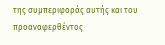της συμπεριφοράς αυτής και του προαναφερθέντος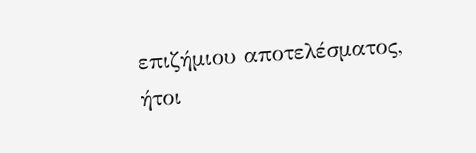επιζήμιου αποτελέσματος, ήτοι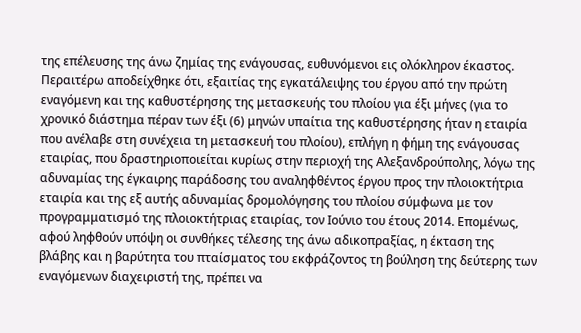της επέλευσης της άνω ζημίας της ενάγουσας, ευθυνόμενοι εις ολόκληρον έκαστος. Περαιτέρω αποδείχθηκε ότι, εξαιτίας της εγκατάλειψης του έργου από την πρώτη εναγόμενη και της καθυστέρησης της μετασκευής του πλοίου για έξι μήνες (για το χρονικό διάστημα πέραν των έξι (6) μηνών υπαίτια της καθυστέρησης ήταν η εταιρία που ανέλαβε στη συνέχεια τη μετασκευή του πλοίου), επλήγη η φήμη της ενάγουσας εταιρίας, που δραστηριοποιείται κυρίως στην περιοχή της Αλεξανδρούπολης, λόγω της αδυναμίας της έγκαιρης παράδοσης του αναληφθέντος έργου προς την πλοιοκτήτρια εταιρία και της εξ αυτής αδυναμίας δρομολόγησης του πλοίου σύμφωνα με τον προγραμματισμό της πλοιοκτήτριας εταιρίας, τον Ιούνιο του έτους 2014. Επομένως, αφού ληφθούν υπόψη οι συνθήκες τέλεσης της άνω αδικοπραξίας, η έκταση της βλάβης και η βαρύτητα του πταίσματος του εκφράζοντος τη βούληση της δεύτερης των εναγόμενων διαχειριστή της, πρέπει να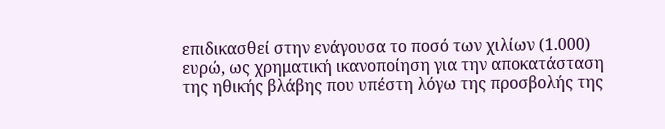επιδικασθεί στην ενάγουσα το ποσό των χιλίων (1.000) ευρώ, ως χρηματική ικανοποίηση για την αποκατάσταση της ηθικής βλάβης που υπέστη λόγω της προσβολής της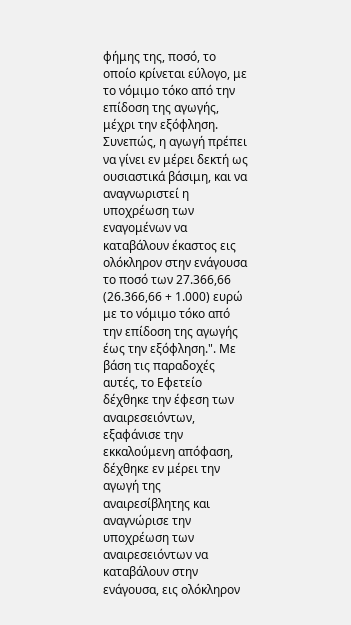φήμης της, ποσό, το οποίο κρίνεται εύλογο, με το νόμιμο τόκο από την επίδοση της αγωγής, μέχρι την εξόφληση. Συνεπώς, η αγωγή πρέπει να γίνει εν μέρει δεκτή ως ουσιαστικά βάσιμη, και να αναγνωριστεί η υποχρέωση των εναγομένων να καταβάλουν έκαστος εις ολόκληρον στην ενάγουσα το ποσό των 27.366,66 (26.366,66 + 1.000) ευρώ με το νόμιμο τόκο από την επίδοση της αγωγής έως την εξόφληση.". Με βάση τις παραδοχές αυτές, το Εφετείο δέχθηκε την έφεση των αναιρεσειόντων, εξαφάνισε την εκκαλούμενη απόφαση, δέχθηκε εν μέρει την αγωγή της αναιρεσίβλητης και αναγνώρισε την υποχρέωση των αναιρεσειόντων να καταβάλουν στην ενάγουσα, εις ολόκληρον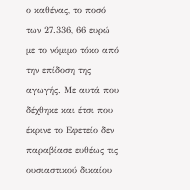ο καθένας, το ποσό των 27.336, 66 ευρώ με το νόμιμο τόκο από την επίδοση της αγωγής. Με αυτά που δέχθηκε και έτσι που έκρινε το Εφετείο δεν παραβίασε ευθέως τις ουσιαστικού δικαίου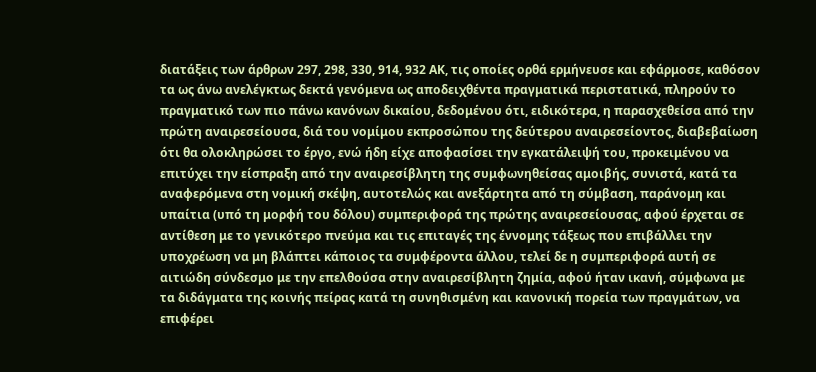διατάξεις των άρθρων 297, 298, 330, 914, 932 ΑΚ, τις οποίες ορθά ερμήνευσε και εφάρμοσε, καθόσον τα ως άνω ανελέγκτως δεκτά γενόμενα ως αποδειχθέντα πραγματικά περιστατικά, πληρούν το πραγματικό των πιο πάνω κανόνων δικαίου, δεδομένου ότι, ειδικότερα, η παρασχεθείσα από την πρώτη αναιρεσείουσα, διά του νομίμου εκπροσώπου της δεύτερου αναιρεσείοντος, διαβεβαίωση ότι θα ολοκληρώσει το έργο, ενώ ήδη είχε αποφασίσει την εγκατάλειψή του, προκειμένου να επιτύχει την είσπραξη από την αναιρεσίβλητη της συμφωνηθείσας αμοιβής, συνιστά, κατά τα αναφερόμενα στη νομική σκέψη, αυτοτελώς και ανεξάρτητα από τη σύμβαση, παράνομη και υπαίτια (υπό τη μορφή του δόλου) συμπεριφορά της πρώτης αναιρεσείουσας, αφού έρχεται σε αντίθεση με το γενικότερο πνεύμα και τις επιταγές της έννομης τάξεως που επιβάλλει την υποχρέωση να μη βλάπτει κάποιος τα συμφέροντα άλλου, τελεί δε η συμπεριφορά αυτή σε αιτιώδη σύνδεσμο με την επελθούσα στην αναιρεσίβλητη ζημία, αφού ήταν ικανή, σύμφωνα με τα διδάγματα της κοινής πείρας κατά τη συνηθισμένη και κανονική πορεία των πραγμάτων, να επιφέρει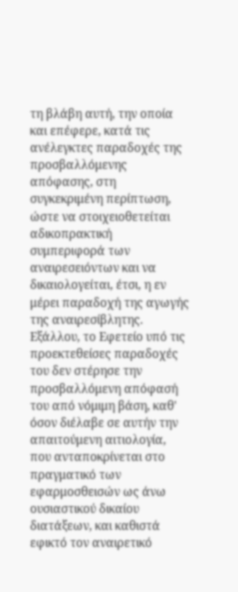τη βλάβη αυτή, την οποία και επέφερε, κατά τις ανέλεγκτες παραδοχές της προσβαλλόμενης απόφασης, στη συγκεκριμένη περίπτωση, ώστε να στοιχειοθετείται αδικοπρακτική συμπεριφορά των αναιρεσειόντων και να δικαιολογείται, έτσι, η εν μέρει παραδοχή της αγωγής της αναιρεσίβλητης. Εξάλλου, το Εφετείο υπό τις προεκτεθείσες παραδοχές του δεν στέρησε την προσβαλλόμενη απόφασή του από νόμιμη βάση, καθ' όσον διέλαβε σε αυτήν την απαιτούμενη αιτιολογία, που ανταποκρίνεται στο πραγματικό των εφαρμοσθεισών ως άνω ουσιαστικού δικαίου διατάξεων, και καθιστά εφικτό τον αναιρετικό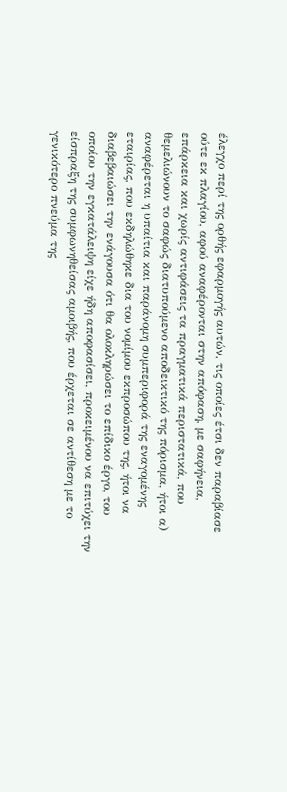έλεγχο περί της ορθής εφαρμογής αυτών, τις οποίες έτσι δεν παραβίασε ούτε εκ πλαγίου, αφού αναφέρονται στην απόφαση, με σαφήνεια, επάρκεια και χωρίς αντιφάσεις τα πραγματικά περιστατικά, που θεμελιώνουν το σαφώς διατυπούμενο αποδεικτικό της πόρισμα, ήτοι α) αναφέρεται η υπαίτια και παράνομη συμπεριφορά της εναγομένης εταιρίας, που εκδηλώθηκε δια του νομίμου εκπροσώπου της, ήτοι να διαβεβαιώσει την ενάγουσα ότι θα ολοκληρώσει το επίδικο έργο, του οποίου την εγκατάλειψη είχε ήδη αποφασίσει, προκειμένου να επιτύχει την είσπραξη της συμφωνηθείσας αμοιβής, που έρχεται σε αντίθεση με το γενικότερο πνεύμα της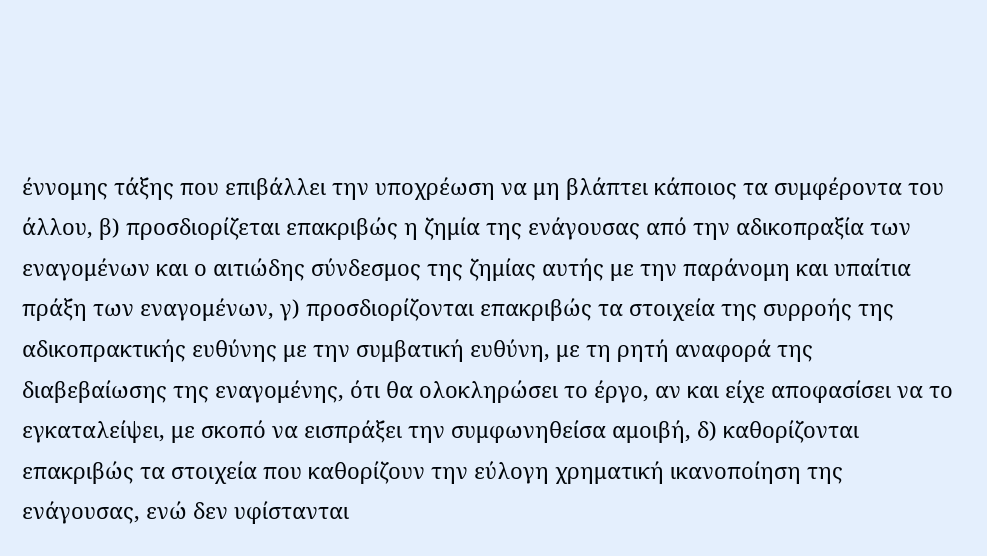έννομης τάξης που επιβάλλει την υποχρέωση να μη βλάπτει κάποιος τα συμφέροντα του άλλου, β) προσδιορίζεται επακριβώς η ζημία της ενάγουσας από την αδικοπραξία των εναγομένων και ο αιτιώδης σύνδεσμος της ζημίας αυτής με την παράνομη και υπαίτια πράξη των εναγομένων, γ) προσδιορίζονται επακριβώς τα στοιχεία της συρροής της αδικοπρακτικής ευθύνης με την συμβατική ευθύνη, με τη ρητή αναφορά της διαβεβαίωσης της εναγομένης, ότι θα ολοκληρώσει το έργο, αν και είχε αποφασίσει να το εγκαταλείψει, με σκοπό να εισπράξει την συμφωνηθείσα αμοιβή, δ) καθορίζονται επακριβώς τα στοιχεία που καθορίζουν την εύλογη χρηματική ικανοποίηση της ενάγουσας, ενώ δεν υφίστανται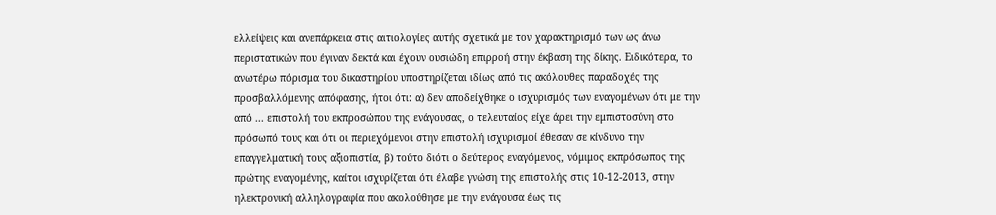ελλείψεις και ανεπάρκεια στις αιτιολογίες αυτής σχετικά με τον χαρακτηρισμό των ως άνω περιστατικών που έγιναν δεκτά και έχουν ουσιώδη επιρροή στην έκβαση της δίκης. Ειδικότερα, το ανωτέρω πόρισμα του δικαστηρίου υποστηρίζεται ιδίως από τις ακόλουθες παραδοχές της προσβαλλόμενης απόφασης, ήτοι ότι: α) δεν αποδείχθηκε ο ισχυρισμός των εναγομένων ότι με την από ... επιστολή του εκπροσώπου της ενάγουσας, ο τελευταίος είχε άρει την εμπιστοσύνη στο πρόσωπό τους και ότι οι περιεχόμενοι στην επιστολή ισχυρισμοί έθεσαν σε κίνδυνο την επαγγελματική τους αξιοπιστία, β) τούτο διότι ο δεύτερος εναγόμενος, νόμιμος εκπρόσωπος της πρώτης εναγομένης, καίτοι ισχυρίζεται ότι έλαβε γνώση της επιστολής στις 10-12-2013, στην ηλεκτρονική αλληλογραφία που ακολούθησε με την ενάγουσα έως τις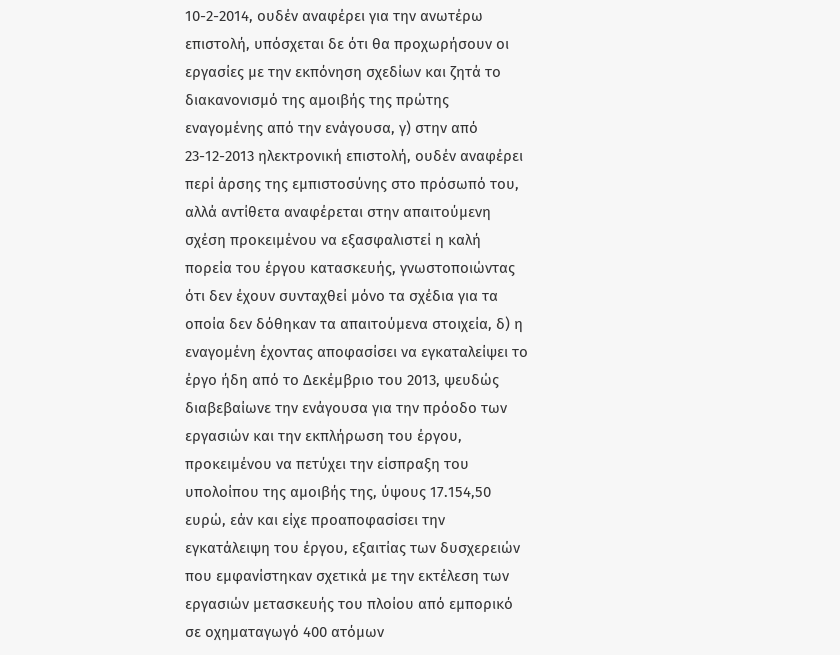10-2-2014, ουδέν αναφέρει για την ανωτέρω επιστολή, υπόσχεται δε ότι θα προχωρήσουν οι εργασίες με την εκπόνηση σχεδίων και ζητά το διακανονισμό της αμοιβής της πρώτης εναγομένης από την ενάγουσα, γ) στην από 23-12-2013 ηλεκτρονική επιστολή, ουδέν αναφέρει περί άρσης της εμπιστοσύνης στο πρόσωπό του, αλλά αντίθετα αναφέρεται στην απαιτούμενη σχέση προκειμένου να εξασφαλιστεί η καλή πορεία του έργου κατασκευής, γνωστοποιώντας ότι δεν έχουν συνταχθεί μόνο τα σχέδια για τα οποία δεν δόθηκαν τα απαιτούμενα στοιχεία, δ) η εναγομένη έχοντας αποφασίσει να εγκαταλείψει το έργο ήδη από το Δεκέμβριο του 2013, ψευδώς διαβεβαίωνε την ενάγουσα για την πρόοδο των εργασιών και την εκπλήρωση του έργου, προκειμένου να πετύχει την είσπραξη του υπολοίπου της αμοιβής της, ύψους 17.154,50 ευρώ, εάν και είχε προαποφασίσει την εγκατάλειψη του έργου, εξαιτίας των δυσχερειών που εμφανίστηκαν σχετικά με την εκτέλεση των εργασιών μετασκευής του πλοίου από εμπορικό σε οχηματαγωγό 400 ατόμων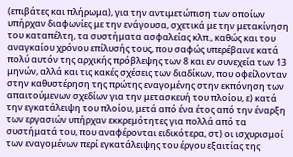(επιβάτες και πλήρωμα), για την αντιμετώπιση των οποίων υπήρχαν διαφωνίες με την ενάγουσα, σχετικά με την μετακίνηση του καταπέλτη, τα συστήματα ασφαλείας κλπ., καθώς και του αναγκαίου χρόνου επίλυσής τους, που σαφώς υπερέβαινε κατά πολύ αυτόν της αρχικής πρόβλεψης των 8 και εν συνεχεία των 13 μηνών, αλλά και τις κακές σχέσεις των διαδίκων, που οφείλονταν στην καθυστέρηση της πρώτης εναγομένης στην εκπόνηση των απαιτούμενων σχεδίων για την μετασκευή του πλοίου, ε) κατά την εγκατάλειψη του πλοίου, μετά από ένα έτος από την έναρξη των εργασιών υπήρχαν εκκρεμότητες για πολλά από τα συστήματά του, που αναφέρονται ειδικότερα, στ) οι ισχυρισμοί των εναγομένων περί εγκατάλειψης του έργου εξαιτίας της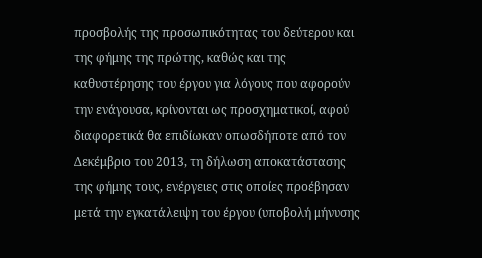προσβολής της προσωπικότητας του δεύτερου και της φήμης της πρώτης, καθώς και της καθυστέρησης του έργου για λόγους που αφορούν την ενάγουσα, κρίνονται ως προσχηματικοί, αφού διαφορετικά θα επιδίωκαν οπωσδήποτε από τον Δεκέμβριο του 2013, τη δήλωση αποκατάστασης της φήμης τους, ενέργειες στις οποίες προέβησαν μετά την εγκατάλειψη του έργου (υποβολή μήνυσης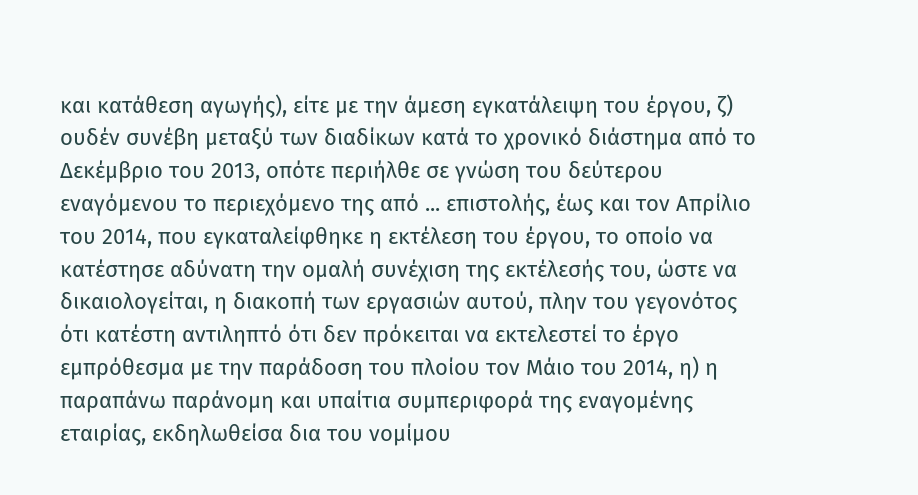και κατάθεση αγωγής), είτε με την άμεση εγκατάλειψη του έργου, ζ) ουδέν συνέβη μεταξύ των διαδίκων κατά το χρονικό διάστημα από το Δεκέμβριο του 2013, οπότε περιήλθε σε γνώση του δεύτερου εναγόμενου το περιεχόμενο της από ... επιστολής, έως και τον Απρίλιο του 2014, που εγκαταλείφθηκε η εκτέλεση του έργου, το οποίο να κατέστησε αδύνατη την ομαλή συνέχιση της εκτέλεσής του, ώστε να δικαιολογείται, η διακοπή των εργασιών αυτού, πλην του γεγονότος ότι κατέστη αντιληπτό ότι δεν πρόκειται να εκτελεστεί το έργο εμπρόθεσμα με την παράδοση του πλοίου τον Μάιο του 2014, η) η παραπάνω παράνομη και υπαίτια συμπεριφορά της εναγομένης εταιρίας, εκδηλωθείσα δια του νομίμου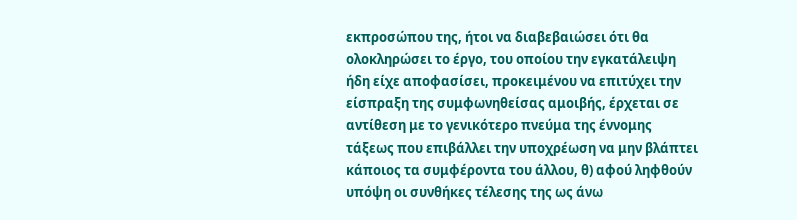εκπροσώπου της, ήτοι να διαβεβαιώσει ότι θα ολοκληρώσει το έργο, του οποίου την εγκατάλειψη ήδη είχε αποφασίσει, προκειμένου να επιτύχει την είσπραξη της συμφωνηθείσας αμοιβής, έρχεται σε αντίθεση με το γενικότερο πνεύμα της έννομης τάξεως που επιβάλλει την υποχρέωση να μην βλάπτει κάποιος τα συμφέροντα του άλλου, θ) αφού ληφθούν υπόψη οι συνθήκες τέλεσης της ως άνω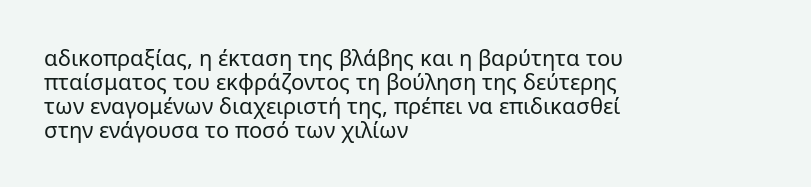αδικοπραξίας, η έκταση της βλάβης και η βαρύτητα του πταίσματος του εκφράζοντος τη βούληση της δεύτερης των εναγομένων διαχειριστή της, πρέπει να επιδικασθεί στην ενάγουσα το ποσό των χιλίων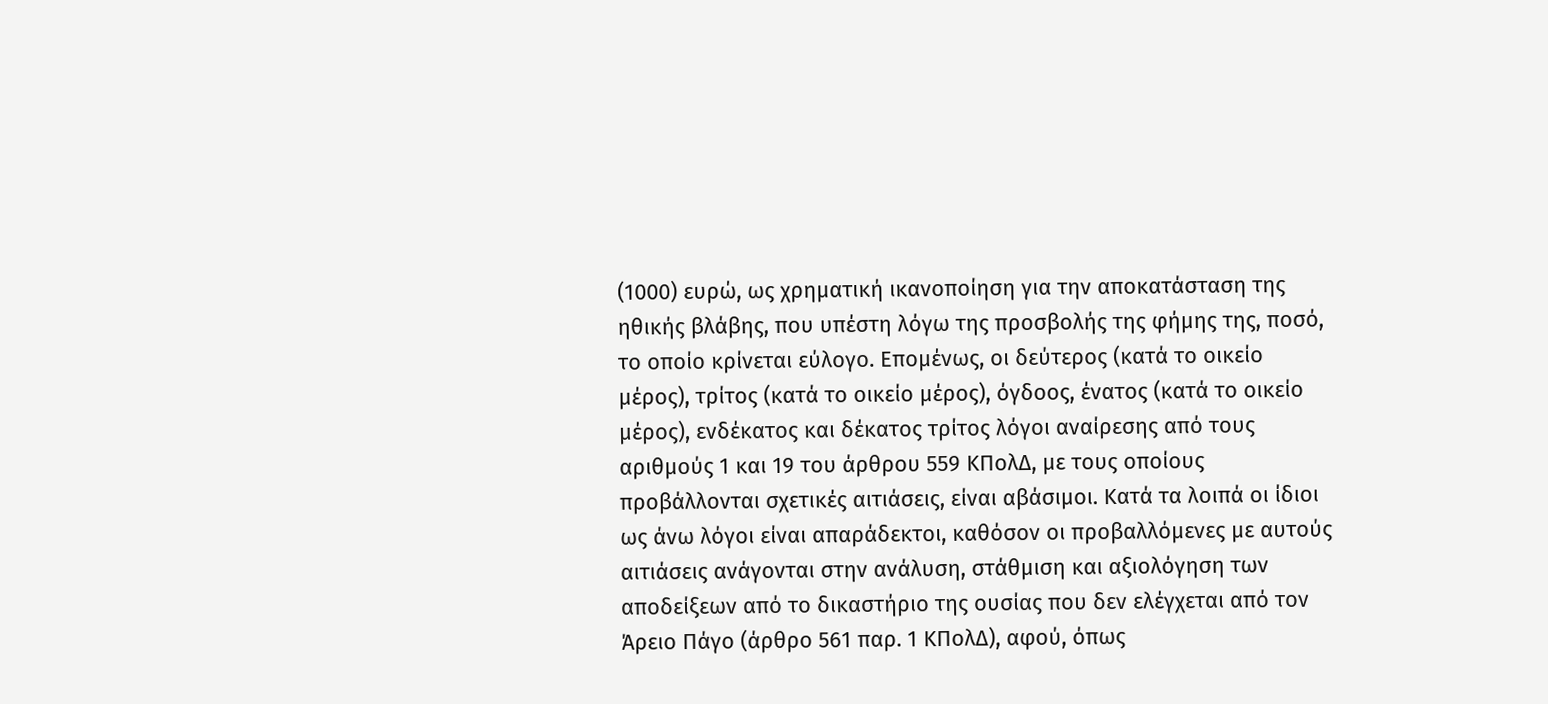(1000) ευρώ, ως χρηματική ικανοποίηση για την αποκατάσταση της ηθικής βλάβης, που υπέστη λόγω της προσβολής της φήμης της, ποσό, το οποίο κρίνεται εύλογο. Επομένως, οι δεύτερος (κατά το οικείο μέρος), τρίτος (κατά το οικείο μέρος), όγδοος, ένατος (κατά το οικείο μέρος), ενδέκατος και δέκατος τρίτος λόγοι αναίρεσης από τους αριθμούς 1 και 19 του άρθρου 559 ΚΠολΔ, με τους οποίους προβάλλονται σχετικές αιτιάσεις, είναι αβάσιμοι. Κατά τα λοιπά οι ίδιοι ως άνω λόγοι είναι απαράδεκτοι, καθόσον οι προβαλλόμενες με αυτούς αιτιάσεις ανάγονται στην ανάλυση, στάθμιση και αξιολόγηση των αποδείξεων από το δικαστήριο της ουσίας που δεν ελέγχεται από τον Άρειο Πάγο (άρθρο 561 παρ. 1 ΚΠολΔ), αφού, όπως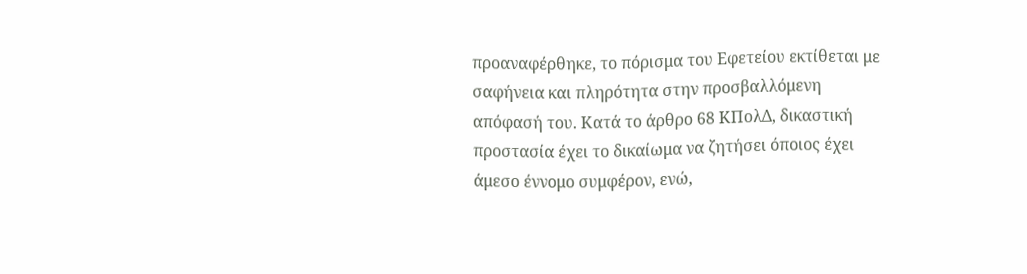προαναφέρθηκε, το πόρισμα του Εφετείου εκτίθεται με σαφήνεια και πληρότητα στην προσβαλλόμενη απόφασή του. Κατά το άρθρο 68 ΚΠολΔ, δικαστική προστασία έχει το δικαίωμα να ζητήσει όποιος έχει άμεσο έννομο συμφέρον, ενώ,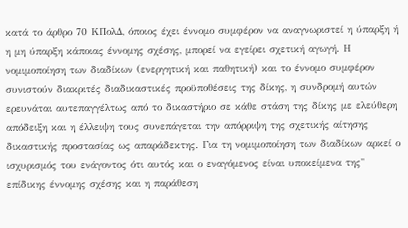κατά το άρθρο 70 ΚΠολΔ, όποιος έχει έννομο συμφέρον να αναγνωριστεί η ύπαρξη ή η μη ύπαρξη κάποιας έννομης σχέσης, μπορεί να εγείρει σχετική αγωγή. Η νομιμοποίηση των διαδίκων (ενεργητική και παθητική) και το έννομο συμφέρον συνιστούν διακριτές διαδικαστικές προϋποθέσεις της δίκης, η συνδρομή αυτών ερευνάται αυτεπαγγέλτως από το δικαστήριο σε κάθε στάση της δίκης με ελεύθερη απόδειξη και η έλλειψη τους συνεπάγεται την απόρριψη της σχετικής αίτησης δικαστικής προστασίας ως απαράδεκτης. Για τη νομιμοποίηση των διαδίκων αρκεί ο ισχυρισμός του ενάγοντος ότι αυτός και ο εναγόμενος είναι υποκείμενα της" επίδικης έννομης σχέσης και η παράθεση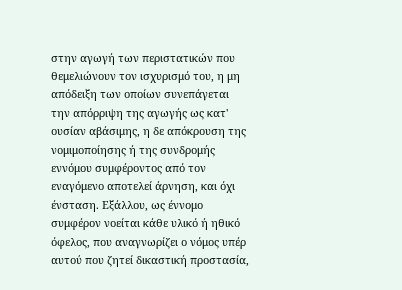στην αγωγή των περιστατικών που θεμελιώνουν τον ισχυρισμό του, η μη απόδειξη των οποίων συνεπάγεται την απόρριψη της αγωγής ως κατ' ουσίαν αβάσιμης, η δε απόκρουση της νομιμοποίησης ή της συνδρομής εννόμου συμφέροντος από τον εναγόμενο αποτελεί άρνηση, και όχι ένσταση. Εξάλλου, ως έννομο συμφέρον νοείται κάθε υλικό ή ηθικό όφελος, που αναγνωρίζει ο νόμος υπέρ αυτού που ζητεί δικαστική προστασία,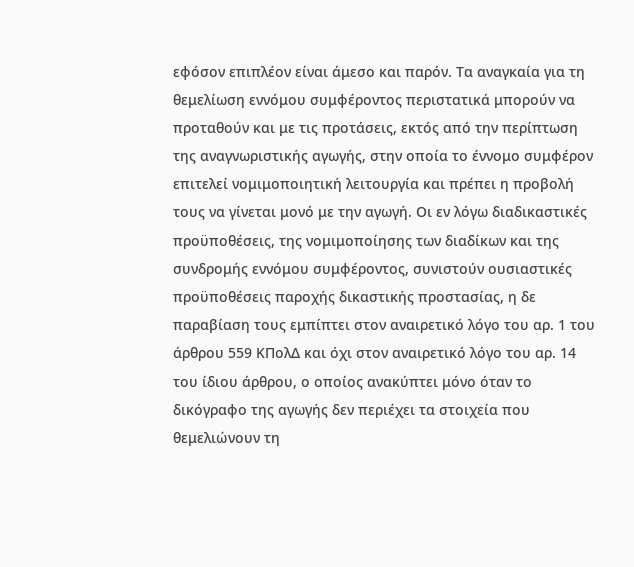εφόσον επιπλέον είναι άμεσο και παρόν. Τα αναγκαία για τη θεμελίωση εννόμου συμφέροντος περιστατικά μπορούν να προταθούν και με τις προτάσεις, εκτός από την περίπτωση της αναγνωριστικής αγωγής, στην οποία το έννομο συμφέρον επιτελεί νομιμοποιητική λειτουργία και πρέπει η προβολή τους να γίνεται μονό με την αγωγή. Οι εν λόγω διαδικαστικές προϋποθέσεις, της νομιμοποίησης των διαδίκων και της συνδρομής εννόμου συμφέροντος, συνιστούν ουσιαστικές προϋποθέσεις παροχής δικαστικής προστασίας, η δε παραβίαση τους εμπίπτει στον αναιρετικό λόγο του αρ. 1 του άρθρου 559 ΚΠολΔ και όχι στον αναιρετικό λόγο του αρ. 14 του ίδιου άρθρου, ο οποίος ανακύπτει μόνο όταν το δικόγραφο της αγωγής δεν περιέχει τα στοιχεία που θεμελιώνουν τη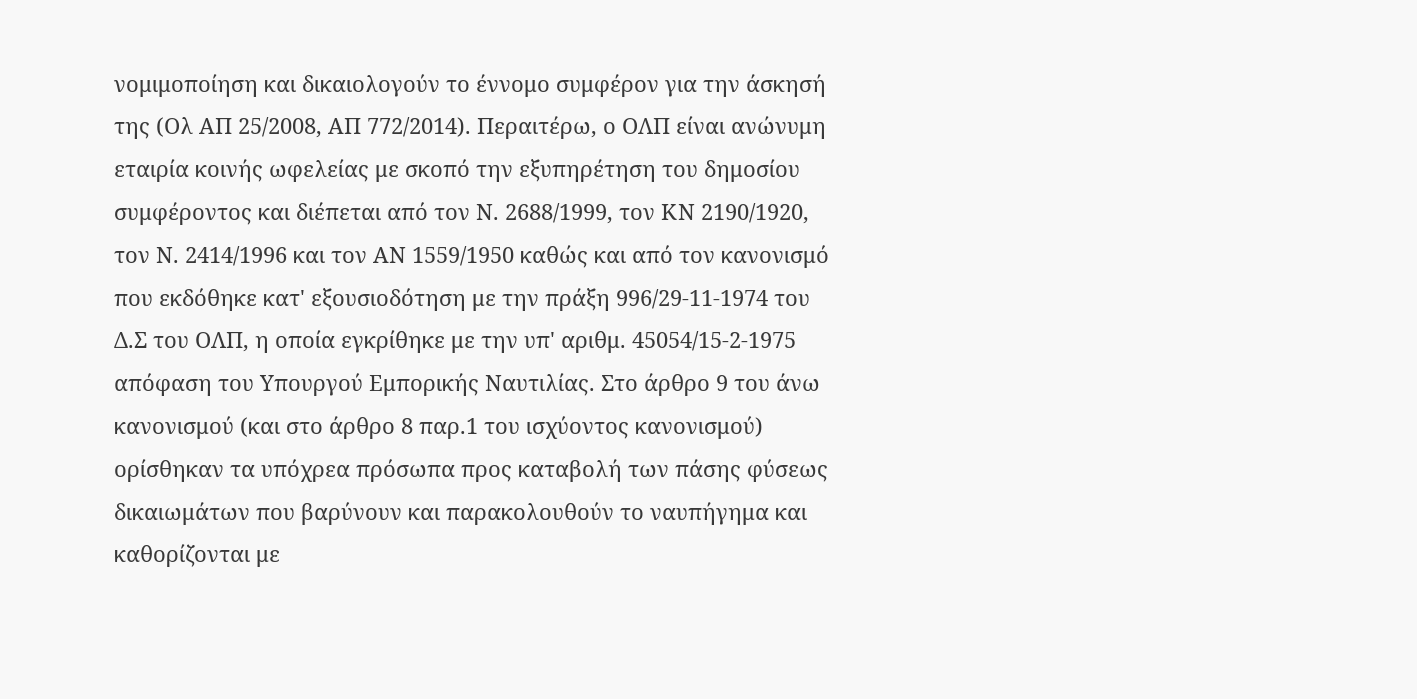νομιμοποίηση και δικαιολογούν το έννομο συμφέρον για την άσκησή της (Ολ ΑΠ 25/2008, ΑΠ 772/2014). Περαιτέρω, ο ΟΛΠ είναι ανώνυμη εταιρία κοινής ωφελείας με σκοπό την εξυπηρέτηση του δημοσίου συμφέροντος και διέπεται από τον Ν. 2688/1999, τον ΚΝ 2190/1920, τον Ν. 2414/1996 και τον ΑΝ 1559/1950 καθώς και από τον κανονισμό που εκδόθηκε κατ' εξουσιοδότηση με την πράξη 996/29-11-1974 του Δ.Σ του ΟΛΠ, η οποία εγκρίθηκε με την υπ' αριθμ. 45054/15-2-1975 απόφαση του Υπουργού Εμπορικής Ναυτιλίας. Στο άρθρο 9 του άνω κανονισμού (και στο άρθρο 8 παρ.1 του ισχύοντος κανονισμού) ορίσθηκαν τα υπόχρεα πρόσωπα προς καταβολή των πάσης φύσεως δικαιωμάτων που βαρύνουν και παρακολουθούν το ναυπήγημα και καθορίζονται με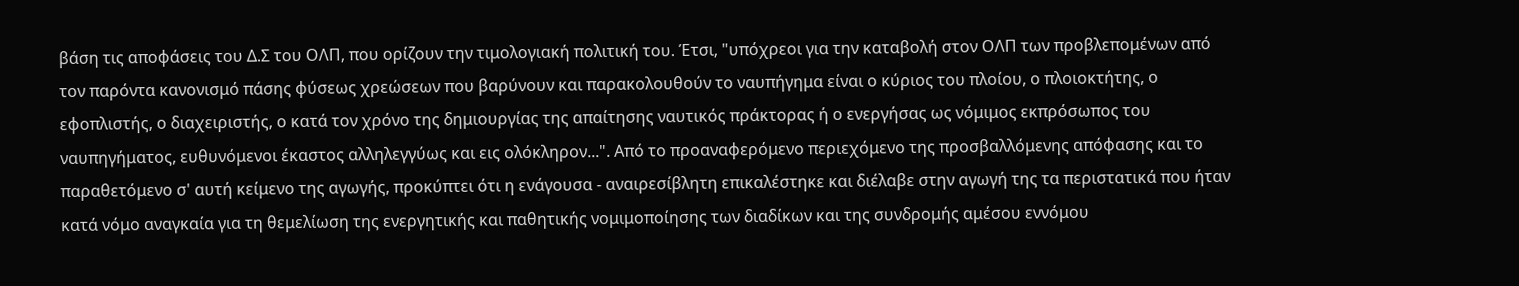βάση τις αποφάσεις του Δ.Σ του ΟΛΠ, που ορίζουν την τιμολογιακή πολιτική του. Έτσι, "υπόχρεοι για την καταβολή στον ΟΛΠ των προβλεπομένων από τον παρόντα κανονισμό πάσης φύσεως χρεώσεων που βαρύνουν και παρακολουθούν το ναυπήγημα είναι ο κύριος του πλοίου, ο πλοιοκτήτης, ο εφοπλιστής, ο διαχειριστής, ο κατά τον χρόνο της δημιουργίας της απαίτησης ναυτικός πράκτορας ή ο ενεργήσας ως νόμιμος εκπρόσωπος του ναυπηγήματος, ευθυνόμενοι έκαστος αλληλεγγύως και εις ολόκληρον...". Από το προαναφερόμενο περιεχόμενο της προσβαλλόμενης απόφασης και το παραθετόμενο σ' αυτή κείμενο της αγωγής, προκύπτει ότι η ενάγουσα - αναιρεσίβλητη επικαλέστηκε και διέλαβε στην αγωγή της τα περιστατικά που ήταν κατά νόμο αναγκαία για τη θεμελίωση της ενεργητικής και παθητικής νομιμοποίησης των διαδίκων και της συνδρομής αμέσου εννόμου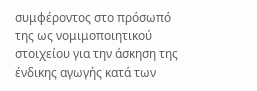συμφέροντος στο πρόσωπό της ως νομιμοποιητικού στοιχείου για την άσκηση της ένδικης αγωγής κατά των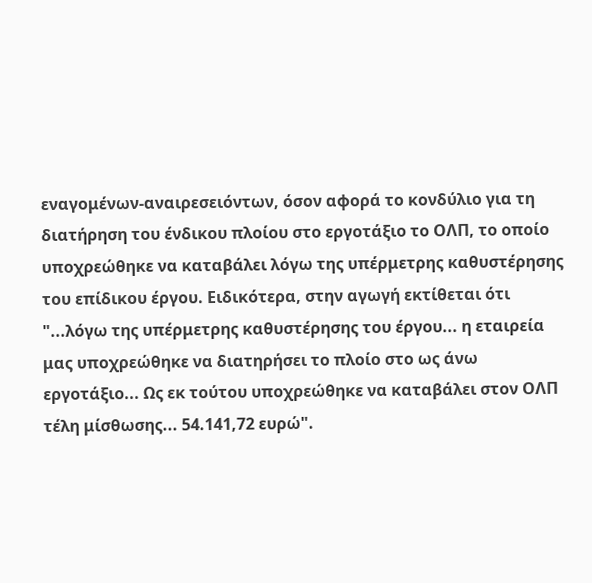εναγομένων-αναιρεσειόντων, όσον αφορά το κονδύλιο για τη διατήρηση του ένδικου πλοίου στο εργοτάξιο το ΟΛΠ, το οποίο υποχρεώθηκε να καταβάλει λόγω της υπέρμετρης καθυστέρησης του επίδικου έργου. Ειδικότερα, στην αγωγή εκτίθεται ότι "...λόγω της υπέρμετρης καθυστέρησης του έργου... η εταιρεία μας υποχρεώθηκε να διατηρήσει το πλοίο στο ως άνω εργοτάξιο... Ως εκ τούτου υποχρεώθηκε να καταβάλει στον ΟΛΠ τέλη μίσθωσης... 54.141,72 ευρώ".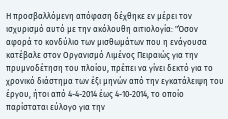Η προσβαλλόμενη απόφαση δέχθηκε εν μέρει τον ισχυρισμό αυτό με την ακόλουθη αιτιολογία: "Όσον αφορά το κονδύλιο των μισθωμάτων που η ενάγουσα κατέβαλε στον Οργανισμό Λιμένος Πειραιώς για την πρυμνοδέτηση του πλοίου, πρέπει να γίνει δεκτό για το χρονικό διάστημα των έξι μηνών από την εγκατάλειψη του έργου, ήτοι από 4-4-2014 έως 4-10-2014, το οποίο παρίσταται εύλογο για την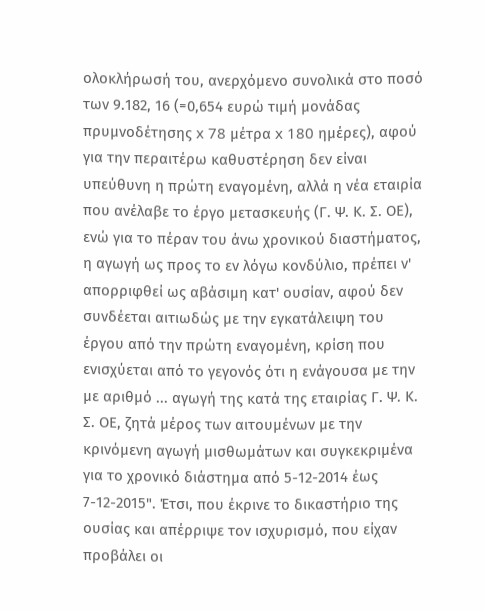ολοκλήρωσή του, ανερχόμενο συνολικά στο ποσό των 9.182, 16 (=0,654 ευρώ τιμή μονάδας πρυμνοδέτησης x 78 μέτρα x 180 ημέρες), αφού για την περαιτέρω καθυστέρηση δεν είναι υπεύθυνη η πρώτη εναγομένη, αλλά η νέα εταιρία που ανέλαβε το έργο μετασκευής (Γ. Ψ. Κ. Σ. ΟΕ), ενώ για το πέραν του άνω χρονικού διαστήματος, η αγωγή ως προς το εν λόγω κονδύλιο, πρέπει ν' απορριφθεί ως αβάσιμη κατ' ουσίαν, αφού δεν συνδέεται αιτιωδώς με την εγκατάλειψη του έργου από την πρώτη εναγομένη, κρίση που ενισχύεται από το γεγονός ότι η ενάγουσα με την με αριθμό ... αγωγή της κατά της εταιρίας Γ. Ψ. Κ. Σ. ΟΕ, ζητά μέρος των αιτουμένων με την κρινόμενη αγωγή μισθωμάτων και συγκεκριμένα για το χρονικό διάστημα από 5-12-2014 έως 7-12-2015". Έτσι, που έκρινε το δικαστήριο της ουσίας και απέρριψε τον ισχυρισμό, που είχαν προβάλει οι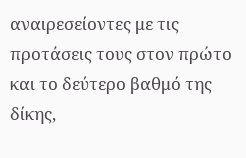αναιρεσείοντες με τις προτάσεις τους στον πρώτο και το δεύτερο βαθμό της δίκης,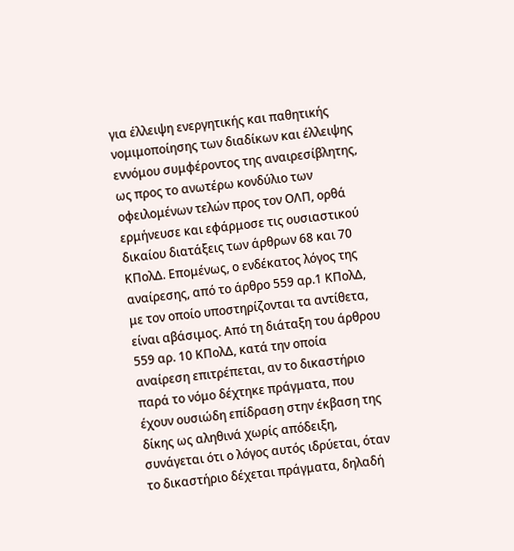για έλλειψη ενεργητικής και παθητικής νομιμοποίησης των διαδίκων και έλλειψης εννόμου συμφέροντος της αναιρεσίβλητης, ως προς το ανωτέρω κονδύλιο των οφειλομένων τελών προς τον ΟΛΠ, ορθά ερμήνευσε και εφάρμοσε τις ουσιαστικού δικαίου διατάξεις των άρθρων 68 και 70 ΚΠολΔ. Επομένως, ο ενδέκατος λόγος της αναίρεσης, από το άρθρο 559 αρ.1 ΚΠολΔ, με τον οποίο υποστηρίζονται τα αντίθετα, είναι αβάσιμος. Από τη διάταξη του άρθρου 559 αρ. 10 ΚΠολΔ, κατά την οποία αναίρεση επιτρέπεται, αν το δικαστήριο παρά το νόμο δέχτηκε πράγματα, που έχουν ουσιώδη επίδραση στην έκβαση της δίκης ως αληθινά χωρίς απόδειξη, συνάγεται ότι ο λόγος αυτός ιδρύεται, όταν το δικαστήριο δέχεται πράγματα, δηλαδή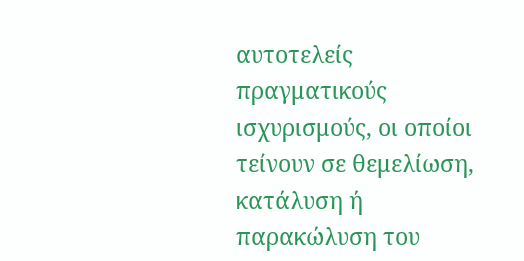αυτοτελείς πραγματικούς ισχυρισμούς, οι οποίοι τείνουν σε θεμελίωση, κατάλυση ή παρακώλυση του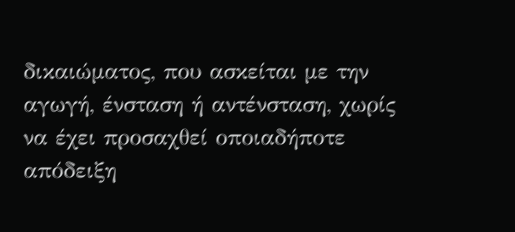δικαιώματος, που ασκείται με την αγωγή, ένσταση ή αντένσταση, χωρίς να έχει προσαχθεί οποιαδήποτε απόδειξη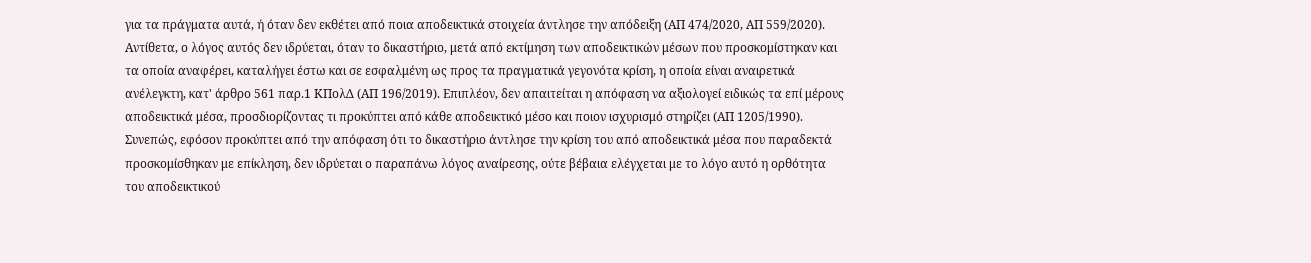για τα πράγματα αυτά, ή όταν δεν εκθέτει από ποια αποδεικτικά στοιχεία άντλησε την απόδειξη (ΑΠ 474/2020, ΑΠ 559/2020). Αντίθετα, ο λόγος αυτός δεν ιδρύεται, όταν το δικαστήριο, μετά από εκτίμηση των αποδεικτικών μέσων που προσκομίστηκαν και τα οποία αναφέρει, καταλήγει έστω και σε εσφαλμένη ως προς τα πραγματικά γεγονότα κρίση, η οποία είναι αναιρετικά ανέλεγκτη, κατ' άρθρο 561 παρ.1 ΚΠολΔ (ΑΠ 196/2019). Επιπλέον, δεν απαιτείται η απόφαση να αξιολογεί ειδικώς τα επί μέρους αποδεικτικά μέσα, προσδιορίζοντας τι προκύπτει από κάθε αποδεικτικό μέσο και ποιον ισχυρισμό στηρίζει (ΑΠ 1205/1990). Συνεπώς, εφόσον προκύπτει από την απόφαση ότι το δικαστήριο άντλησε την κρίση του από αποδεικτικά μέσα που παραδεκτά προσκομίσθηκαν με επίκληση, δεν ιδρύεται ο παραπάνω λόγος αναίρεσης, ούτε βέβαια ελέγχεται με το λόγο αυτό η ορθότητα του αποδεικτικού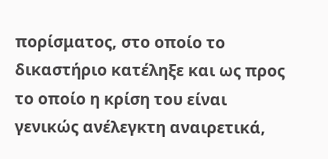πορίσματος, στο οποίο το δικαστήριο κατέληξε και ως προς το οποίο η κρίση του είναι γενικώς ανέλεγκτη αναιρετικά,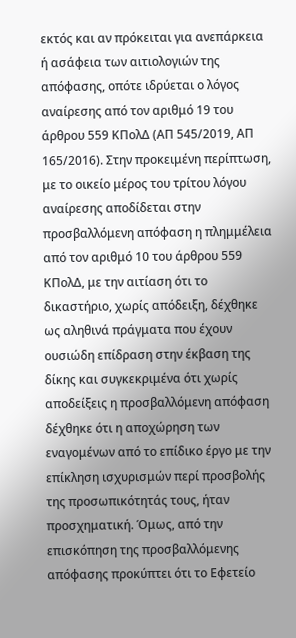εκτός και αν πρόκειται για ανεπάρκεια ή ασάφεια των αιτιολογιών της απόφασης, οπότε ιδρύεται ο λόγος αναίρεσης από τον αριθμό 19 του άρθρου 559 ΚΠολΔ (ΑΠ 545/2019, ΑΠ 165/2016). Στην προκειμένη περίπτωση, με το οικείο μέρος του τρίτου λόγου αναίρεσης αποδίδεται στην προσβαλλόμενη απόφαση η πλημμέλεια από τον αριθμό 10 του άρθρου 559 ΚΠολΔ, με την αιτίαση ότι το δικαστήριο, χωρίς απόδειξη, δέχθηκε ως αληθινά πράγματα που έχουν ουσιώδη επίδραση στην έκβαση της δίκης και συγκεκριμένα ότι χωρίς αποδείξεις η προσβαλλόμενη απόφαση δέχθηκε ότι η αποχώρηση των εναγομένων από το επίδικο έργο με την επίκληση ισχυρισμών περί προσβολής της προσωπικότητάς τους, ήταν προσχηματική. Όμως, από την επισκόπηση της προσβαλλόμενης απόφασης προκύπτει ότι το Εφετείο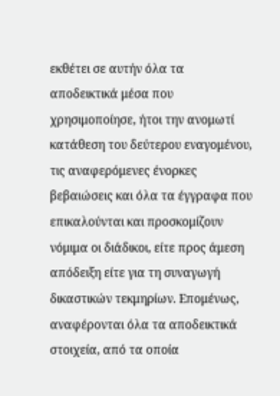εκθέτει σε αυτήν όλα τα αποδεικτικά μέσα που χρησιμοποίησε, ήτοι την ανομωτί κατάθεση του δεύτερου εναγομένου, τις αναφερόμενες ένορκες βεβαιώσεις και όλα τα έγγραφα που επικαλούνται και προσκομίζουν νόμιμα οι διάδικοι, είτε προς άμεση απόδειξη είτε για τη συναγωγή δικαστικών τεκμηρίων. Επομένως, αναφέρονται όλα τα αποδεικτικά στοιχεία, από τα οποία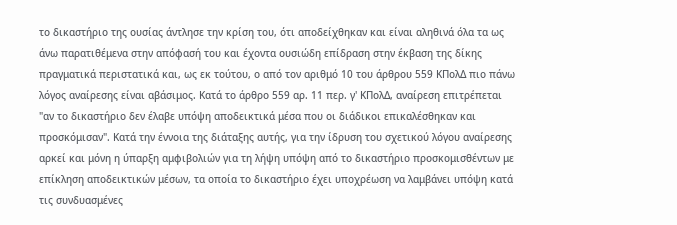το δικαστήριο της ουσίας άντλησε την κρίση του, ότι αποδείχθηκαν και είναι αληθινά όλα τα ως άνω παρατιθέμενα στην απόφασή του και έχοντα ουσιώδη επίδραση στην έκβαση της δίκης πραγματικά περιστατικά και, ως εκ τούτου, ο από τον αριθμό 10 του άρθρου 559 ΚΠολΔ πιο πάνω λόγος αναίρεσης είναι αβάσιμος. Κατά το άρθρο 559 αρ. 11 περ. γ' ΚΠολΔ, αναίρεση επιτρέπεται "αν το δικαστήριο δεν έλαβε υπόψη αποδεικτικά μέσα που οι διάδικοι επικαλέσθηκαν και προσκόμισαν". Κατά την έννοια της διάταξης αυτής, για την ίδρυση του σχετικού λόγου αναίρεσης αρκεί και μόνη η ύπαρξη αμφιβολιών για τη λήψη υπόψη από το δικαστήριο προσκομισθέντων με επίκληση αποδεικτικών μέσων, τα οποία το δικαστήριο έχει υποχρέωση να λαμβάνει υπόψη κατά τις συνδυασμένες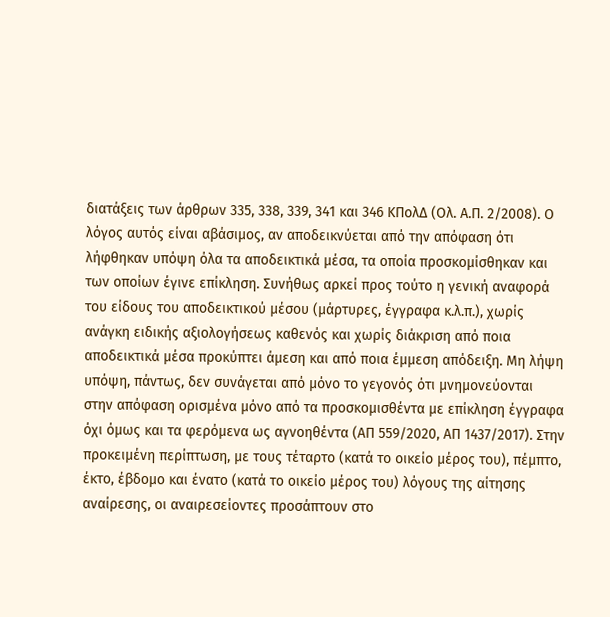διατάξεις των άρθρων 335, 338, 339, 341 και 346 ΚΠολΔ (Ολ. Α.Π. 2/2008). Ο λόγος αυτός είναι αβάσιμος, αν αποδεικνύεται από την απόφαση ότι λήφθηκαν υπόψη όλα τα αποδεικτικά μέσα, τα οποία προσκομίσθηκαν και των οποίων έγινε επίκληση. Συνήθως αρκεί προς τούτο η γενική αναφορά του είδους του αποδεικτικού μέσου (μάρτυρες, έγγραφα κ.λ.π.), χωρίς ανάγκη ειδικής αξιολογήσεως καθενός και χωρίς διάκριση από ποια αποδεικτικά μέσα προκύπτει άμεση και από ποια έμμεση απόδειξη. Μη λήψη υπόψη, πάντως, δεν συνάγεται από μόνο το γεγονός ότι μνημονεύονται στην απόφαση ορισμένα μόνο από τα προσκομισθέντα με επίκληση έγγραφα όχι όμως και τα φερόμενα ως αγνοηθέντα (ΑΠ 559/2020, ΑΠ 1437/2017). Στην προκειμένη περίπτωση, με τους τέταρτο (κατά το οικείο μέρος του), πέμπτο, έκτο, έβδομο και ένατο (κατά το οικείο μέρος του) λόγους της αίτησης αναίρεσης, οι αναιρεσείοντες προσάπτουν στο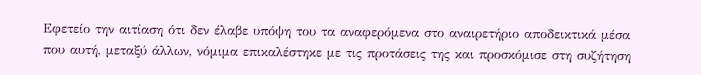Εφετείο την αιτίαση ότι δεν έλαβε υπόψη του τα αναφερόμενα στο αναιρετήριο αποδεικτικά μέσα που αυτή, μεταξύ άλλων, νόμιμα επικαλέστηκε με τις προτάσεις της και προσκόμισε στη συζήτηση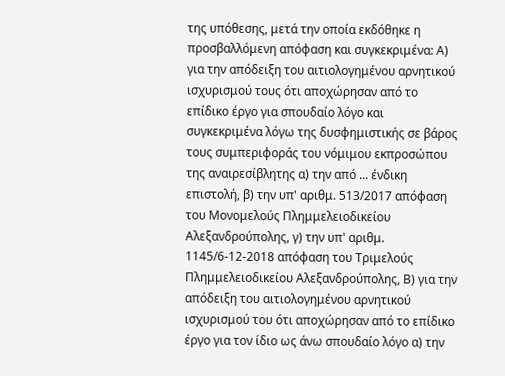της υπόθεσης, μετά την οποία εκδόθηκε η προσβαλλόμενη απόφαση και συγκεκριμένα: Α) για την απόδειξη του αιτιολογημένου αρνητικού ισχυρισμού τους ότι αποχώρησαν από το επίδικο έργο για σπουδαίο λόγο και συγκεκριμένα λόγω της δυσφημιστικής σε βάρος τους συμπεριφοράς του νόμιμου εκπροσώπου της αναιρεσίβλητης α) την από ... ένδικη επιστολή, β) την υπ' αριθμ. 513/2017 απόφαση του Μονομελούς Πλημμελειοδικείου Αλεξανδρούπολης, γ) την υπ' αριθμ. 1145/6-12-2018 απόφαση του Τριμελούς Πλημμελειοδικείου Αλεξανδρούπολης, Β) για την απόδειξη του αιτιολογημένου αρνητικού ισχυρισμού του ότι αποχώρησαν από το επίδικο έργο για τον ίδιο ως άνω σπουδαίο λόγο α) την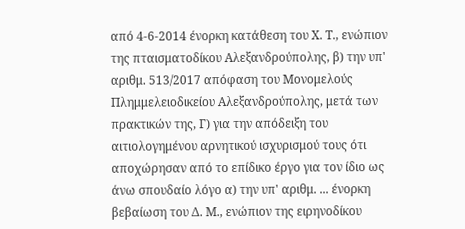από 4-6-2014 ένορκη κατάθεση του Χ. Τ., ενώπιον της πταισματοδίκου Αλεξανδρούπολης, β) την υπ' αριθμ. 513/2017 απόφαση του Μονομελούς Πλημμελειοδικείου Αλεξανδρούπολης, μετά των πρακτικών της, Γ) για την απόδειξη του αιτιολογημένου αρνητικού ισχυρισμού τους ότι αποχώρησαν από το επίδικο έργο για τον ίδιο ως άνω σπουδαίο λόγο α) την υπ' αριθμ. ... ένορκη βεβαίωση του Δ. Μ., ενώπιον της ειρηνοδίκου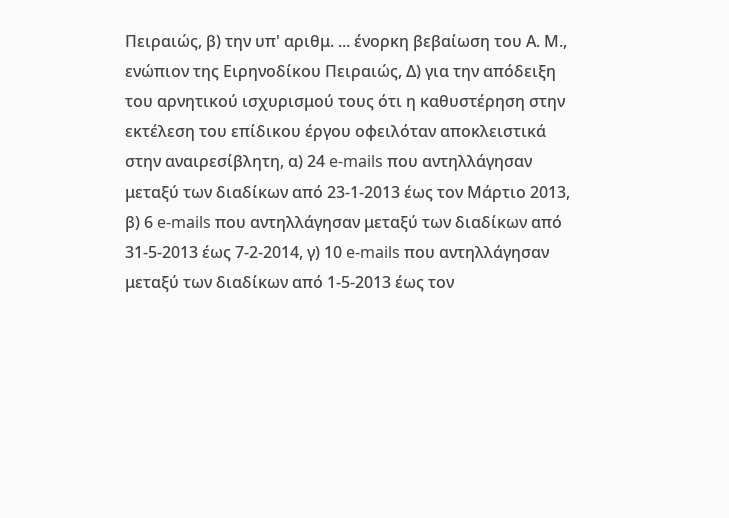Πειραιώς, β) την υπ' αριθμ. ... ένορκη βεβαίωση του Α. Μ., ενώπιον της Ειρηνοδίκου Πειραιώς, Δ) για την απόδειξη του αρνητικού ισχυρισμού τους ότι η καθυστέρηση στην εκτέλεση του επίδικου έργου οφειλόταν αποκλειστικά στην αναιρεσίβλητη, α) 24 e-mails που αντηλλάγησαν μεταξύ των διαδίκων από 23-1-2013 έως τον Μάρτιο 2013, β) 6 e-mails που αντηλλάγησαν μεταξύ των διαδίκων από 31-5-2013 έως 7-2-2014, γ) 10 e-mails που αντηλλάγησαν μεταξύ των διαδίκων από 1-5-2013 έως τον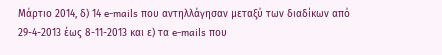Μάρτιο 2014, δ) 14 e-mails που αντηλλάγησαν μεταξύ των διαδίκων από 29-4-2013 έως 8-11-2013 και ε) τα e-mails που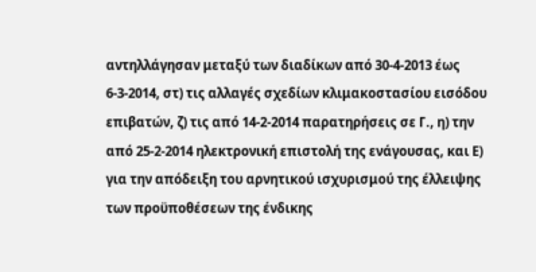αντηλλάγησαν μεταξύ των διαδίκων από 30-4-2013 έως 6-3-2014, στ) τις αλλαγές σχεδίων κλιμακοστασίου εισόδου επιβατών, ζ) τις από 14-2-2014 παρατηρήσεις σε Γ., η) την από 25-2-2014 ηλεκτρονική επιστολή της ενάγουσας, και Ε) για την απόδειξη του αρνητικού ισχυρισμού της έλλειψης των προϋποθέσεων της ένδικης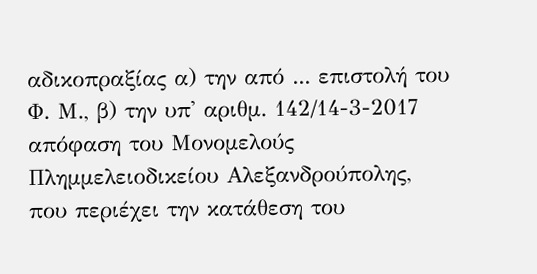αδικοπραξίας α) την από ... επιστολή του Φ. Μ., β) την υπ' αριθμ. 142/14-3-2017 απόφαση του Μονομελούς Πλημμελειοδικείου Αλεξανδρούπολης, που περιέχει την κατάθεση του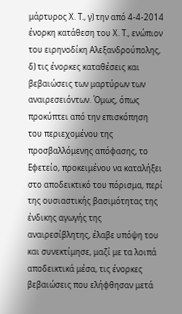μάρτυρος Χ. Τ., γ) την από 4-4-2014 ένορκη κατάθεση του Χ. Τ., ενώπιον του ειρηνοδίκη Αλεξανδρούπολης, δ) τις ένορκες καταθέσεις και βεβαιώσεις των μαρτύρων των αναιρεσειόντων. Όμως, όπως προκύπτει από την επισκόπηση του περιεχομένου της προσβαλλόμενης απόφασης, το Εφετείο, προκειμένου να καταλήξει στο αποδεικτικό του πόρισμα, περί της ουσιαστικής βασιμότητας της ένδικης αγωγής της αναιρεσίβλητης, έλαβε υπόψη του και συνεκτίμησε, μαζί με τα λοιπά αποδεικτικά μέσα, τις ένορκες βεβαιώσεις που ελήφθησαν μετά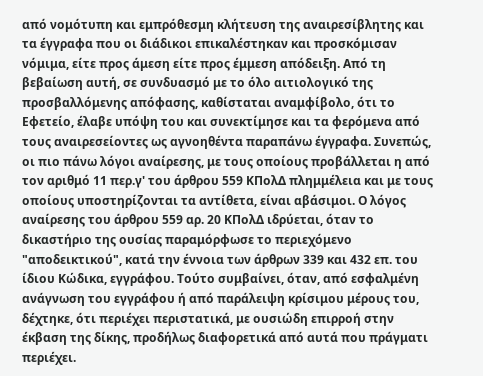από νομότυπη και εμπρόθεσμη κλήτευση της αναιρεσίβλητης και τα έγγραφα που οι διάδικοι επικαλέστηκαν και προσκόμισαν νόμιμα, είτε προς άμεση είτε προς έμμεση απόδειξη. Από τη βεβαίωση αυτή, σε συνδυασμό με το όλο αιτιολογικό της προσβαλλόμενης απόφασης, καθίσταται αναμφίβολο, ότι το Εφετείο, έλαβε υπόψη του και συνεκτίμησε και τα φερόμενα από τους αναιρεσείοντες ως αγνοηθέντα παραπάνω έγγραφα. Συνεπώς, οι πιο πάνω λόγοι αναίρεσης, με τους οποίους προβάλλεται η από τον αριθμό 11 περ.γ' του άρθρου 559 ΚΠολΔ πλημμέλεια και με τους οποίους υποστηρίζονται τα αντίθετα, είναι αβάσιμοι. Ο λόγος αναίρεσης του άρθρου 559 αρ. 20 ΚΠολΔ ιδρύεται, όταν το δικαστήριο της ουσίας παραμόρφωσε το περιεχόμενο "αποδεικτικού", κατά την έννοια των άρθρων 339 και 432 επ. του ίδιου Κώδικα, εγγράφου. Τούτο συμβαίνει, όταν, από εσφαλμένη ανάγνωση του εγγράφου ή από παράλειψη κρίσιμου μέρους του, δέχτηκε, ότι περιέχει περιστατικά, με ουσιώδη επιρροή στην έκβαση της δίκης, προδήλως διαφορετικά από αυτά που πράγματι περιέχει.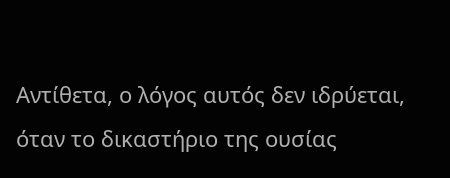Αντίθετα, ο λόγος αυτός δεν ιδρύεται, όταν το δικαστήριο της ουσίας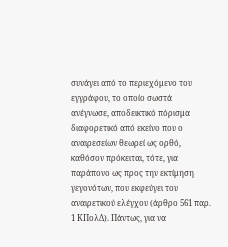συνάγει από το περιεχόμενο του εγγράφου, το οποίο σωστά ανέγνωσε, αποδεικτικό πόρισμα διαφορετικό από εκείνο που ο αναιρεσείων θεωρεί ως ορθό, καθόσον πρόκειται, τότε, για παράπονο ως προς την εκτίμηση γεγονότων, που εκφεύγει του αναιρετικού ελέγχου (άρθρο 561 παρ. 1 ΚΠολΔ). Πάντως, για να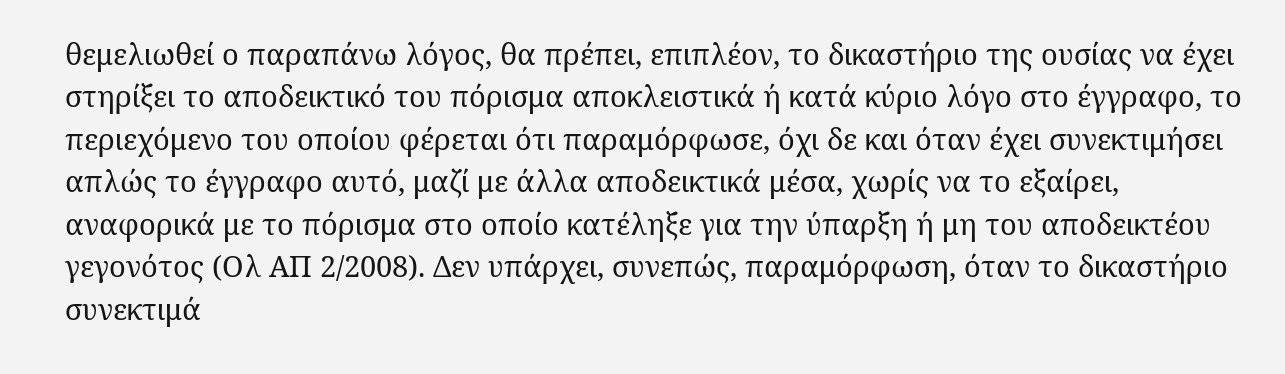θεμελιωθεί ο παραπάνω λόγος, θα πρέπει, επιπλέον, το δικαστήριο της ουσίας να έχει στηρίξει το αποδεικτικό του πόρισμα αποκλειστικά ή κατά κύριο λόγο στο έγγραφο, το περιεχόμενο του οποίου φέρεται ότι παραμόρφωσε, όχι δε και όταν έχει συνεκτιμήσει απλώς το έγγραφο αυτό, μαζί με άλλα αποδεικτικά μέσα, χωρίς να το εξαίρει, αναφορικά με το πόρισμα στο οποίο κατέληξε για την ύπαρξη ή μη του αποδεικτέου γεγονότος (Ολ ΑΠ 2/2008). Δεν υπάρχει, συνεπώς, παραμόρφωση, όταν το δικαστήριο συνεκτιμά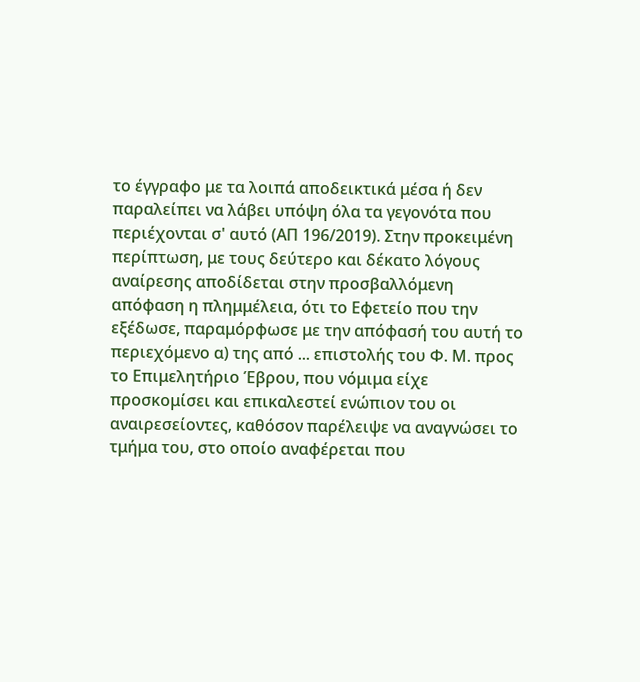το έγγραφο με τα λοιπά αποδεικτικά μέσα ή δεν παραλείπει να λάβει υπόψη όλα τα γεγονότα που περιέχονται σ' αυτό (ΑΠ 196/2019). Στην προκειμένη περίπτωση, με τους δεύτερο και δέκατο λόγους αναίρεσης αποδίδεται στην προσβαλλόμενη απόφαση η πλημμέλεια, ότι το Εφετείο που την εξέδωσε, παραμόρφωσε με την απόφασή του αυτή το περιεχόμενο α) της από ... επιστολής του Φ. Μ. προς το Επιμελητήριο Έβρου, που νόμιμα είχε προσκομίσει και επικαλεστεί ενώπιον του οι αναιρεσείοντες, καθόσον παρέλειψε να αναγνώσει το τμήμα του, στο οποίο αναφέρεται που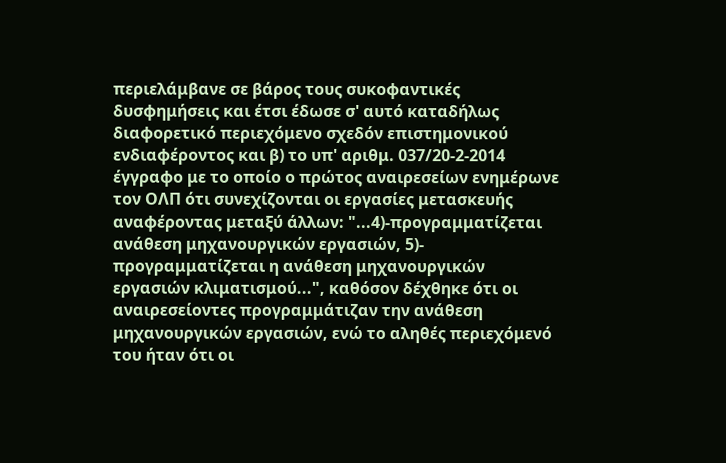περιελάμβανε σε βάρος τους συκοφαντικές δυσφημήσεις και έτσι έδωσε σ' αυτό καταδήλως διαφορετικό περιεχόμενο σχεδόν επιστημονικού ενδιαφέροντος και β) το υπ' αριθμ. 037/20-2-2014 έγγραφο με το οποίο ο πρώτος αναιρεσείων ενημέρωνε τον ΟΛΠ ότι συνεχίζονται οι εργασίες μετασκευής αναφέροντας μεταξύ άλλων: "...4)-προγραμματίζεται ανάθεση μηχανουργικών εργασιών, 5)- προγραμματίζεται η ανάθεση μηχανουργικών εργασιών κλιματισμού...", καθόσον δέχθηκε ότι οι αναιρεσείοντες προγραμμάτιζαν την ανάθεση μηχανουργικών εργασιών, ενώ το αληθές περιεχόμενό του ήταν ότι οι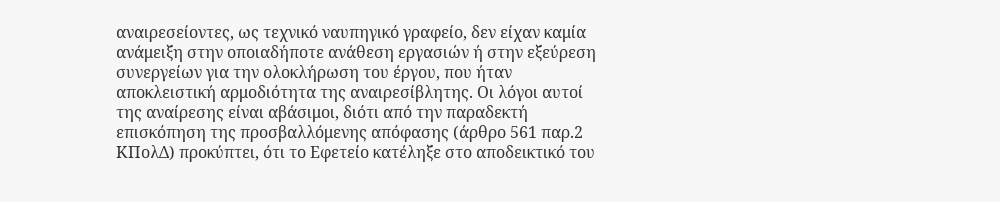αναιρεσείοντες, ως τεχνικό ναυπηγικό γραφείο, δεν είχαν καμία ανάμειξη στην οποιαδήποτε ανάθεση εργασιών ή στην εξεύρεση συνεργείων για την ολοκλήρωση του έργου, που ήταν αποκλειστική αρμοδιότητα της αναιρεσίβλητης. Οι λόγοι αυτοί της αναίρεσης είναι αβάσιμοι, διότι από την παραδεκτή επισκόπηση της προσβαλλόμενης απόφασης (άρθρο 561 παρ.2 ΚΠολΔ) προκύπτει, ότι το Εφετείο κατέληξε στο αποδεικτικό του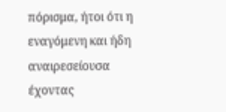πόρισμα, ήτοι ότι η εναγόμενη και ήδη αναιρεσείουσα έχοντας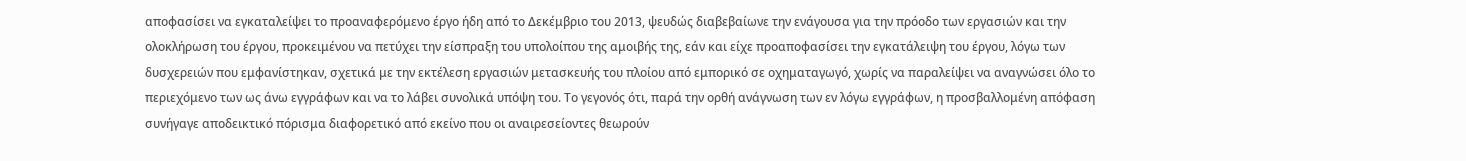αποφασίσει να εγκαταλείψει το προαναφερόμενο έργο ήδη από το Δεκέμβριο του 2013, ψευδώς διαβεβαίωνε την ενάγουσα για την πρόοδο των εργασιών και την ολοκλήρωση του έργου, προκειμένου να πετύχει την είσπραξη του υπολοίπου της αμοιβής της, εάν και είχε προαποφασίσει την εγκατάλειψη του έργου, λόγω των δυσχερειών που εμφανίστηκαν, σχετικά με την εκτέλεση εργασιών μετασκευής του πλοίου από εμπορικό σε οχηματαγωγό, χωρίς να παραλείψει να αναγνώσει όλο το περιεχόμενο των ως άνω εγγράφων και να το λάβει συνολικά υπόψη του. Το γεγονός ότι, παρά την ορθή ανάγνωση των εν λόγω εγγράφων, η προσβαλλομένη απόφαση συνήγαγε αποδεικτικό πόρισμα διαφορετικό από εκείνο που οι αναιρεσείοντες θεωρούν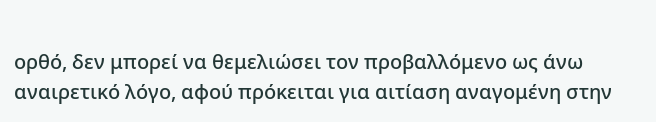ορθό, δεν μπορεί να θεμελιώσει τον προβαλλόμενο ως άνω αναιρετικό λόγο, αφού πρόκειται για αιτίαση αναγομένη στην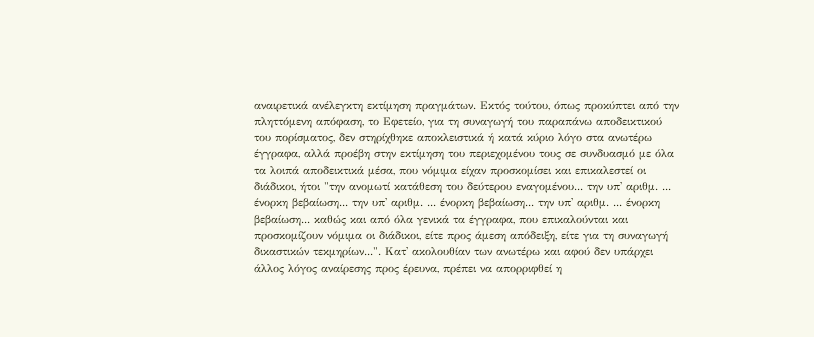αναιρετικά ανέλεγκτη εκτίμηση πραγμάτων. Εκτός τούτου, όπως προκύπτει από την πληττόμενη απόφαση, το Εφετείο, για τη συναγωγή του παραπάνω αποδεικτικού του πορίσματος, δεν στηρίχθηκε αποκλειστικά ή κατά κύριο λόγο στα ανωτέρω έγγραφα, αλλά προέβη στην εκτίμηση του περιεχομένου τους σε συνδυασμό με όλα τα λοιπά αποδεικτικά μέσα, που νόμιμα είχαν προσκομίσει και επικαλεστεί οι διάδικοι, ήτοι "την ανομωτί κατάθεση του δεύτερου εναγομένου... την υπ' αριθμ. ... ένορκη βεβαίωση... την υπ' αριθμ. ... ένορκη βεβαίωση... την υπ' αριθμ. ... ένορκη βεβαίωση... καθώς και από όλα γενικά τα έγγραφα, που επικαλούνται και προσκομίζουν νόμιμα οι διάδικοι, είτε προς άμεση απόδειξη, είτε για τη συναγωγή δικαστικών τεκμηρίων...". Κατ' ακολουθίαν των ανωτέρω και αφού δεν υπάρχει άλλος λόγος αναίρεσης προς έρευνα, πρέπει να απορριφθεί η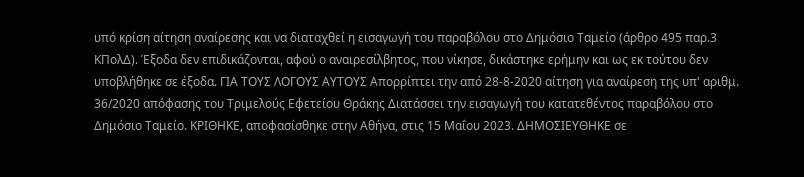υπό κρίση αίτηση αναίρεσης και να διαταχθεί η εισαγωγή του παραβόλου στο Δημόσιο Ταμείο (άρθρο 495 παρ.3 ΚΠολΔ). Έξοδα δεν επιδικάζονται, αφού ο αναιρεσίλβητος, που νίκησε, δικάστηκε ερήμην και ως εκ τούτου δεν υποβλήθηκε σε έξοδα. ΓΙΑ ΤΟΥΣ ΛΟΓΟΥΣ ΑΥΤΟΥΣ Απορρίπτει την από 28-8-2020 αίτηση για αναίρεση της υπ' αριθμ. 36/2020 απόφασης του Τριμελούς Εφετείου Θράκης Διατάσσει την εισαγωγή του κατατεθέντος παραβόλου στο Δημόσιο Ταμείο. ΚΡΙΘΗΚΕ, αποφασίσθηκε στην Αθήνα, στις 15 Μαΐου 2023. ΔΗΜΟΣΙΕΥΘΗΚΕ σε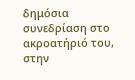δημόσια συνεδρίαση στο ακροατήριό του, στην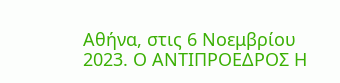Αθήνα, στις 6 Νοεμβρίου 2023. Ο ΑΝΤΙΠΡΟΕΔΡΟΣ Η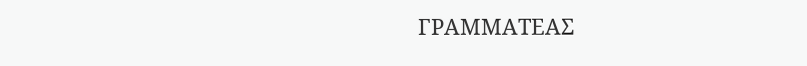ΓΡΑΜΜΑΤΕΑΣ